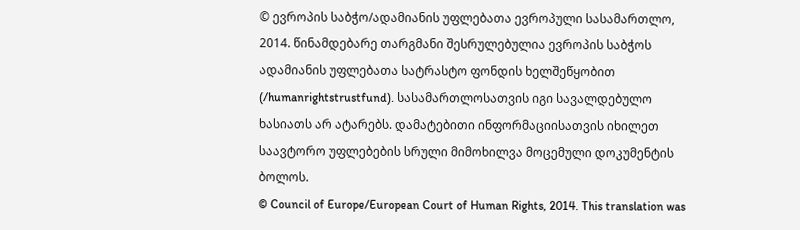© ევროპის საბჭო/ადამიანის უფლებათა ევროპული სასამართლო, 2014. წინამდებარე თარგმანი შესრულებულია ევროპის საბჭოს ადამიანის უფლებათა სატრასტო ფონდის ხელშეწყობით (/humanrightstrustfund). სასამართლოსათვის იგი სავალდებულო ხასიათს არ ატარებს. დამატებითი ინფორმაციისათვის იხილეთ საავტორო უფლებების სრული მიმოხილვა მოცემული დოკუმენტის ბოლოს.
© Council of Europe/European Court of Human Rights, 2014. This translation was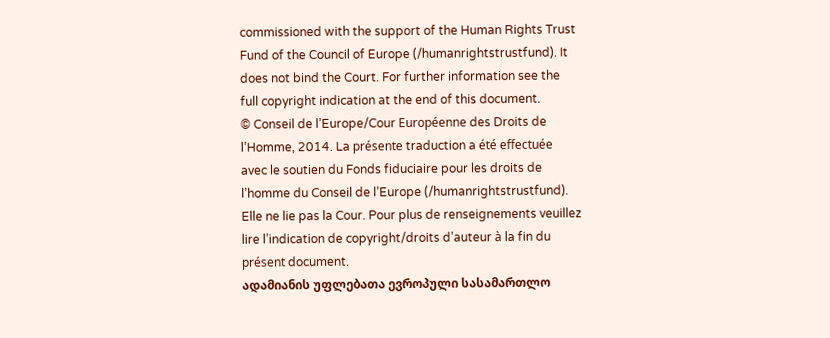commissioned with the support of the Human Rights Trust Fund of the Council of Europe (/humanrightstrustfund). It does not bind the Court. For further information see the full copyright indication at the end of this document.
© Conseil de l’Europe/Cour Européenne des Droits de l’Homme, 2014. La présente traduction a été effectuée avec le soutien du Fonds fiduciaire pour les droits de l’homme du Conseil de l’Europe (/humanrightstrustfund). Elle ne lie pas la Cour. Pour plus de renseignements veuillez lire l’indication de copyright/droits d’auteur à la fin du présent document.
ადამიანის უფლებათა ევროპული სასამართლო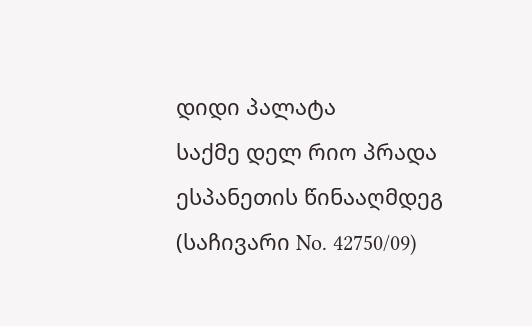დიდი პალატა
საქმე დელ რიო პრადა ესპანეთის წინააღმდეგ
(საჩივარი No. 42750/09)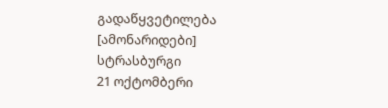გადაწყვეტილება
[ამონარიდები]
სტრასბურგი
21 ოქტომბერი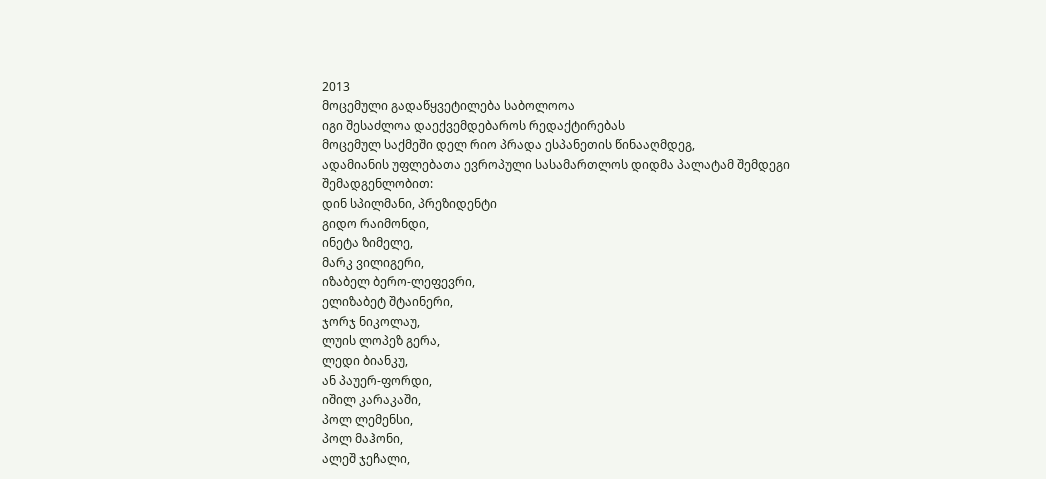2013
მოცემული გადაწყვეტილება საბოლოოა
იგი შესაძლოა დაექვემდებაროს რედაქტირებას
მოცემულ საქმეში დელ რიო პრადა ესპანეთის წინააღმდეგ,
ადამიანის უფლებათა ევროპული სასამართლოს დიდმა პალატამ შემდეგი შემადგენლობით:
დინ სპილმანი, პრეზიდენტი
გიდო რაიმონდი,
ინეტა ზიმელე,
მარკ ვილიგერი,
იზაბელ ბერო-ლეფევრი,
ელიზაბეტ შტაინერი,
ჯორჯ ნიკოლაუ,
ლუის ლოპეზ გერა,
ლედი ბიანკუ,
ან პაუერ-ფორდი,
იშილ კარაკაში,
პოლ ლემენსი,
პოლ მაჰონი,
ალეშ ჯეჩალი,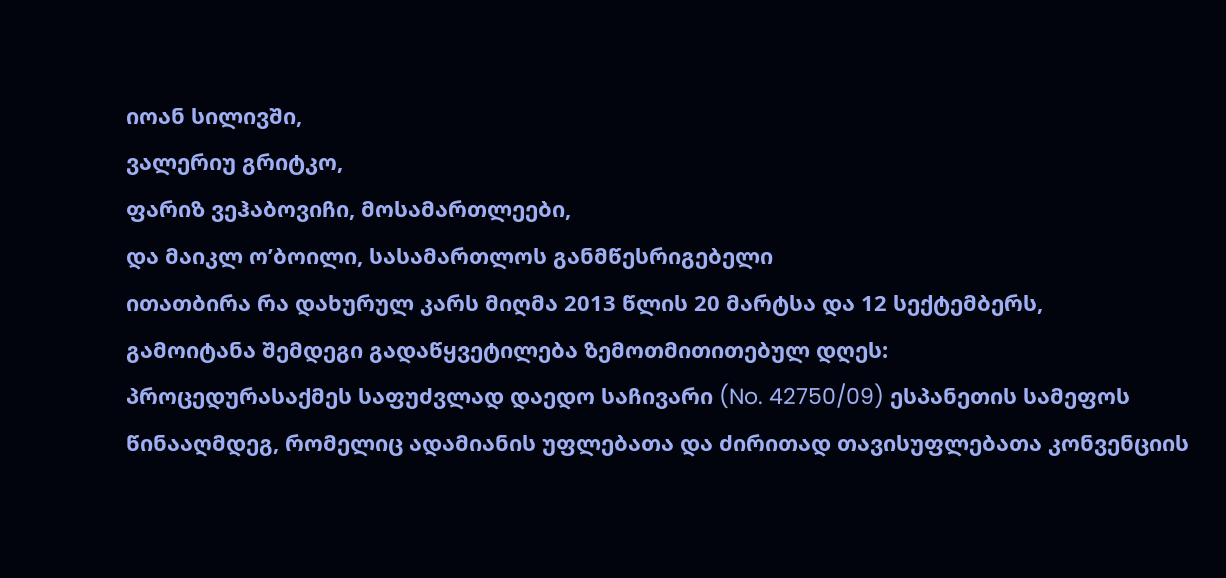იოან სილივში,
ვალერიუ გრიტკო,
ფარიზ ვეჰაბოვიჩი, მოსამართლეები,
და მაიკლ ო’ბოილი, სასამართლოს განმწესრიგებელი
ითათბირა რა დახურულ კარს მიღმა 2013 წლის 20 მარტსა და 12 სექტემბერს,
გამოიტანა შემდეგი გადაწყვეტილება ზემოთმითითებულ დღეს:
პროცედურასაქმეს საფუძვლად დაედო საჩივარი (No. 42750/09) ესპანეთის სამეფოს წინააღმდეგ, რომელიც ადამიანის უფლებათა და ძირითად თავისუფლებათა კონვენციის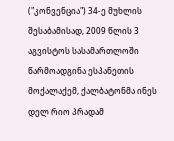("კონვენცია") 34-ე მუხლის შესაბამისად, 2009 წლის 3 აგვისტოს სასამართლოში წარმოადგინა ესპანეთის მოქალაქემ, ქალბატონმა ინეს დელ რიო პრადამ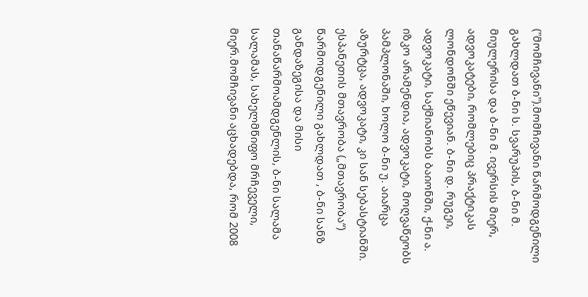("მომჩივანი").მომჩივანი წარმოდგენილი გახლდათ ბ-ნი ს. სვარუპის, ბ-ნი მ. მიულერისა და ბ-ნი მ. ივერსის მიერ, ადვოკატები, რომლებიც პრაქტიკას ლონდონში ეწევიან. ბ-ნი დ. რუგეი, ადვოკატი, საქმიანობს ბაიონში, ქ-ნი ა. იზკო არამენდია, ადვოკატი, მოღვაწეობს პამპლონაში, ხოლო ბ-ნი უ. აიარცა აზურტცა, ადვოკატი, კი სან სებასტიანში. ესპანეთის მთავრობა („მთავრობა“) წარმოდგენილი გახლდათ , ბ-ნი სანზ განდაზეგისა და მისი თანაწარმოამდგენლის, ბ-ნი სალამა სალამას, სახელმწიფო მრჩეველი, მიერ.მომჩივანი აცხადებდა, რომ 2008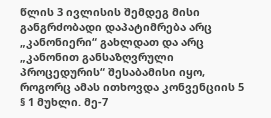წლის 3 ივლისის შემდეგ მისი განგრძობადი დაპატიმრება არც „კანონიერი“ გახლდათ და არც „კანონით განსაზღვრული პროცედურის“ შესაბამისი იყო, როგორც ამას ითხოვდა კონვენციის 5 § 1 მუხლი. მე-7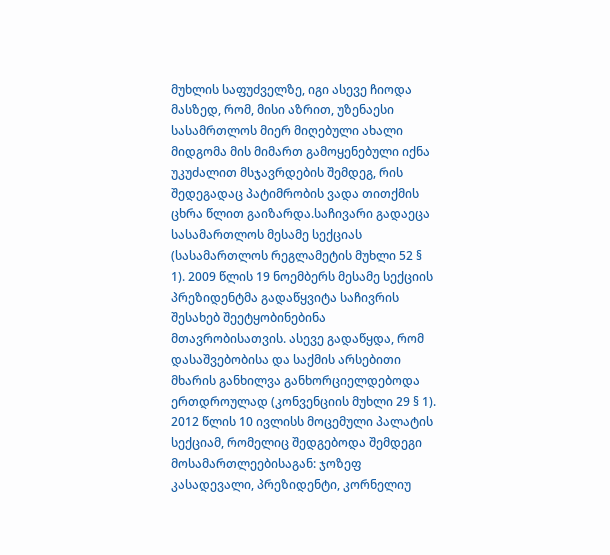მუხლის საფუძველზე, იგი ასევე ჩიოდა მასზედ, რომ, მისი აზრით, უზენაესი სასამრთლოს მიერ მიღებული ახალი მიდგომა მის მიმართ გამოყენებული იქნა უკუძალით მსჯავრდების შემდეგ, რის შედეგადაც პატიმრობის ვადა თითქმის ცხრა წლით გაიზარდა.საჩივარი გადაეცა სასამართლოს მესამე სექციას (სასამართლოს რეგლამეტის მუხლი 52 § 1). 2009 წლის 19 ნოემბერს მესამე სექციის პრეზიდენტმა გადაწყვიტა საჩივრის შესახებ შეეტყობინებინა მთავრობისათვის. ასევე გადაწყდა, რომ დასაშვებობისა და საქმის არსებითი მხარის განხილვა განხორციელდებოდა ერთდროულად (კონვენციის მუხლი 29 § 1). 2012 წლის 10 ივლისს მოცემული პალატის სექციამ, რომელიც შედგებოდა შემდეგი მოსამართლეებისაგან: ჯოზეფ კასადევალი, პრეზიდენტი, კორნელიუ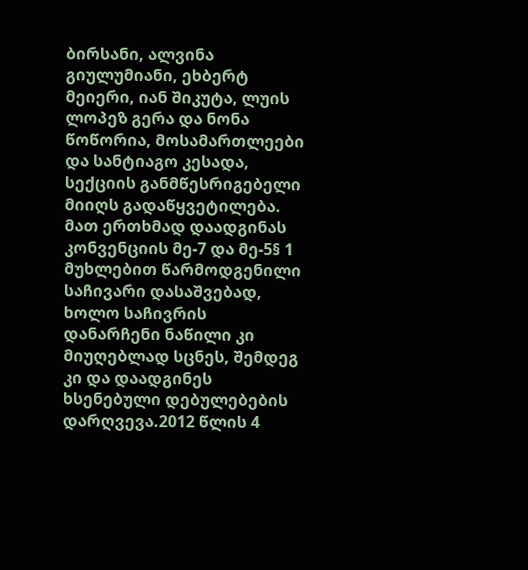ბირსანი, ალვინა გიულუმიანი, ეხბერტ მეიერი, იან შიკუტა, ლუის ლოპეზ გერა და ნონა წოწორია, მოსამართლეები და სანტიაგო კესადა, სექციის განმწესრიგებელი მიიღს გადაწყვეტილება. მათ ერთხმად დაადგინას კონვენციის მე-7 და მე-5§ 1 მუხლებით წარმოდგენილი საჩივარი დასაშვებად, ხოლო საჩივრის დანარჩენი ნაწილი კი მიუღებლად სცნეს, შემდეგ კი და დაადგინეს ხსენებული დებულებების დარღვევა.2012 წლის 4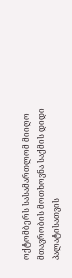ოქტომბერს სასამართლომ მიიღო მთავრობის მოთხოვნა საქმის დიდი პალატისათვის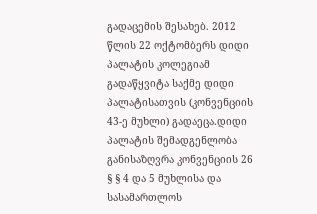გადაცემის შესახებ. 2012 წლის 22 ოქტომბერს დიდი პალატის კოლეგიამ გადაწყვიტა საქმე დიდი პალატისათვის (კონვენციის 43-ე მუხლი) გადაეცა.დიდი პალატის შემადგენლობა განისაზღვრა კონვენციის 26 § § 4 და 5 მუხლისა და სასამართლოს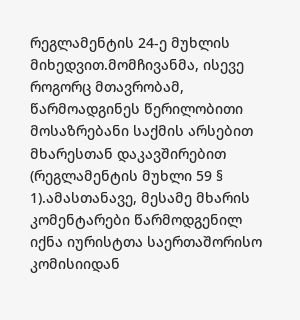რეგლამენტის 24-ე მუხლის მიხედვით.მომჩივანმა, ისევე როგორც მთავრობამ, წარმოადგინეს წერილობითი მოსაზრებანი საქმის არსებით მხარესთან დაკავშირებით (რეგლამენტის მუხლი 59 § 1).ამასთანავე, მესამე მხარის კომენტარები წარმოდგენილ იქნა იურისტთა საერთაშორისო კომისიიდან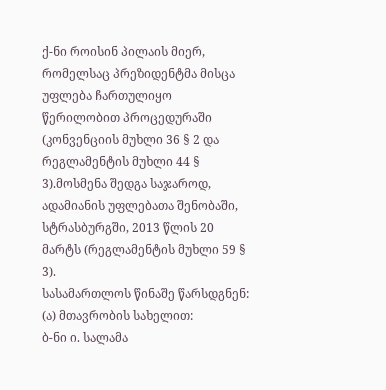ქ-ნი როისინ პილაის მიერ, რომელსაც პრეზიდენტმა მისცა უფლება ჩართულიყო წერილობით პროცედურაში (კონვენციის მუხლი 36 § 2 და რეგლამენტის მუხლი 44 § 3).მოსმენა შედგა საჯაროდ, ადამიანის უფლებათა შენობაში, სტრასბურგში, 2013 წლის 20 მარტს (რეგლამენტის მუხლი 59 § 3).
სასამართლოს წინაშე წარსდგნენ:
(ა) მთავრობის სახელით:
ბ-ნი ი. სალამა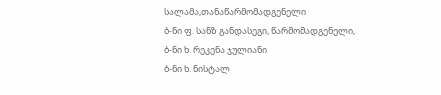სალამა,თანაწარმომადგენელი
ბ-ნი ფ. სანზ განდასეგი, წარმომადგენელი,
ბ-ნი ხ. რეკენა ჯულიანი
ბ-ნი ხ. ნისტალ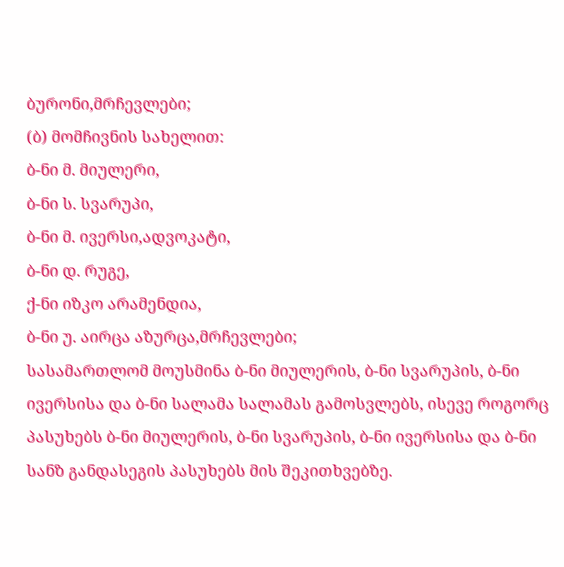ბურონი,მრჩევლები;
(ბ) მომჩივნის სახელით:
ბ-ნი მ. მიულერი,
ბ-ნი ს. სვარუპი,
ბ-ნი მ. ივერსი,ადვოკატი,
ბ-ნი დ. რუგე,
ქ-ნი იზკო არამენდია,
ბ-ნი უ. აირცა აზურცა,მრჩევლები;
სასამართლომ მოუსმინა ბ-ნი მიულერის, ბ-ნი სვარუპის, ბ-ნი ივერსისა და ბ-ნი სალამა სალამას გამოსვლებს, ისევე როგორც პასუხებს ბ-ნი მიულერის, ბ-ნი სვარუპის, ბ-ნი ივერსისა და ბ-ნი სანზ განდასეგის პასუხებს მის შეკითხვებზე.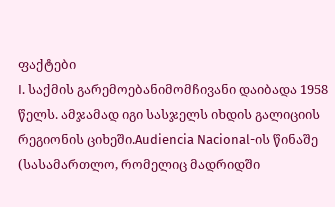ფაქტები
I. საქმის გარემოებანიმომჩივანი დაიბადა 1958 წელს. ამჯამად იგი სასჯელს იხდის გალიციის რეგიონის ციხეში.Audiencia Nacional-ის წინაშე (სასამართლო, რომელიც მადრიდში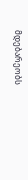მდებარეობს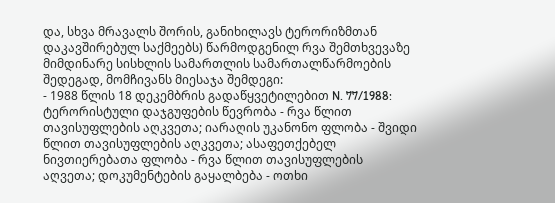და, სხვა მრავალს შორის, განიხილავს ტერორიზმთან დაკავშირებულ საქმეებს) წარმოდგენილ რვა შემთხვევაზე მიმდინარე სისხლის სამართლის სამართალწარმოების შედეგად, მომჩივანს მიესაჯა შემდეგი:
- 1988 წლის 18 დეკემბრის გადაწყვეტილებით N. 77/1988: ტერორისტული დაჯგუფების წევრობა - რვა წლით თავისუფლების აღკვეთა; იარაღის უკანონო ფლობა - შვიდი წლით თავისუფლების აღკვეთა; ასაფეთქებელ ნივთიერებათა ფლობა - რვა წლით თავისუფლების აღვეთა; დოკუმენტების გაყალბება - ოთხი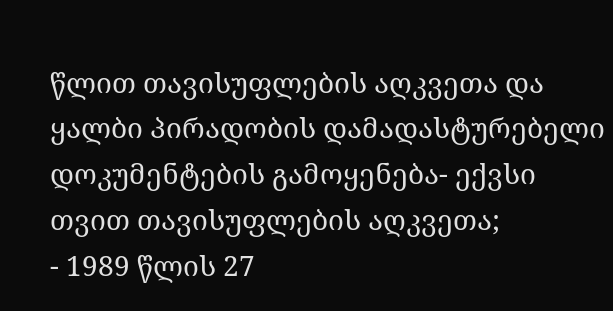წლით თავისუფლების აღკვეთა და ყალბი პირადობის დამადასტურებელი დოკუმენტების გამოყენება- ექვსი თვით თავისუფლების აღკვეთა;
- 1989 წლის 27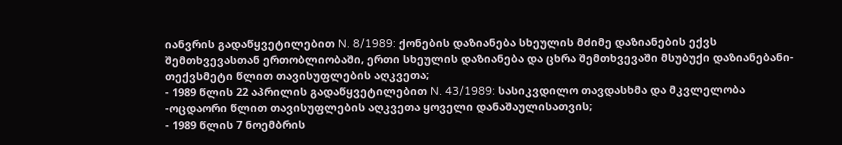იანვრის გადაწყვეტილებით N. 8/1989: ქონების დაზიანება სხეულის მძიმე დაზიანების ექვს შემთხვევასთან ერთობლიობაში, ერთი სხეულის დაზიანება და ცხრა შემთხვევაში მსუბუქი დაზიანებანი- თექვსმეტი წლით თავისუფლების აღკვეთა;
- 1989 წლის 22 აპრილის გადაწყვეტილებით N. 43/1989: სასიკვდილო თავდასხმა და მკვლელობა -ოცდაორი წლით თავისუფლების აღკვეთა ყოველი დანაშაულისათვის;
- 1989 წლის 7 ნოემბრის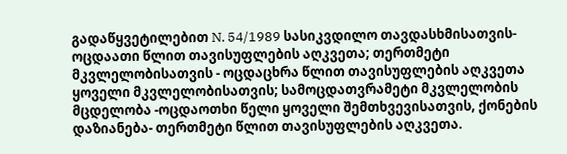გადაწყვეტილებით N. 54/1989 სასიკვდილო თავდასხმისათვის- ოცდაათი წლით თავისუფლების აღკვეთა; თერთმეტი მკვლელობისათვის - ოცდაცხრა წლით თავისუფლების აღკვეთა ყოველი მკვლელობისათვის; სამოცდათვრამეტი მკვლელობის მცდელობა -ოცდაოთხი წელი ყოველი შემთხვევისათვის, ქონების დაზიანება- თერთმეტი წლით თავისუფლების აღკვეთა.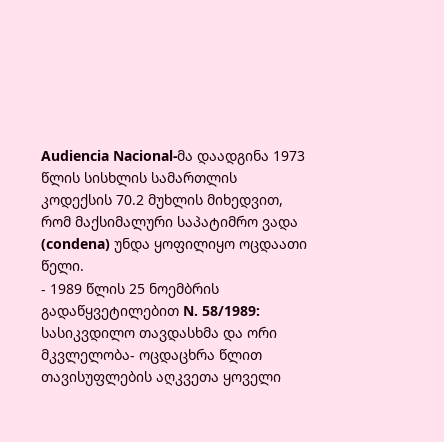Audiencia Nacional-მა დაადგინა 1973 წლის სისხლის სამართლის კოდექსის 70.2 მუხლის მიხედვით, რომ მაქსიმალური საპატიმრო ვადა (condena) უნდა ყოფილიყო ოცდაათი წელი.
- 1989 წლის 25 ნოემბრის გადაწყვეტილებით N. 58/1989: სასიკვდილო თავდასხმა და ორი მკვლელობა- ოცდაცხრა წლით თავისუფლების აღკვეთა ყოველი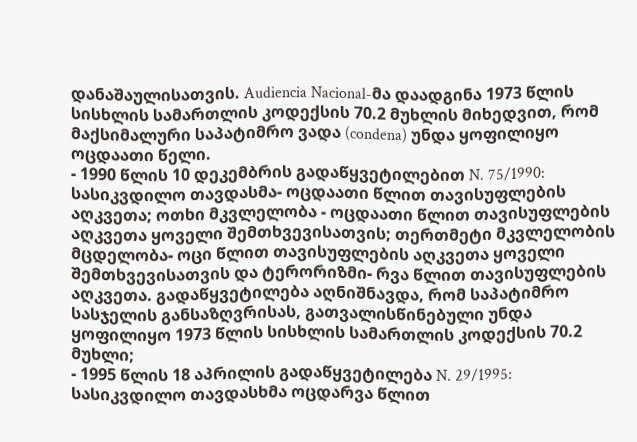დანაშაულისათვის. Audiencia Nacional-მა დაადგინა 1973 წლის სისხლის სამართლის კოდექსის 70.2 მუხლის მიხედვით, რომ მაქსიმალური საპატიმრო ვადა (condena) უნდა ყოფილიყო ოცდაათი წელი.
- 1990 წლის 10 დეკემბრის გადაწყვეტილებით N. 75/1990: სასიკვდილო თავდასმა- ოცდაათი წლით თავისუფლების აღკვეთა; ოთხი მკვლელობა - ოცდაათი წლით თავისუფლების აღკვეთა ყოველი შემთხვევისათვის; თერთმეტი მკვლელობის მცდელობა- ოცი წლით თავისუფლების აღკვეთა ყოველი შემთხვევისათვის და ტერორიზმი- რვა წლით თავისუფლების აღკვეთა. გადაწყვეტილება აღნიშნავდა, რომ საპატიმრო სასჯელის განსაზღვრისას, გათვალისწინებული უნდა ყოფილიყო 1973 წლის სისხლის სამართლის კოდექსის 70.2 მუხლი;
- 1995 წლის 18 აპრილის გადაწყვეტილება N. 29/1995: სასიკვდილო თავდასხმა ოცდარვა წლით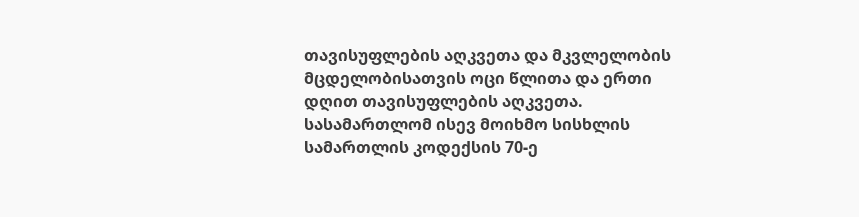თავისუფლების აღკვეთა და მკვლელობის მცდელობისათვის ოცი წლითა და ერთი დღით თავისუფლების აღკვეთა. სასამართლომ ისევ მოიხმო სისხლის სამართლის კოდექსის 70-ე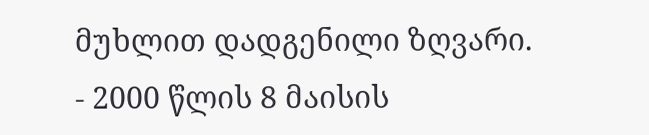მუხლით დადგენილი ზღვარი.
- 2000 წლის 8 მაისის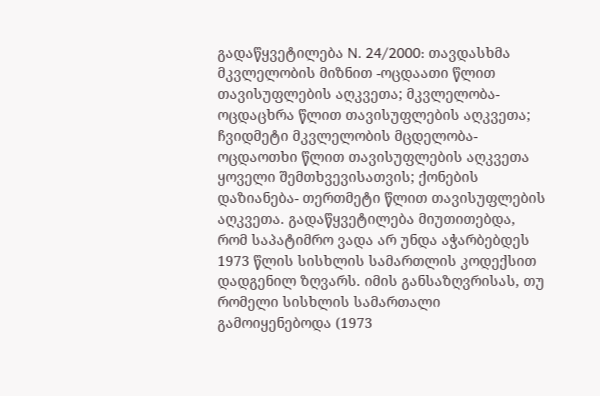გადაწყვეტილება N. 24/2000: თავდასხმა მკვლელობის მიზნით -ოცდაათი წლით თავისუფლების აღკვეთა; მკვლელობა- ოცდაცხრა წლით თავისუფლების აღკვეთა; ჩვიდმეტი მკვლელობის მცდელობა- ოცდაოთხი წლით თავისუფლების აღკვეთა ყოველი შემთხვევისათვის; ქონების დაზიანება- თერთმეტი წლით თავისუფლების აღკვეთა. გადაწყვეტილება მიუთითებდა, რომ საპატიმრო ვადა არ უნდა აჭარბებდეს 1973 წლის სისხლის სამართლის კოდექსით დადგენილ ზღვარს. იმის განსაზღვრისას, თუ რომელი სისხლის სამართალი გამოიყენებოდა (1973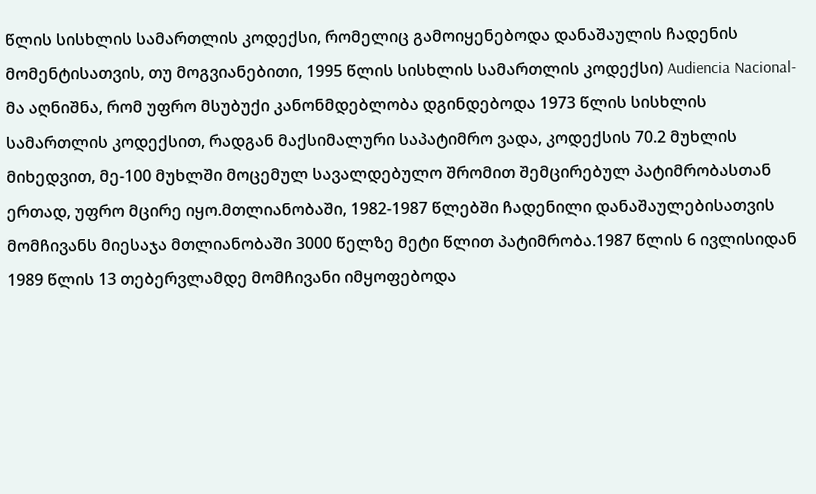წლის სისხლის სამართლის კოდექსი, რომელიც გამოიყენებოდა დანაშაულის ჩადენის მომენტისათვის, თუ მოგვიანებითი, 1995 წლის სისხლის სამართლის კოდექსი) Audiencia Nacional-მა აღნიშნა, რომ უფრო მსუბუქი კანონმდებლობა დგინდებოდა 1973 წლის სისხლის სამართლის კოდექსით, რადგან მაქსიმალური საპატიმრო ვადა, კოდექსის 70.2 მუხლის მიხედვით, მე-100 მუხლში მოცემულ სავალდებულო შრომით შემცირებულ პატიმრობასთან ერთად, უფრო მცირე იყო.მთლიანობაში, 1982-1987 წლებში ჩადენილი დანაშაულებისათვის მომჩივანს მიესაჯა მთლიანობაში 3000 წელზე მეტი წლით პატიმრობა.1987 წლის 6 ივლისიდან 1989 წლის 13 თებერვლამდე მომჩივანი იმყოფებოდა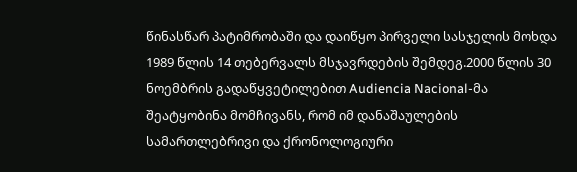წინასწარ პატიმრობაში და დაიწყო პირველი სასჯელის მოხდა 1989 წლის 14 თებერვალს მსჯავრდების შემდეგ.2000 წლის 30 ნოემბრის გადაწყვეტილებით Audiencia Nacional-მა შეატყობინა მომჩივანს, რომ იმ დანაშაულების სამართლებრივი და ქრონოლოგიური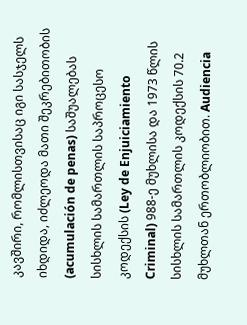კავშირი, რომლისთვისაც იგი სასჯელს იხდიდა, იძლეოდა მათი შეკრებითობის (acumulación de penas) საშუალებას სისხლის სამართლის საპროცესო კოდექსის (Ley de Enjuiciamiento Criminal) 988-ე მუხლისა და 1973 წლის სისხლის სამართლის კოდექსის 70.2 მუხლთან ერთობლიობით. Audiencia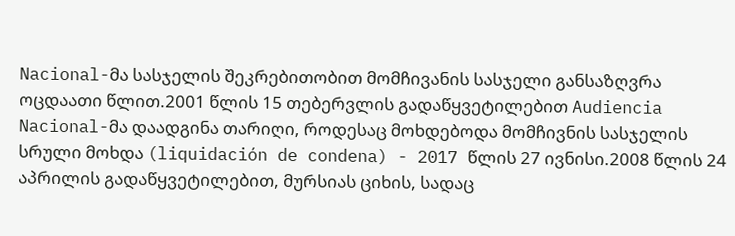Nacional-მა სასჯელის შეკრებითობით მომჩივანის სასჯელი განსაზღვრა ოცდაათი წლით.2001 წლის 15 თებერვლის გადაწყვეტილებით Audiencia Nacional-მა დაადგინა თარიღი, როდესაც მოხდებოდა მომჩივნის სასჯელის სრული მოხდა (liquidación de condena) - 2017 წლის 27 ივნისი.2008 წლის 24 აპრილის გადაწყვეტილებით, მურსიას ციხის, სადაც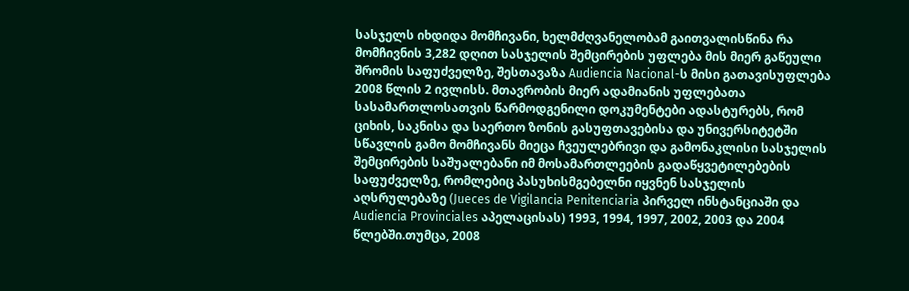სასჯელს იხდიდა მომჩივანი, ხელმძღვანელობამ გაითვალისწინა რა მომჩივნის 3,282 დღით სასჯელის შემცირების უფლება მის მიერ გაწეული შრომის საფუძველზე, შესთავაზა Audiencia Nacional-ს მისი გათავისუფლება 2008 წლის 2 ივლისს. მთავრობის მიერ ადამიანის უფლებათა სასამართლოსათვის წარმოდგენილი დოკუმენტები ადასტურებს, რომ ციხის, საკნისა და საერთო ზონის გასუფთავებისა და უნივერსიტეტში სწავლის გამო მომჩივანს მიეცა ჩვეულებრივი და გამონაკლისი სასჯელის შემცირების საშუალებანი იმ მოსამართლეების გადაწყვეტილებების საფუძველზე, რომლებიც პასუხისმგებელნი იყვნენ სასჯელის აღსრულებაზე (Jueces de Vigilancia Penitenciaria პირველ ინსტანციაში და Audiencia Provinciales აპელაცისას) 1993, 1994, 1997, 2002, 2003 და 2004 წლებში.თუმცა, 2008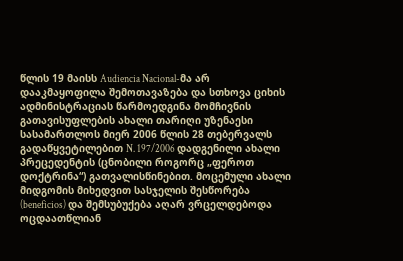წლის 19 მაისს Audiencia Nacional-მა არ დააკმაყოფილა შემოთავაზება და სთხოვა ციხის ადმინისტრაციას წარმოედგინა მომჩივნის გათავისუფლების ახალი თარიღი უზენაესი სასამართლოს მიერ 2006 წლის 28 თებერვალს გადაწყვეტილებით N. 197/2006 დადგენილი ახალი პრეცედენტის (ცნობილი როგორც „ფეროთ დოქტრინა“) გათვალისწინებით. მოცემული ახალი მიდგომის მიხედვით სასჯელის შესწორება (beneficios) და შემსუბუქება აღარ ვრცელდებოდა ოცდაათწლიან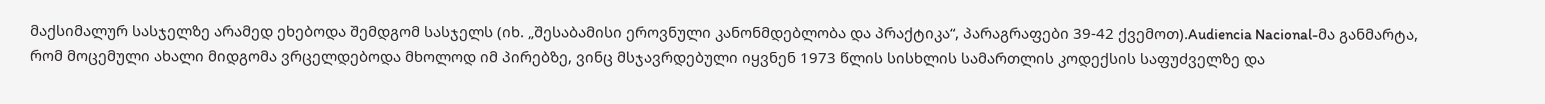მაქსიმალურ სასჯელზე არამედ ეხებოდა შემდგომ სასჯელს (იხ. „შესაბამისი ეროვნული კანონმდებლობა და პრაქტიკა“, პარაგრაფები 39-42 ქვემოთ).Audiencia Nacional-მა განმარტა, რომ მოცემული ახალი მიდგომა ვრცელდებოდა მხოლოდ იმ პირებზე, ვინც მსჯავრდებული იყვნენ 1973 წლის სისხლის სამართლის კოდექსის საფუძველზე და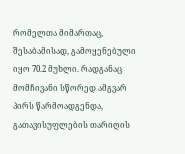რომელთა მიმართაც, შესაბამისად, გამოყენებული იყო 70.2 მუხლი. რადგანაც მომჩივანი სწორედ ამგვარ პირს წარმოადგენდა, გათავისუფლების თარიღის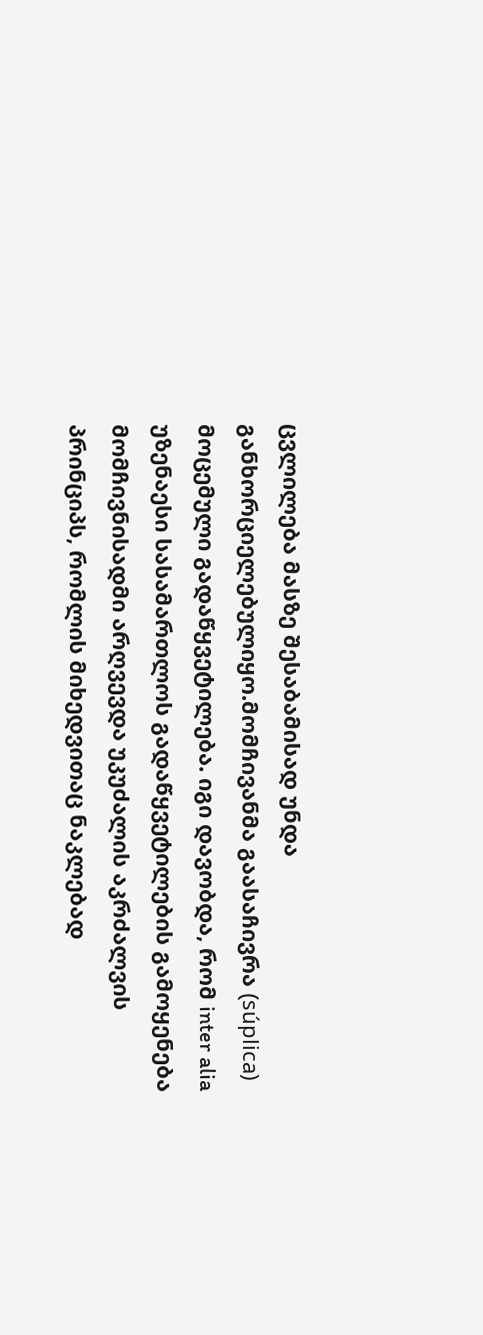ცვლილება მასზე შესაბამისად უნდა განხორციელებულიყო.მომჩივანმა გაასაჩივრა (súplica) მოცემული გადაწყვეტილება. იგი დავობდა, რომ inter alia უზენაესი სასამართლოს გადაწყვეტილების გამოყენება მომჩივნისადმი არღვევდა უკუძალის აკრძალვის პრინციპს, რომლის მიხედვითაც ნაკლებად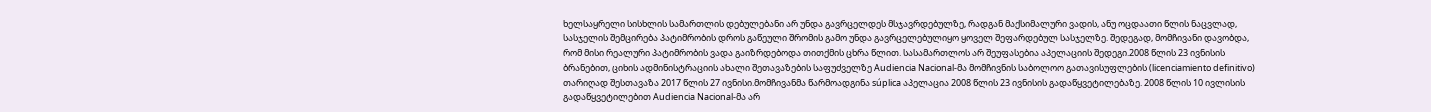ხელსაყრელი სისხლის სამართლის დებულებანი არ უნდა გავრცელდეს მსჯავრდებულზე, რადგან მაქსიმალური ვადის, ანუ ოცდაათი წლის ნაცვლად, სასჯელის შემცირება პატიმრობის დროს გაწეული შრომის გამო უნდა გავრცელებულიყო ყოველ შეფარდებულ სასჯელზე. შედეგად, მომჩივანი დავობდა, რომ მისი რეალური პატიმრობის ვადა გაიზრდებოდა თითქმის ცხრა წლით. სასამართლოს არ შეუფასებია აპელაციის შედეგი.2008 წლის 23 ივნისის ბრანებით, ციხის ადმინისტრაციის ახალი შეთავაზების საფუძველზე Audiencia Nacional-მა მომჩივნის საბოლოო გათავისუფლების (licenciamiento definitivo) თარიღად შესთავაზა 2017 წლის 27 ივნისი.მომჩივანმა წარმოადგინა súplica აპელაცია 2008 წლის 23 ივნისის გადაწყვეტილებაზე. 2008 წლის 10 ივლისის გადაწყვეტილებით Audiencia Nacional-მა არ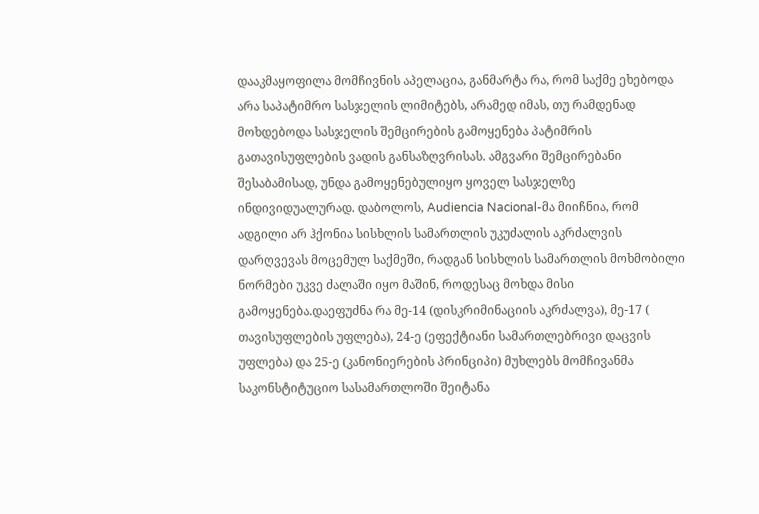დააკმაყოფილა მომჩივნის აპელაცია, განმარტა რა, რომ საქმე ეხებოდა არა საპატიმრო სასჯელის ლიმიტებს, არამედ იმას, თუ რამდენად მოხდებოდა სასჯელის შემცირების გამოყენება პატიმრის გათავისუფლების ვადის განსაზღვრისას. ამგვარი შემცირებანი შესაბამისად, უნდა გამოყენებულიყო ყოველ სასჯელზე ინდივიდუალურად. დაბოლოს, Audiencia Nacional-მა მიიჩნია, რომ ადგილი არ ჰქონია სისხლის სამართლის უკუძალის აკრძალვის დარღვევას მოცემულ საქმეში, რადგან სისხლის სამართლის მოხმობილი ნორმები უკვე ძალაში იყო მაშინ, როდესაც მოხდა მისი გამოყენება.დაეფუძნა რა მე-14 (დისკრიმინაციის აკრძალვა), მე-17 ( თავისუფლების უფლება), 24-ე (ეფექტიანი სამართლებრივი დაცვის უფლება) და 25-ე (კანონიერების პრინციპი) მუხლებს მომჩივანმა საკონსტიტუციო სასამართლოში შეიტანა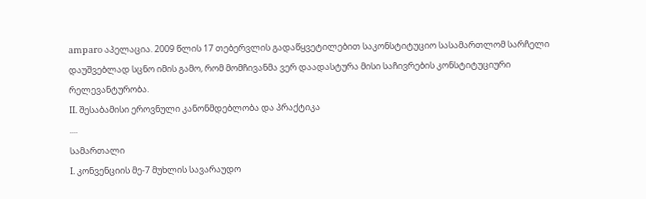amparo აპელაცია. 2009 წლის 17 თებერვლის გადაწყვეტილებით საკონსტიტუციო სასამართლომ სარჩელი დაუშვებლად სცნო იმის გამო, რომ მომჩივანმა ვერ დაადასტურა მისი საჩივრების კონსტიტუციური რელევანტურობა.
II. შესაბამისი ეროვნული კანონმდებლობა და პრაქტიკა
....
სამართალი
I. კონვენციის მე-7 მუხლის სავარაუდო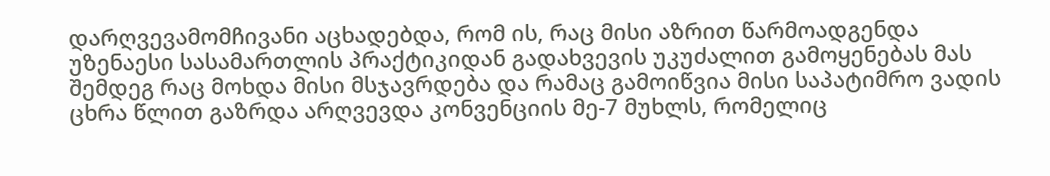დარღვევამომჩივანი აცხადებდა, რომ ის, რაც მისი აზრით წარმოადგენდა უზენაესი სასამართლის პრაქტიკიდან გადახვევის უკუძალით გამოყენებას მას შემდეგ რაც მოხდა მისი მსჯავრდება და რამაც გამოიწვია მისი საპატიმრო ვადის ცხრა წლით გაზრდა არღვევდა კონვენციის მე-7 მუხლს, რომელიც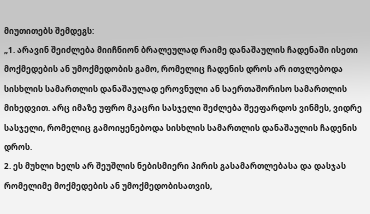მიუთითებს შემდეგს:
„1. არავინ შეიძლება მიიჩნიონ ბრალეულად რაიმე დანაშაულის ჩადენაში ისეთი მოქმედების ან უმოქმედობის გამო, რომელიც ჩადენის დროს არ ითვლებოდა სისხლის სამართლის დანაშაულად ეროვნული ან საერთაშორისო სამართლის მიხედვით. არც იმაზე უფრო მკაცრი სასჯელი შეძლება შეეფარდოს ვინმეს, ვიდრე სასჯელი, რომელიც გამოიყენებოდა სისხლის სამართლის დანაშაულის ჩადენის დროს.
2. ეს მუხლი ხელს არ შეუშლის ნებისმიერი პირის გასამართლებასა და დასჯას რომელიმე მოქმედების ან უმოქმედობისათვის,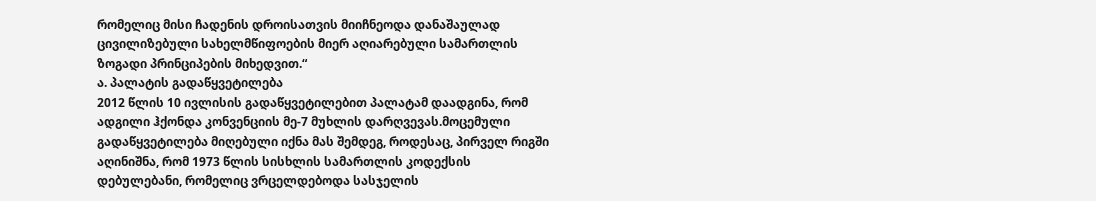რომელიც მისი ჩადენის დროისათვის მიიჩნეოდა დანაშაულად ცივილიზებული სახელმწიფოების მიერ აღიარებული სამართლის ზოგადი პრინციპების მიხედვით.“
ა. პალატის გადაწყვეტილება
2012 წლის 10 ივლისის გადაწყვეტილებით პალატამ დაადგინა, რომ ადგილი ჰქონდა კონვენციის მე-7 მუხლის დარღვევას.მოცემული გადაწყვეტილება მიღებული იქნა მას შემდეგ, როდესაც, პირველ რიგში აღინიშნა, რომ 1973 წლის სისხლის სამართლის კოდექსის დებულებანი, რომელიც ვრცელდებოდა სასჯელის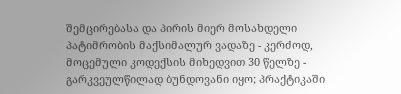შემცირებასა და პირის მიერ მოსახდელი პატიმრობის მაქსიმალურ ვადაზე - კერძოდ, მოცემული კოდექსის მიხედვით 30 წელზე - გარკვეულწილად ბუნდოვანი იყო; პრაქტიკაში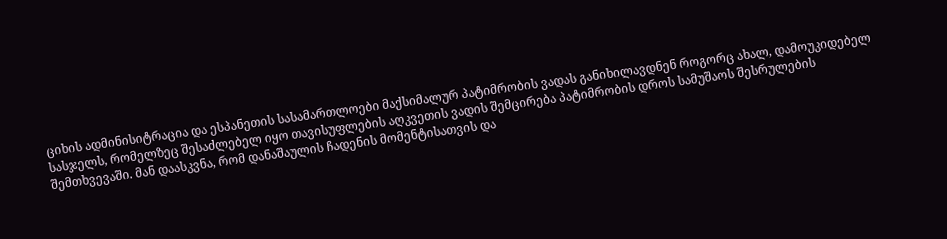ციხის ადმინისიტრაცია და ესპანეთის სასამართლოები მაქსიმალურ პატიმრობის ვადას განიხილავდნენ როგორც ახალ, დამოუკიდებელ სასჯელს, რომელზეც შესაძლებელ იყო თავისუფლების აღკვეთის ვადის შემცირება პატიმრობის დროს სამუშაოს შესრულების შემთხვევაში. მან დაასკვნა, რომ დანაშაულის ჩადენის მომენტისათვის და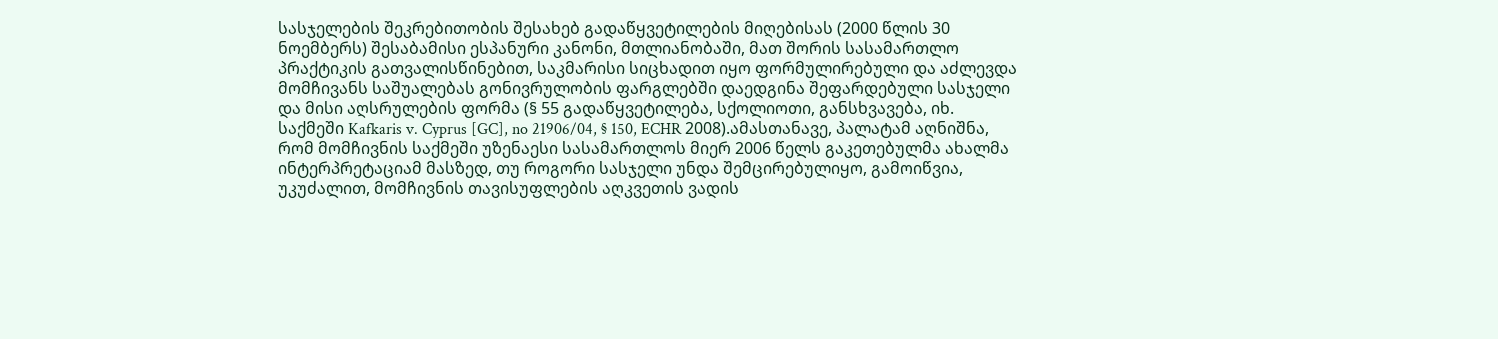სასჯელების შეკრებითობის შესახებ გადაწყვეტილების მიღებისას (2000 წლის 30 ნოემბერს) შესაბამისი ესპანური კანონი, მთლიანობაში, მათ შორის სასამართლო პრაქტიკის გათვალისწინებით, საკმარისი სიცხადით იყო ფორმულირებული და აძლევდა მომჩივანს საშუალებას გონივრულობის ფარგლებში დაედგინა შეფარდებული სასჯელი და მისი აღსრულების ფორმა (§ 55 გადაწყვეტილება, სქოლიოთი, განსხვავება, იხ. საქმეში Kafkaris v. Cyprus [GC], no 21906/04, § 150, ECHR 2008).ამასთანავე, პალატამ აღნიშნა, რომ მომჩივნის საქმეში უზენაესი სასამართლოს მიერ 2006 წელს გაკეთებულმა ახალმა ინტერპრეტაციამ მასზედ, თუ როგორი სასჯელი უნდა შემცირებულიყო, გამოიწვია, უკუძალით, მომჩივნის თავისუფლების აღკვეთის ვადის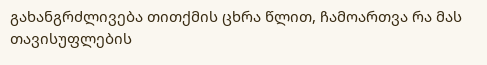გახანგრძლივება თითქმის ცხრა წლით, ჩამოართვა რა მას თავისუფლების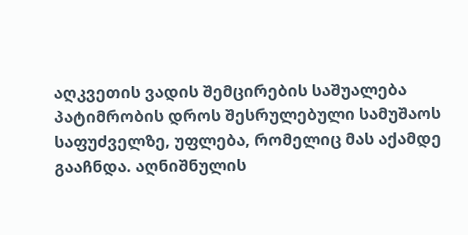აღკვეთის ვადის შემცირების საშუალება პატიმრობის დროს შესრულებული სამუშაოს საფუძველზე, უფლება, რომელიც მას აქამდე გააჩნდა. აღნიშნულის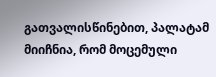გათვალისწინებით, პალატამ მიიჩნია, რომ მოცემული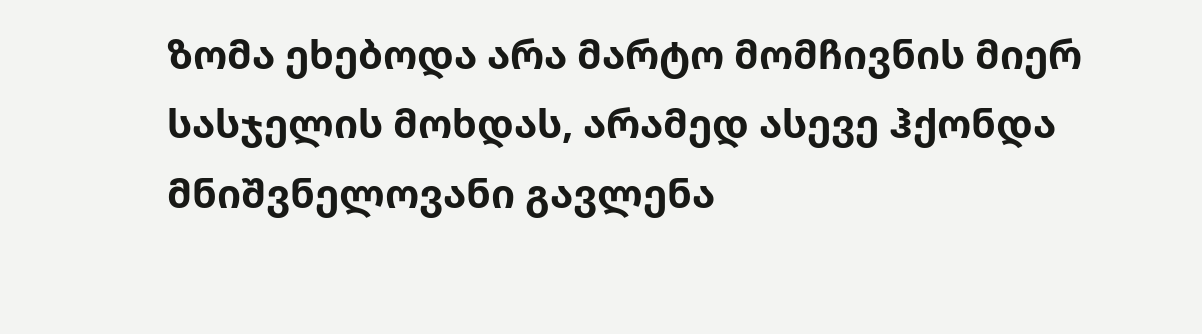ზომა ეხებოდა არა მარტო მომჩივნის მიერ სასჯელის მოხდას, არამედ ასევე ჰქონდა მნიშვნელოვანი გავლენა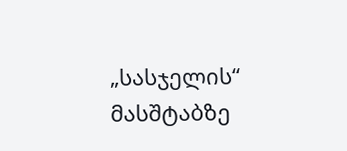„სასჯელის“ მასშტაბზე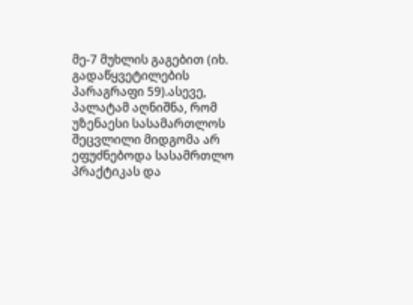მე-7 მუხლის გაგებით (იხ. გადაწყვეტილების პარაგრაფი 59).ასევე, პალატამ აღნიშნა, რომ უზენაესი სასამართლოს შეცვლილი მიდგომა არ ეფუძნებოდა სასამრთლო პრაქტიკას და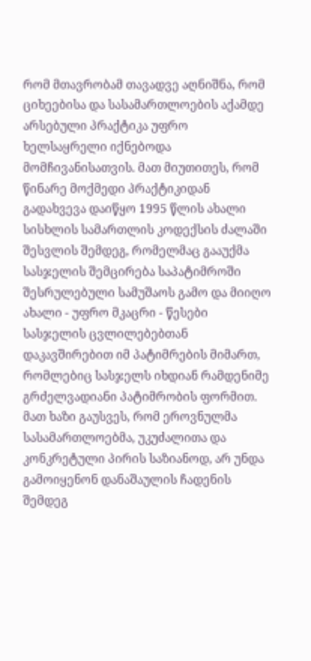რომ მთავრობამ თავადვე აღნიშნა, რომ ციხეებისა და სასამართლოების აქამდე არსებული პრაქტიკა უფრო ხელსაყრელი იქნებოდა მომჩივანისათვის. მათ მიუთითეს, რომ წინარე მოქმედი პრაქტიკიდან გადახვევა დაიწყო 1995 წლის ახალი სისხლის სამართლის კოდექსის ძალაში შესვლის შემდეგ, რომელმაც გააუქმა სასჯელის შემცირება საპატიმროში შესრულებული სამუშაოს გამო და მიიღო ახალი - უფრო მკაცრი - წესები სასჯელის ცვლილებებთან დაკავშირებით იმ პატიმრების მიმართ, რომლებიც სასჯელს იხდიან რამდენიმე გრძელვადიანი პატიმრობის ფორმით. მათ ხაზი გაუსვეს, რომ ეროვნულმა სასამართლოებმა, უკუძალითა და კონკრეტული პირის საზიანოდ, არ უნდა გამოიყენონ დანაშაულის ჩადენის შემდეგ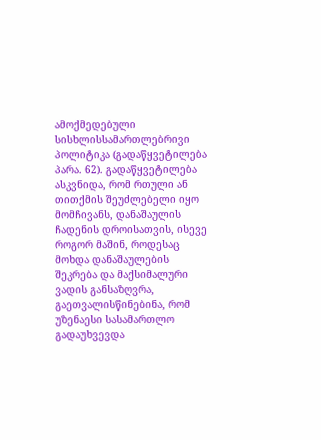ამოქმედებული სისხლისსამართლებრივი პოლიტიკა (გადაწყვეტილება პარა. 62). გადაწყვეტილება ასკვნიდა, რომ რთული ან თითქმის შეუძლებელი იყო მომჩივანს, დანაშაულის ჩადენის დროისათვის, ისევე როგორ მაშინ, როდესაც მოხდა დანაშაულების შეკრება და მაქსიმალური ვადის განსაზღვრა, გაეთვალისწინებინა, რომ უზენაესი სასამართლო გადაუხვევდა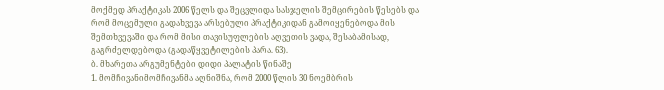მოქმედ პრაქტიკას 2006 წელს და შეცვლიდა სასჯელის შემცირების წესებს და რომ მოცემული გადახვევა არსებული პრაქტიკიდან გამოიყენებოდა მის შემთხვევაში და რომ მისი თავისუფლების აღვეთის ვადა, შესაბამისად, გაგრძელდებოდა (გადაწყვეტილების პარა. 63).
ბ. მხარეთა არგუმენტები დიდი პალატის წინაშე
1. მომჩივანიმომჩივანმა აღნიშნა, რომ 2000 წლის 30 ნოემბრის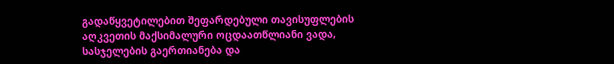გადაწყვეტილებით შეფარდებული თავისუფლების აღკვეთის მაქსიმალური ოცდაათწლიანი ვადა, სასჯელების გაერთიანება და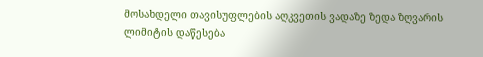მოსახდელი თავისუფლების აღკვეთის ვადაზე ზედა ზღვარის ლიმიტის დაწესება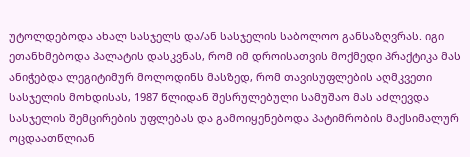უტოლდებოდა ახალ სასჯელს და/ან სასჯელის საბოლოო განსაზღვრას. იგი ეთანხმებოდა პალატის დასკვნას, რომ იმ დროისათვის მოქმედი პრაქტიკა მას ანიჭებდა ლეგიტიმურ მოლოდინს მასზედ, რომ თავისუფლების აღმკვეთი სასჯელის მოხდისას, 1987 წლიდან შესრულებული სამუშაო მას აძლევდა სასჯელის შემცირების უფლებას და გამოიყენებოდა პატიმრობის მაქსიმალურ ოცდაათწლიან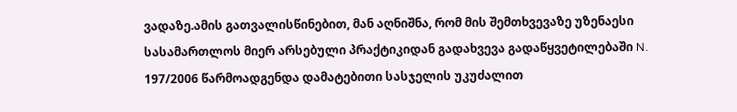ვადაზე.ამის გათვალისწინებით, მან აღნიშნა, რომ მის შემთხვევაზე უზენაესი სასამართლოს მიერ არსებული პრაქტიკიდან გადახვევა გადაწყვეტილებაში N. 197/2006 წარმოადგენდა დამატებითი სასჯელის უკუძალით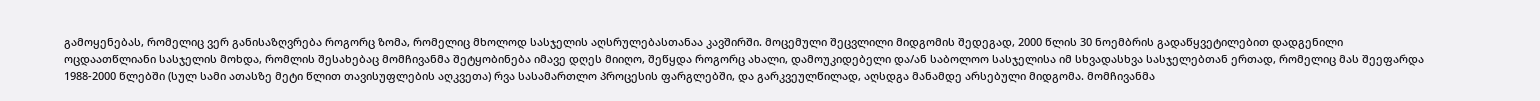გამოყენებას, რომელიც ვერ განისაზღვრება როგორც ზომა, რომელიც მხოლოდ სასჯელის აღსრულებასთანაა კავშირში. მოცემული შეცვლილი მიდგომის შედეგად, 2000 წლის 30 ნოემბრის გადაწყვეტილებით დადგენილი ოცდაათწლიანი სასჯელის მოხდა, რომლის შესახებაც მომჩივანმა შეტყობინება იმავე დღეს მიიღო, შეწყდა როგორც ახალი, დამოუკიდებელი და/ან საბოლოო სასჯელისა იმ სხვადასხვა სასჯელებთან ერთად, რომელიც მას შეეფარდა 1988-2000 წლებში (სულ სამი ათასზე მეტი წლით თავისუფლების აღკვეთა) რვა სასამართლო პროცესის ფარგლებში, და გარკვეულწილად, აღსდგა მანამდე არსებული მიდგომა. მომჩივანმა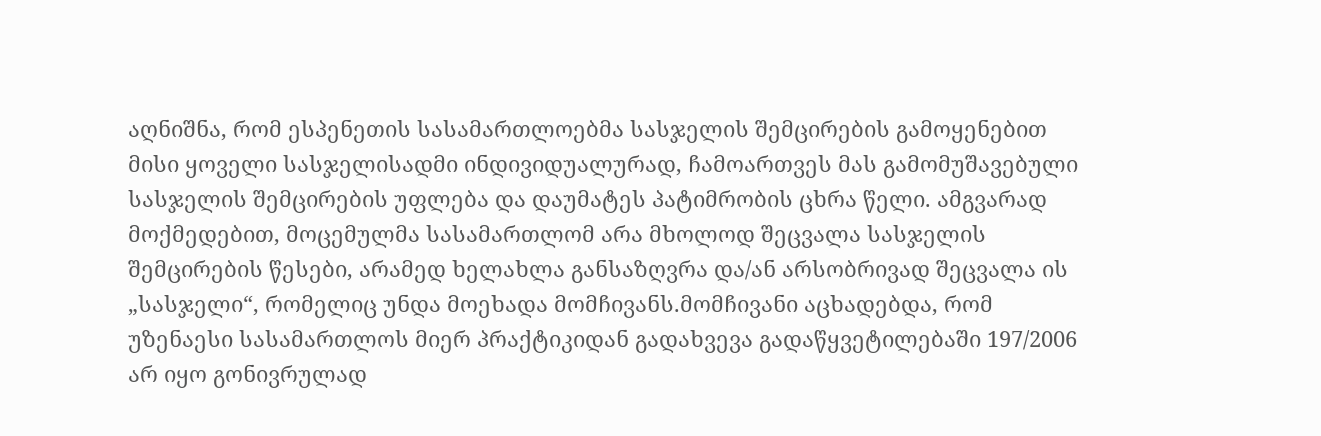აღნიშნა, რომ ესპენეთის სასამართლოებმა სასჯელის შემცირების გამოყენებით მისი ყოველი სასჯელისადმი ინდივიდუალურად, ჩამოართვეს მას გამომუშავებული სასჯელის შემცირების უფლება და დაუმატეს პატიმრობის ცხრა წელი. ამგვარად მოქმედებით, მოცემულმა სასამართლომ არა მხოლოდ შეცვალა სასჯელის შემცირების წესები, არამედ ხელახლა განსაზღვრა და/ან არსობრივად შეცვალა ის „სასჯელი“, რომელიც უნდა მოეხადა მომჩივანს.მომჩივანი აცხადებდა, რომ უზენაესი სასამართლოს მიერ პრაქტიკიდან გადახვევა გადაწყვეტილებაში 197/2006 არ იყო გონივრულად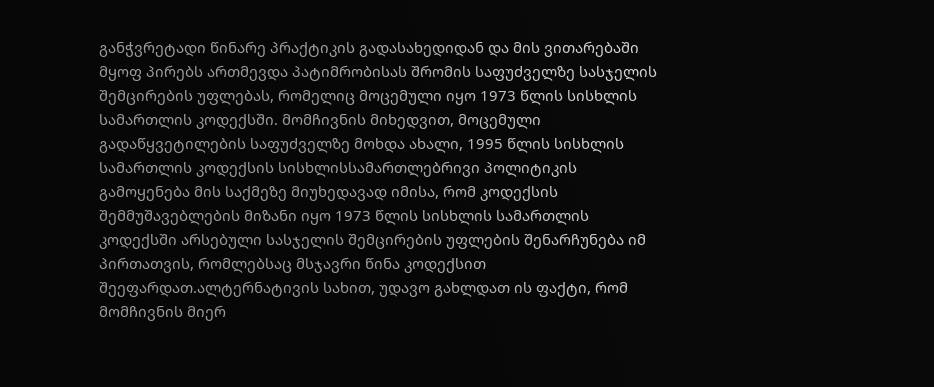განჭვრეტადი წინარე პრაქტიკის გადასახედიდან და მის ვითარებაში მყოფ პირებს ართმევდა პატიმრობისას შრომის საფუძველზე სასჯელის შემცირების უფლებას, რომელიც მოცემული იყო 1973 წლის სისხლის სამართლის კოდექსში. მომჩივნის მიხედვით, მოცემული გადაწყვეტილების საფუძველზე მოხდა ახალი, 1995 წლის სისხლის სამართლის კოდექსის სისხლისსამართლებრივი პოლიტიკის გამოყენება მის საქმეზე მიუხედავად იმისა, რომ კოდექსის შემმუშავებლების მიზანი იყო 1973 წლის სისხლის სამართლის კოდექსში არსებული სასჯელის შემცირების უფლების შენარჩუნება იმ პირთათვის, რომლებსაც მსჯავრი წინა კოდექსით შეეფარდათ.ალტერნატივის სახით, უდავო გახლდათ ის ფაქტი, რომ მომჩივნის მიერ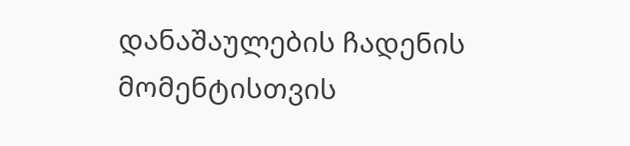დანაშაულების ჩადენის მომენტისთვის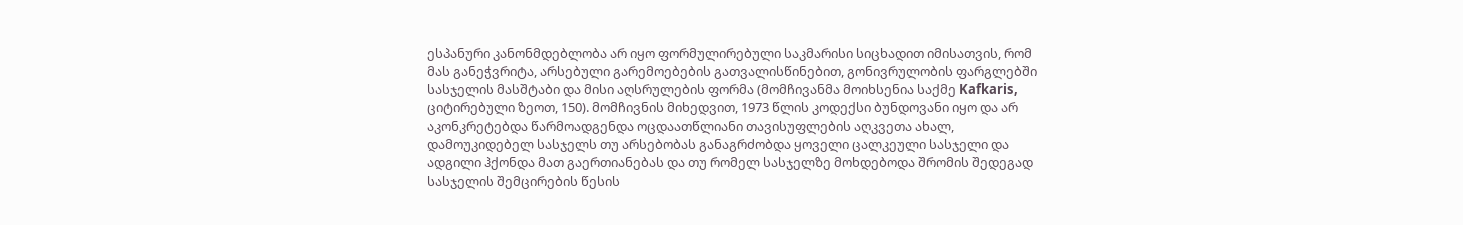ესპანური კანონმდებლობა არ იყო ფორმულირებული საკმარისი სიცხადით იმისათვის, რომ მას განეჭვრიტა, არსებული გარემოებების გათვალისწინებით, გონივრულობის ფარგლებში სასჯელის მასშტაბი და მისი აღსრულების ფორმა (მომჩივანმა მოიხსენია საქმე Kafkaris, ციტირებული ზეოთ, 150). მომჩივნის მიხედვით, 1973 წლის კოდექსი ბუნდოვანი იყო და არ აკონკრეტებდა წარმოადგენდა ოცდაათწლიანი თავისუფლების აღკვეთა ახალ, დამოუკიდებელ სასჯელს თუ არსებობას განაგრძობდა ყოველი ცალკეული სასჯელი და ადგილი ჰქონდა მათ გაერთიანებას და თუ რომელ სასჯელზე მოხდებოდა შრომის შედეგად სასჯელის შემცირების წესის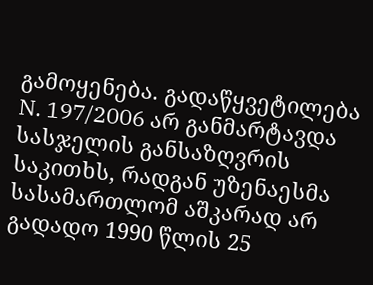გამოყენება. გადაწყვეტილება N. 197/2006 არ განმარტავდა სასჯელის განსაზღვრის საკითხს, რადგან უზენაესმა სასამართლომ აშკარად არ გადადო 1990 წლის 25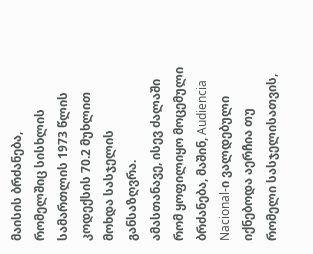მაისის ბრძანება, რომელშიც სისხლის სამართლის 1973 წლის კოდექსის 70.2 მუხლით მოხდა სასჯელის განსაზღვრა.
ამასთანავე, ისევ ძალაში რომ ყოფილიყო მოცემული ბრძანება, მაშინ, Audiencia Nacional-ი ვალდებული იქნებოდა აერჩია თუ რომელი სასჯელისათვის,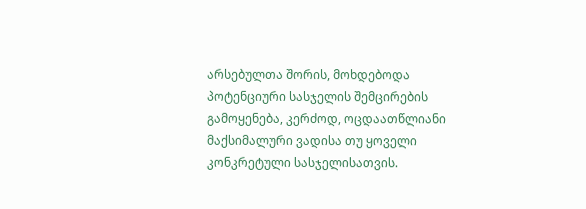არსებულთა შორის, მოხდებოდა პოტენციური სასჯელის შემცირების გამოყენება, კერძოდ, ოცდაათწლიანი მაქსიმალური ვადისა თუ ყოველი კონკრეტული სასჯელისათვის.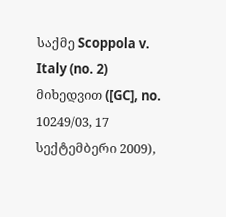საქმე Scoppola v. Italy (no. 2) მიხედვით ([GC], no. 10249/03, 17 სექტემბერი 2009),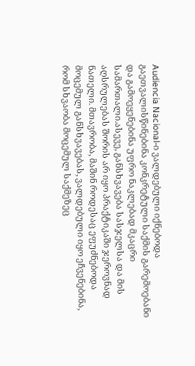Audiencia Nacional-ი ვალდებული იქნებოდა გაეთვალისწინებინა კონკრეტული საქმის გარემოებანი და გამოეყენებინა უფრო ნაკლებად მკაცრი სამართალი.ასევე, განსხვავება სასჯელსა და მის აღსრულებას შორის არ იყო პრაქტიკაში ჯეროვნად ნათელი. მთავრობა, მაშინ როდესაც ეფუძნებოდა მოცემულ განსხვავებას, ვალდებული იყო ეჩვენებინა, რომ სხვაობა მოცემულ საქმეზეც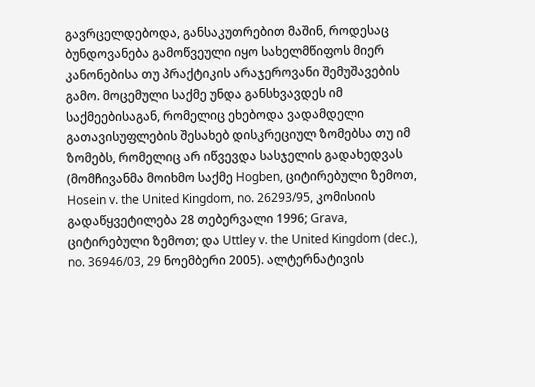გავრცელდებოდა, განსაკუთრებით მაშინ, როდესაც ბუნდოვანება გამოწვეული იყო სახელმწიფოს მიერ კანონებისა თუ პრაქტიკის არაჯეროვანი შემუშავების გამო. მოცემული საქმე უნდა განსხვავდეს იმ საქმეებისაგან, რომელიც ეხებოდა ვადამდელი გათავისუფლების შესახებ დისკრეციულ ზომებსა თუ იმ ზომებს, რომელიც არ იწვევდა სასჯელის გადახედვას (მომჩივანმა მოიხმო საქმე Hogben, ციტირებული ზემოთ, Hosein v. the United Kingdom, no. 26293/95, კომისიის გადაწყვეტილება 28 თებერვალი 1996; Grava, ციტირებული ზემოთ; და Uttley v. the United Kingdom (dec.), no. 36946/03, 29 ნოემბერი 2005). ალტერნატივის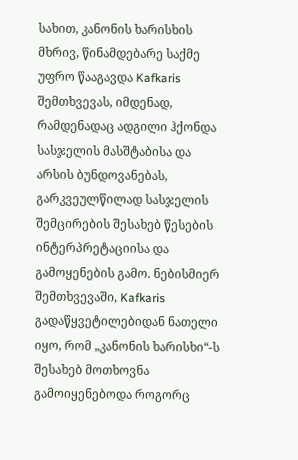სახით, კანონის ხარისხის მხრივ, წინამდებარე საქმე უფრო წააგავდა Kafkaris შემთხვევას, იმდენად, რამდენადაც ადგილი ჰქონდა სასჯელის მასშტაბისა და არსის ბუნდოვანებას, გარკვეულწილად სასჯელის შემცირების შესახებ წესების ინტერპრეტაციისა და გამოყენების გამო. ნებისმიერ შემთხვევაში, Kafkaris გადაწყვეტილებიდან ნათელი იყო, რომ „კანონის ხარისხი“-ს შესახებ მოთხოვნა გამოიყენებოდა როგორც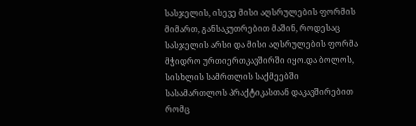სასჯელის, ისევე მისი აღსრულების ფორმის მიმართ, განსაკუთრებით მაშინ, როდესაც სასჯელის არსი და მისი აღსრულების ფორმა მჭიდრო ურთიერთკავშირში იყო.და ბოლოს, სისხლის სამრთლის საქმეებში სასამართლოს პრაქტიკასთან დაკავშირებით რომც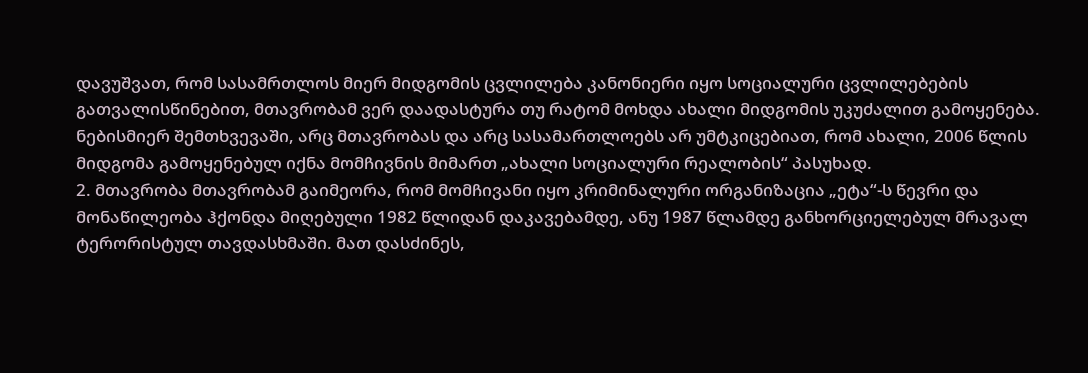დავუშვათ, რომ სასამრთლოს მიერ მიდგომის ცვლილება კანონიერი იყო სოციალური ცვლილებების გათვალისწინებით, მთავრობამ ვერ დაადასტურა თუ რატომ მოხდა ახალი მიდგომის უკუძალით გამოყენება. ნებისმიერ შემთხვევაში, არც მთავრობას და არც სასამართლოებს არ უმტკიცებიათ, რომ ახალი, 2006 წლის მიდგომა გამოყენებულ იქნა მომჩივნის მიმართ „ახალი სოციალური რეალობის“ პასუხად.
2. მთავრობა მთავრობამ გაიმეორა, რომ მომჩივანი იყო კრიმინალური ორგანიზაცია „ეტა“-ს წევრი და მონაწილეობა ჰქონდა მიღებული 1982 წლიდან დაკავებამდე, ანუ 1987 წლამდე განხორციელებულ მრავალ ტერორისტულ თავდასხმაში. მათ დასძინეს,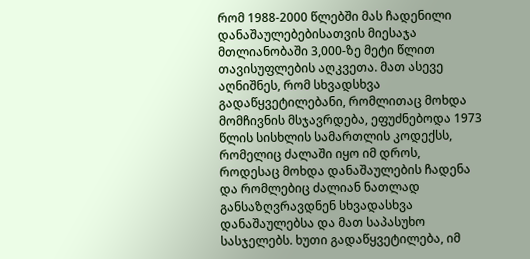რომ 1988-2000 წლებში მას ჩადენილი დანაშაულებებისათვის მიესაჯა მთლიანობაში 3,000-ზე მეტი წლით თავისუფლების აღკვეთა. მათ ასევე აღნიშნეს, რომ სხვადსხვა გადაწყვეტილებანი, რომლითაც მოხდა მომჩივნის მსჯავრდება, ეფუძნებოდა 1973 წლის სისხლის სამართლის კოდექსს, რომელიც ძალაში იყო იმ დროს, როდესაც მოხდა დანაშაულების ჩადენა და რომლებიც ძალიან ნათლად განსაზღვრავდნენ სხვადასხვა დანაშაულებსა და მათ საპასუხო სასჯელებს. ხუთი გადაწყვეტილება, იმ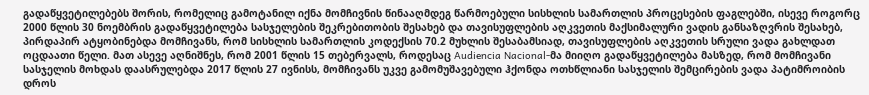გადაწყვეტილებებს შორის, რომელიც გამოტანილ იქნა მომჩივნის წინააღმდეგ წარმოებული სისხლის სამართლის პროცესების ფაგლებში, ისევე როგორც 2000 წლის 30 ნოემბრის გადაწყვეტილება სასჯელების შეკრებითობის შესახებ და თავისუფლების აღკვეთის მაქსიმალური ვადის განსაზღვრის შესახებ, პირდაპირ ატყობინებდა მომჩივანს, რომ სისხლის სამართლის კოდექსის 70.2 მუხლის შესაბამსიად, თავისუფლების აღკვეთის სრული ვადა გახლდათ ოცდაათი წელი. მათ ასევე აღნიშნეს, რომ 2001 წლის 15 თებერვალს, როდესაც Audiencia Nacional-მა მიიღო გადაწყვეტილება მასზედ, რომ მომჩივანი სასჯელის მოხდას დაასრულებდა 2017 წლის 27 ივნისს, მომჩივანს უკვე გამომუშავებული ჰქონდა ოთხწლიანი სასჯელის შემცირების ვადა პატიმროიბის დროს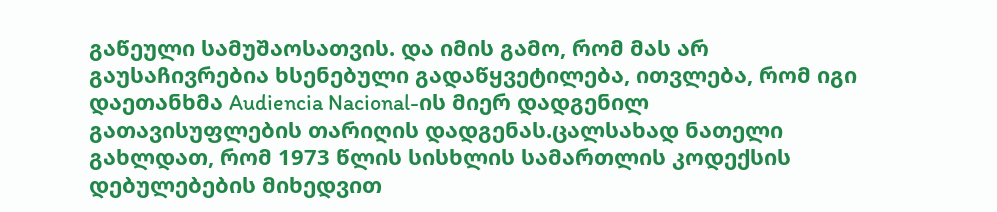გაწეული სამუშაოსათვის. და იმის გამო, რომ მას არ გაუსაჩივრებია ხსენებული გადაწყვეტილება, ითვლება, რომ იგი დაეთანხმა Audiencia Nacional-ის მიერ დადგენილ გათავისუფლების თარიღის დადგენას.ცალსახად ნათელი გახლდათ, რომ 1973 წლის სისხლის სამართლის კოდექსის დებულებების მიხედვით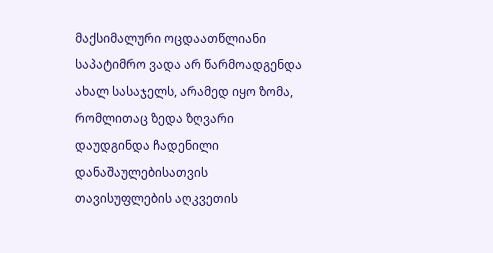მაქსიმალური ოცდაათწლიანი საპატიმრო ვადა არ წარმოადგენდა ახალ სასაჯელს, არამედ იყო ზომა, რომლითაც ზედა ზღვარი დაუდგინდა ჩადენილი დანაშაულებისათვის თავისუფლების აღკვეთის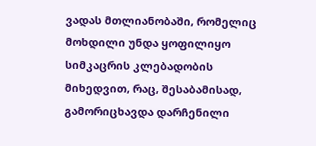ვადას მთლიანობაში, რომელიც მოხდილი უნდა ყოფილიყო სიმკაცრის კლებადობის მიხედვით, რაც, შესაბამისად, გამორიცხავდა დარჩენილი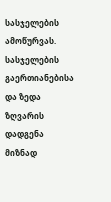სასჯელების ამოწურვას. სასჯელების გაერთიანებისა და ზედა ზღვარის დადგენა მიზნად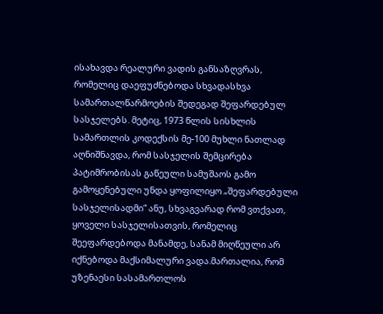ისახავდა რეალური ვადის განსაზღვრას, რომელიც დაეფუძნებოდა სხვადასხვა სამართალწარმოების შედეგად შეფარდებულ სასჯელებს. მეტიც, 1973 წლის სისხლის სამართლის კოდექსის მე-100 მუხლი ნათლად აღნიშნავდა, რომ სასჯელის შემცირება პატიმრობისას გაწეული სამუშაოს გამო გამოყენებული უნდა ყოფილიყო „შეფარდებული სასჯელისადმი“ ანუ, სხვაგვარად რომ ვთქვათ, ყოველი სასჯელისათვის, რომელიც შეეფარდებოდა მანამდე, სანამ მიღწეული არ იქნებოდა მაქსიმალური ვადა.მართალია, რომ უზენაესი სასამართლოს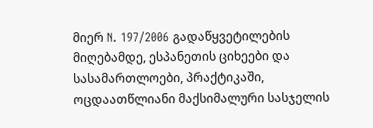მიერ N. 197/2006 გადაწყვეტილების მიღებამდე, ესპანეთის ციხეები და სასამართლოები, პრაქტიკაში, ოცდაათწლიანი მაქსიმალური სასჯელის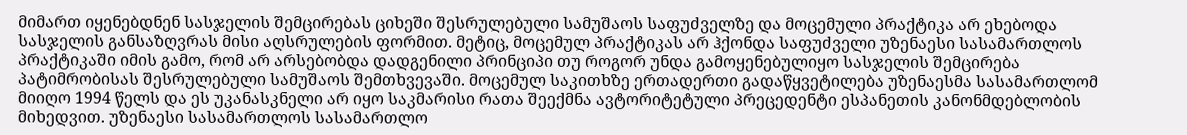მიმართ იყენებდნენ სასჯელის შემცირებას ციხეში შესრულებული სამუშაოს საფუძველზე და მოცემული პრაქტიკა არ ეხებოდა სასჯელის განსაზღვრას მისი აღსრულების ფორმით. მეტიც, მოცემულ პრაქტიკას არ ჰქონდა საფუძველი უზენაესი სასამართლოს პრაქტიკაში იმის გამო, რომ არ არსებობდა დადგენილი პრინციპი თუ როგორ უნდა გამოყენებულიყო სასჯელის შემცირება პატიმრობისას შესრულებული სამუშაოს შემთხვევაში. მოცემულ საკითხზე ერთადერთი გადაწყვეტილება უზენაესმა სასამართლომ მიიღო 1994 წელს და ეს უკანასკნელი არ იყო საკმარისი რათა შეექმნა ავტორიტეტული პრეცედენტი ესპანეთის კანონმდებლობის მიხედვით. უზენაესი სასამართლოს სასამართლო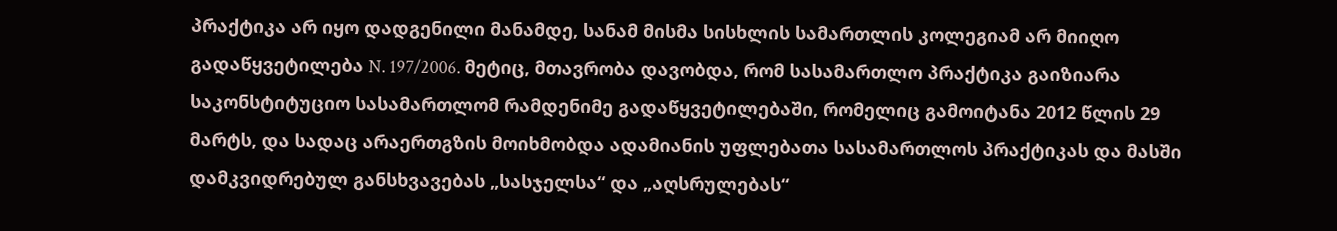პრაქტიკა არ იყო დადგენილი მანამდე, სანამ მისმა სისხლის სამართლის კოლეგიამ არ მიიღო გადაწყვეტილება N. 197/2006. მეტიც, მთავრობა დავობდა, რომ სასამართლო პრაქტიკა გაიზიარა საკონსტიტუციო სასამართლომ რამდენიმე გადაწყვეტილებაში, რომელიც გამოიტანა 2012 წლის 29 მარტს, და სადაც არაერთგზის მოიხმობდა ადამიანის უფლებათა სასამართლოს პრაქტიკას და მასში დამკვიდრებულ განსხვავებას „სასჯელსა“ და „აღსრულებას“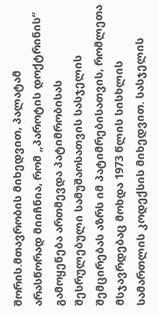შორის.მთავრობის მიხედვით, პალატამ არასწორად მიიჩნია, რომ „პაროტის დოქტრინის“ გამოყენება ართმევდა პატიმრობისას შესრულებული სამუშაოსათვის სასჯელის შემცირებას აზრს იმ პატიმრებისათვის, რომლეთა მსჯავრდებაც მოხდა 1973 წლის სისხლის სამართლის კოდექსის მიხედვით. სასჯელის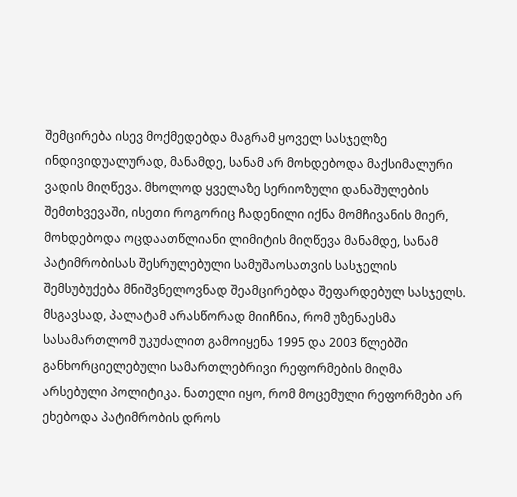შემცირება ისევ მოქმედებდა მაგრამ ყოველ სასჯელზე ინდივიდუალურად, მანამდე, სანამ არ მოხდებოდა მაქსიმალური ვადის მიღწევა. მხოლოდ ყველაზე სერიოზული დანაშულების შემთხვევაში, ისეთი როგორიც ჩადენილი იქნა მომჩივანის მიერ, მოხდებოდა ოცდაათწლიანი ლიმიტის მიღწევა მანამდე, სანამ პატიმრობისას შესრულებული სამუშაოსათვის სასჯელის შემსუბუქება მნიშვნელოვნად შეამცირებდა შეფარდებულ სასჯელს. მსგავსად, პალატამ არასწორად მიიჩნია, რომ უზენაესმა სასამართლომ უკუძალით გამოიყენა 1995 და 2003 წლებში განხორციელებული სამართლებრივი რეფორმების მიღმა არსებული პოლიტიკა. ნათელი იყო, რომ მოცემული რეფორმები არ ეხებოდა პატიმრობის დროს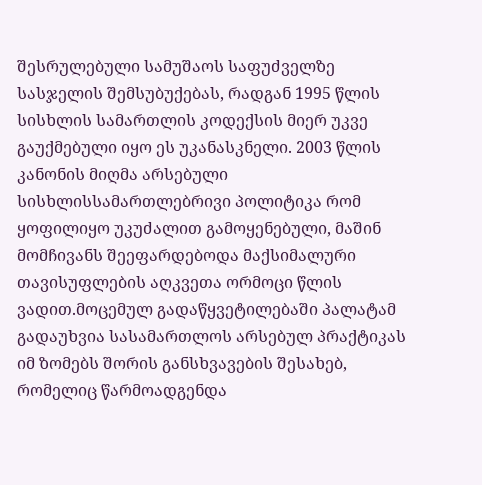შესრულებული სამუშაოს საფუძველზე სასჯელის შემსუბუქებას, რადგან 1995 წლის სისხლის სამართლის კოდექსის მიერ უკვე გაუქმებული იყო ეს უკანასკნელი. 2003 წლის კანონის მიღმა არსებული სისხლისსამართლებრივი პოლიტიკა რომ ყოფილიყო უკუძალით გამოყენებული, მაშინ მომჩივანს შეეფარდებოდა მაქსიმალური თავისუფლების აღკვეთა ორმოცი წლის ვადით.მოცემულ გადაწყვეტილებაში პალატამ გადაუხვია სასამართლოს არსებულ პრაქტიკას იმ ზომებს შორის განსხვავების შესახებ, რომელიც წარმოადგენდა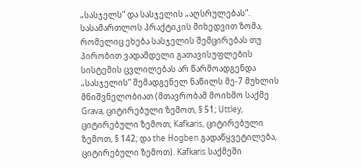„სასჯელს“ და სასჯელის „აღსრულებას“. სასამართლოს პრაქტიკის მიხედვით ზომა, რომელიც ეხება სასჯელის შემცირებას თუ პირობით ვადამდელი გათავისუფლების სისტემის ცვლილებას არ წარმოადგენდა „სასჯელის“ შემადგენელ ნაწილს მე-7 მუხლის მნიშვნელობიათ (მთავრობამ მოიხმო საქმე Grava, ციტირებული ზემოთ, § 51; Uttley, ციტირებული ზემოთ; Kafkaris, ციტირებული ზემოთ, § 142; და the Hogben გადაწყვეტილება, ციტირებული ზემოთ). Kafkaris საქმეში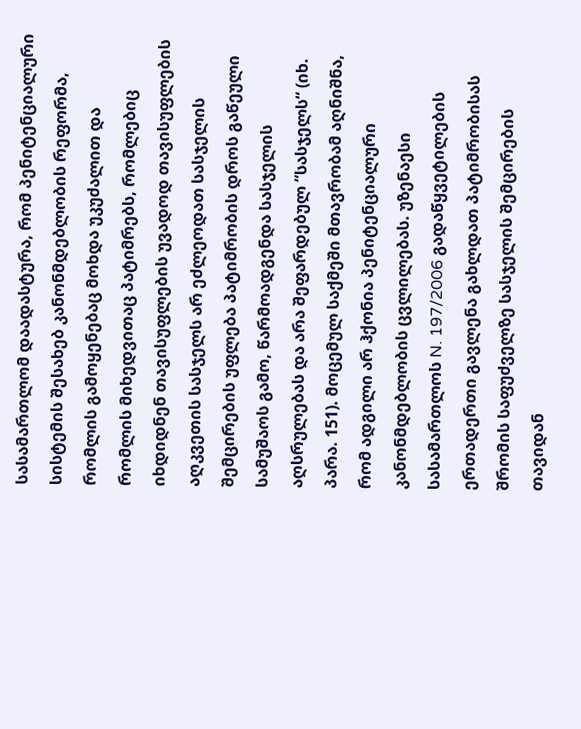სასამართლომ დაადასტურა, რომ პენიტენციალური სისტემის შესახებ კანონმდებლობის რეფორმა, რომლის გამოყენებაც მოხდა უკუძალით და რომლის მიხედვითაც პატიმრებს, რომლებიც იხდიდნენ თავისუფლების უვადოდ თავისუფლების აღკვეთის სასჯელს არ ეძლეოდათ სასჯელის შემცირების უფლება პატიმრობის დროს გაწეული სამუშაოს გამო, წარმოადგენდა სასჯელის აღსრულებას და არა შეფარდებულ “სასჯელს“ (იხ. პარა. 151). მოცემულ საქმეში მთავრობამ აღნიშნა, რომ ადგილი არ ჰქონია პენიტენციალური კანონმდებლობის ცვლილებას. უზენაესი სასამართლოს N. 197/2006 გადაწყვეტილების ერთადერთი გავლენა გახლდათ პატიმრობისას შრომის საფუძველზე სასჯელის შემცირების თავიდან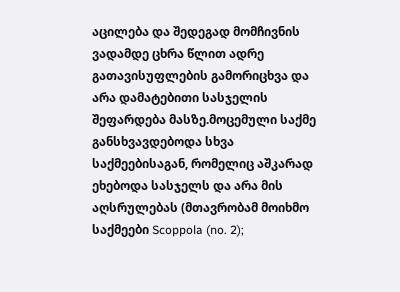აცილება და შედეგად მომჩივნის ვადამდე ცხრა წლით ადრე გათავისუფლების გამორიცხვა და არა დამატებითი სასჯელის შეფარდება მასზე.მოცემული საქმე განსხვავდებოდა სხვა საქმეებისაგან, რომელიც აშკარად ეხებოდა სასჯელს და არა მის აღსრულებას (მთავრობამ მოიხმო საქმეები Scoppola (no. 2);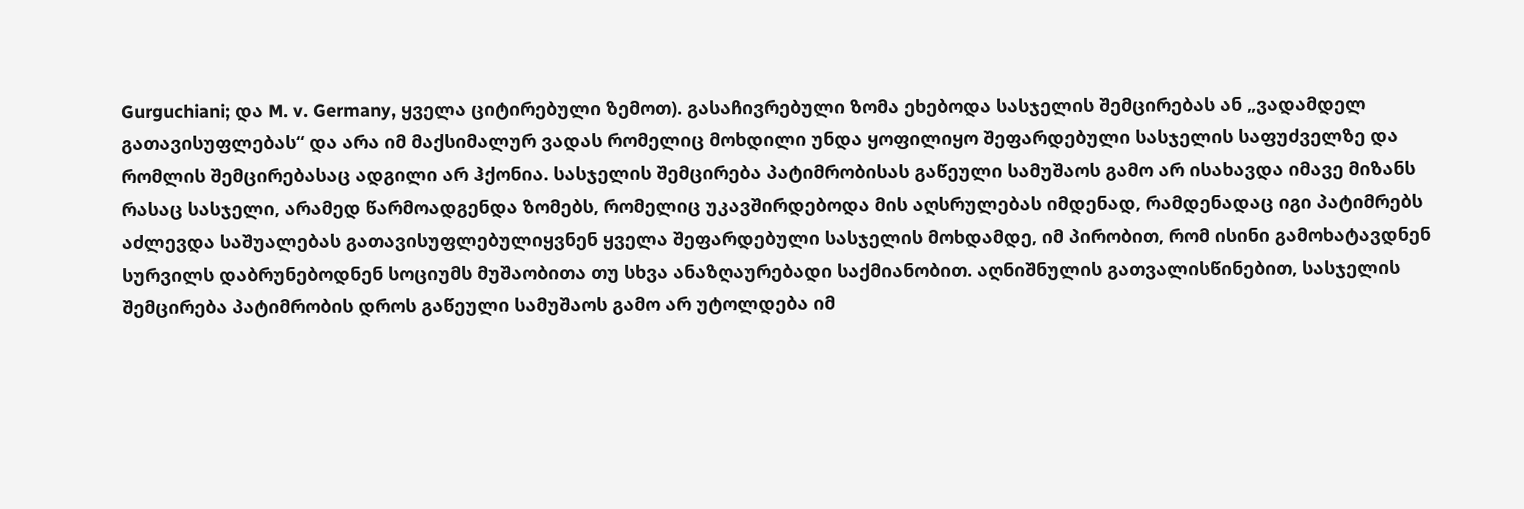Gurguchiani; და M. v. Germany, ყველა ციტირებული ზემოთ). გასაჩივრებული ზომა ეხებოდა სასჯელის შემცირებას ან „ვადამდელ გათავისუფლებას“ და არა იმ მაქსიმალურ ვადას რომელიც მოხდილი უნდა ყოფილიყო შეფარდებული სასჯელის საფუძველზე და რომლის შემცირებასაც ადგილი არ ჰქონია. სასჯელის შემცირება პატიმრობისას გაწეული სამუშაოს გამო არ ისახავდა იმავე მიზანს რასაც სასჯელი, არამედ წარმოადგენდა ზომებს, რომელიც უკავშირდებოდა მის აღსრულებას იმდენად, რამდენადაც იგი პატიმრებს აძლევდა საშუალებას გათავისუფლებულიყვნენ ყველა შეფარდებული სასჯელის მოხდამდე, იმ პირობით, რომ ისინი გამოხატავდნენ სურვილს დაბრუნებოდნენ სოციუმს მუშაობითა თუ სხვა ანაზღაურებადი საქმიანობით. აღნიშნულის გათვალისწინებით, სასჯელის შემცირება პატიმრობის დროს გაწეული სამუშაოს გამო არ უტოლდება იმ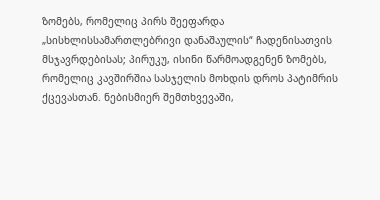ზომებს, რომელიც პირს შეეფარდა „სისხლისსამართლებრივი დანაშაულის“ ჩადენისათვის მსჯავრდებისას; პირუკუ, ისინი წარმოადგენენ ზომებს, რომელიც კავშირშია სასჯელის მოხდის დროს პატიმრის ქცევასთან. ნებისმიერ შემთხვევაში,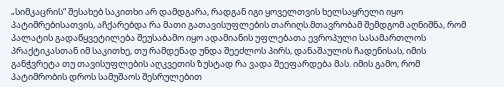„სიმკაცრის“ შესახებ საკითხი არ დამდგარა, რადგან იგი ყოველთვის ხელსაყრელი იყო პატიმრებისათვის, აჩქარებდა რა მათი გათავისუფლების თარიღს.მთავრობამ შემდგომ აღნიშნა, რომ პალატის გადაწყვეტილება შეუსაბამო იყო ადამიანის უფლებათა ევროპული სასამართლოს პრაქტიკასთან იმ საკითხე, თუ რამდენად უნდა შეეძლოს პირს, დანაშაულის ჩადენისას, იმის განჭვრეტა თუ თავისუფლების აღკვეთის ზუსტად რა ვადა შეეფარდება მას. იმის გამო, რომ პატიმრობის დროს სამუშაოს შესრულებით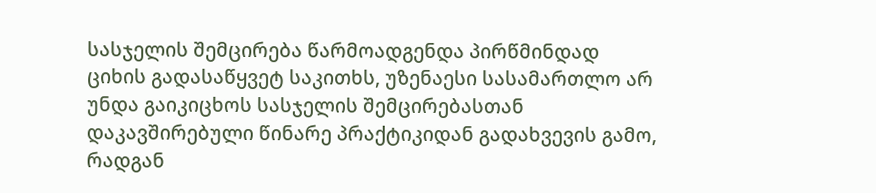სასჯელის შემცირება წარმოადგენდა პირწმინდად ციხის გადასაწყვეტ საკითხს, უზენაესი სასამართლო არ უნდა გაიკიცხოს სასჯელის შემცირებასთან დაკავშირებული წინარე პრაქტიკიდან გადახვევის გამო, რადგან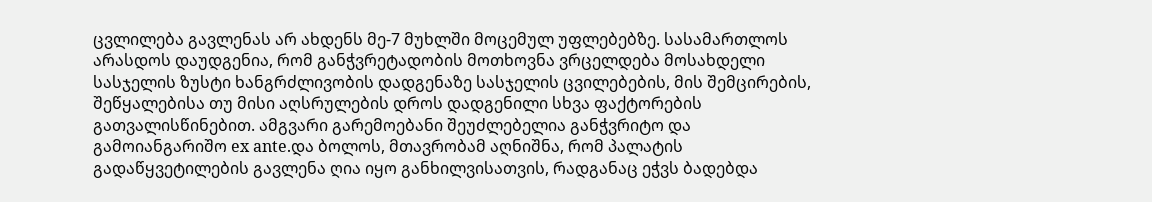ცვლილება გავლენას არ ახდენს მე-7 მუხლში მოცემულ უფლებებზე. სასამართლოს არასდოს დაუდგენია, რომ განჭვრეტადობის მოთხოვნა ვრცელდება მოსახდელი სასჯელის ზუსტი ხანგრძლივობის დადგენაზე სასჯელის ცვილებების, მის შემცირების, შეწყალებისა თუ მისი აღსრულების დროს დადგენილი სხვა ფაქტორების გათვალისწინებით. ამგვარი გარემოებანი შეუძლებელია განჭვრიტო და გამოიანგარიშო ex ante.და ბოლოს, მთავრობამ აღნიშნა, რომ პალატის გადაწყვეტილების გავლენა ღია იყო განხილვისათვის, რადგანაც ეჭვს ბადებდა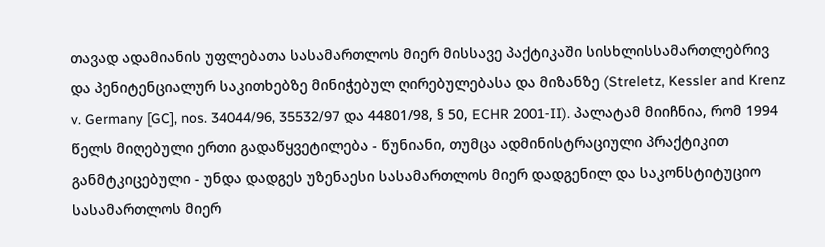თავად ადამიანის უფლებათა სასამართლოს მიერ მისსავე პაქტიკაში სისხლისსამართლებრივ და პენიტენციალურ საკითხებზე მინიჭებულ ღირებულებასა და მიზანზე (Streletz, Kessler and Krenz v. Germany [GC], nos. 34044/96, 35532/97 და 44801/98, § 50, ECHR 2001‑II). პალატამ მიიჩნია, რომ 1994 წელს მიღებული ერთი გადაწყვეტილება - წუნიანი, თუმცა ადმინისტრაციული პრაქტიკით განმტკიცებული - უნდა დადგეს უზენაესი სასამართლოს მიერ დადგენილ და საკონსტიტუციო სასამართლოს მიერ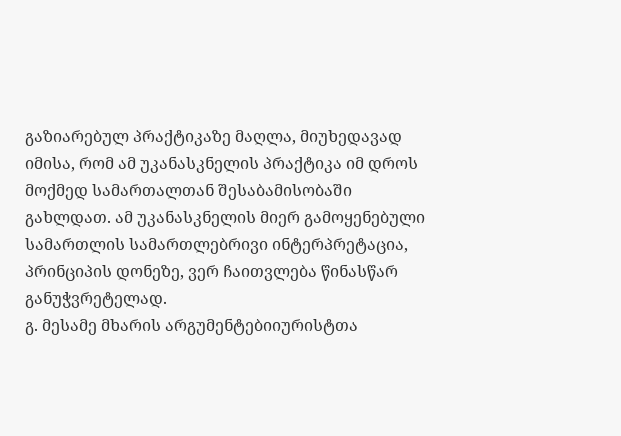გაზიარებულ პრაქტიკაზე მაღლა, მიუხედავად იმისა, რომ ამ უკანასკნელის პრაქტიკა იმ დროს მოქმედ სამართალთან შესაბამისობაში გახლდათ. ამ უკანასკნელის მიერ გამოყენებული სამართლის სამართლებრივი ინტერპრეტაცია, პრინციპის დონეზე, ვერ ჩაითვლება წინასწარ განუჭვრეტელად.
გ. მესამე მხარის არგუმენტებიიურისტთა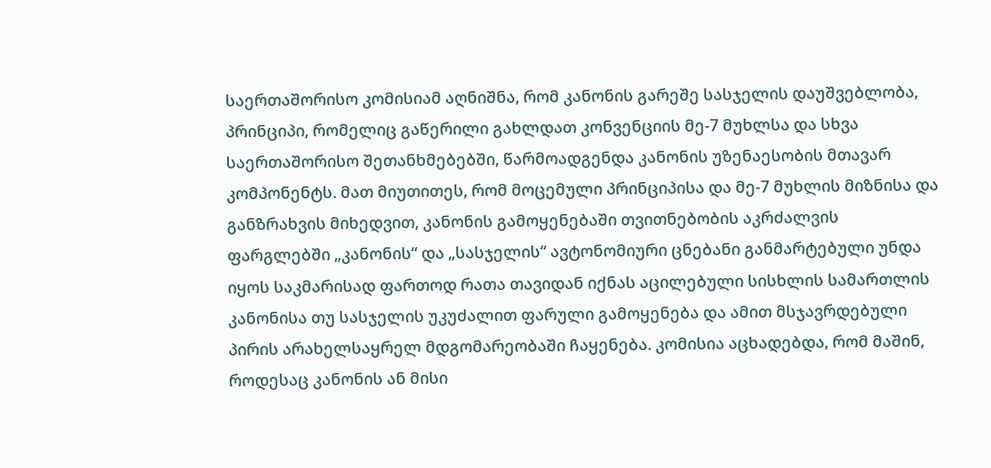საერთაშორისო კომისიამ აღნიშნა, რომ კანონის გარეშე სასჯელის დაუშვებლობა, პრინციპი, რომელიც გაწერილი გახლდათ კონვენციის მე-7 მუხლსა და სხვა საერთაშორისო შეთანხმებებში, წარმოადგენდა კანონის უზენაესობის მთავარ კომპონენტს. მათ მიუთითეს, რომ მოცემული პრინციპისა და მე-7 მუხლის მიზნისა და განზრახვის მიხედვით, კანონის გამოყენებაში თვითნებობის აკრძალვის ფარგლებში „კანონის“ და „სასჯელის“ ავტონომიური ცნებანი განმარტებული უნდა იყოს საკმარისად ფართოდ რათა თავიდან იქნას აცილებული სისხლის სამართლის კანონისა თუ სასჯელის უკუძალით ფარული გამოყენება და ამით მსჯავრდებული პირის არახელსაყრელ მდგომარეობაში ჩაყენება. კომისია აცხადებდა, რომ მაშინ, როდესაც კანონის ან მისი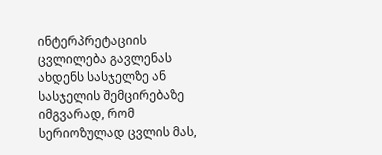ინტერპრეტაციის ცვლილება გავლენას ახდენს სასჯელზე ან სასჯელის შემცირებაზე იმგვარად, რომ სერიოზულად ცვლის მას,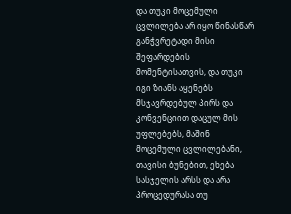და თუკი მოცემული ცვლილება არ იყო წინასწარ განჭვრეტადი მისი შეფარდების მომენტისათვის, და თუკი იგი ზიანს აყენებს მსჯავრდებულ პირს და კონვენციით დაცულ მის უფლებებს, მაშინ მოცემული ცვლილებანი, თავისი ბუნებით, ეხება სასჯელის არსს და არა პროცედურასა თუ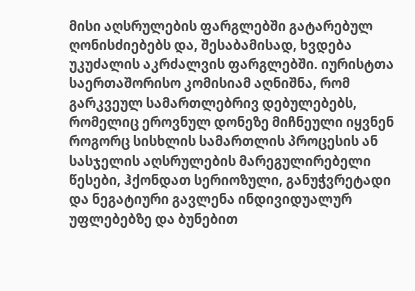მისი აღსრულების ფარგლებში გატარებულ ღონისძიებებს და, შესაბამისად, ხვდება უკუძალის აკრძალვის ფარგლებში. იურისტთა საერთაშორისო კომისიამ აღნიშნა, რომ გარკვეულ სამართლებრივ დებულებებს, რომელიც ეროვნულ დონეზე მიჩნეული იყვნენ როგორც სისხლის სამართლის პროცესის ან სასჯელის აღსრულების მარეგულირებელი წესები, ჰქონდათ სერიოზული, განუჭვრეტადი და ნეგატიური გავლენა ინდივიდუალურ უფლებებზე და ბუნებით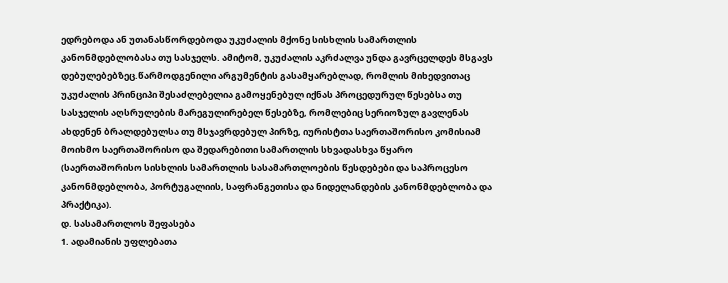ედრებოდა ან უთანასწორდებოდა უკუძალის მქონე სისხლის სამართლის კანონმდებლობასა თუ სასჯელს. ამიტომ, უკუძალის აკრძალვა უნდა გავრცელდეს მსგავს დებულებებზეც.წარმოდგენილი არგუმენტის გასამყარებლად, რომლის მიხედვითაც უკუძალის პრინციპი შესაძლებელია გამოყენებულ იქნას პროცედურულ წესებსა თუ სასჯელის აღსრულების მარეგულირებელ წესებზე, რომლებიც სერიოზულ გავლენას ახდენენ ბრალდებულსა თუ მსჯავრდებულ პირზე, იურისტთა საერთაშორისო კომისიამ მოიხმო საერთაშორისო და შედარებითი სამართლის სხვადასხვა წყარო (საერთაშორისო სისხლის სამართლის სასამართლოების წესდებები და საპროცესო კანონმდებლობა, პორტუგალიის, საფრანგეთისა და ნიდელანდების კანონმდებლობა და პრაქტიკა).
დ. სასამართლოს შეფასება
1. ადამიანის უფლებათა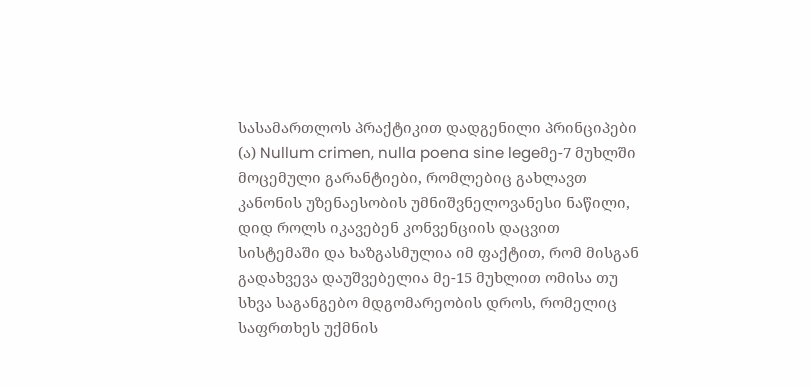სასამართლოს პრაქტიკით დადგენილი პრინციპები
(ა) Nullum crimen, nulla poena sine legeმე-7 მუხლში მოცემული გარანტიები, რომლებიც გახლავთ კანონის უზენაესობის უმნიშვნელოვანესი ნაწილი, დიდ როლს იკავებენ კონვენციის დაცვით სისტემაში და ხაზგასმულია იმ ფაქტით, რომ მისგან გადახვევა დაუშვებელია მე-15 მუხლით ომისა თუ სხვა საგანგებო მდგომარეობის დროს, რომელიც საფრთხეს უქმნის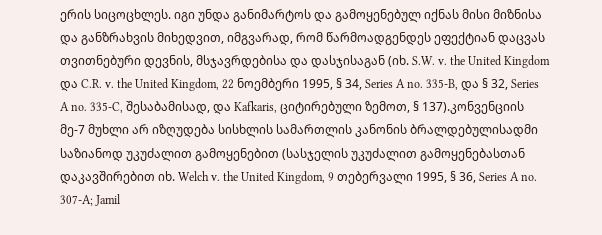ერის სიცოცხლეს. იგი უნდა განიმარტოს და გამოყენებულ იქნას მისი მიზნისა და განზრახვის მიხედვით, იმგვარად, რომ წარმოადგენდეს ეფექტიან დაცვას თვითნებური დევნის, მსჯავრდებისა და დასჯისაგან (იხ. S.W. v. the United Kingdom და C.R. v. the United Kingdom, 22 ნოემბერი 1995, § 34, Series A no. 335-B, და § 32, Series A no. 335-C, შესაბამისად, და Kafkaris, ციტირებული ზემოთ, § 137).კონვენციის მე-7 მუხლი არ იზღუდება სისხლის სამართლის კანონის ბრალდებულისადმი საზიანოდ უკუძალით გამოყენებით (სასჯელის უკუძალით გამოყენებასთან დაკავშირებით იხ. Welch v. the United Kingdom, 9 თებერვალი 1995, § 36, Series A no. 307‑A; Jamil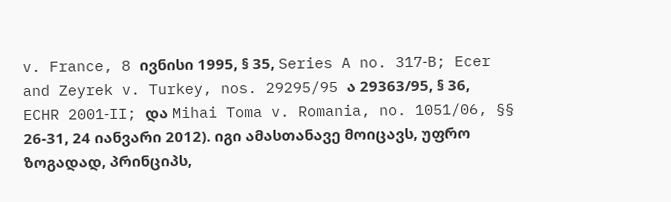v. France, 8 ივნისი 1995, § 35, Series A no. 317‑B; Ecer and Zeyrek v. Turkey, nos. 29295/95 ა 29363/95, § 36, ECHR 2001‑II; და Mihai Toma v. Romania, no. 1051/06, §§ 26-31, 24 იანვარი 2012). იგი ამასთანავე მოიცავს, უფრო ზოგადად, პრინციპს,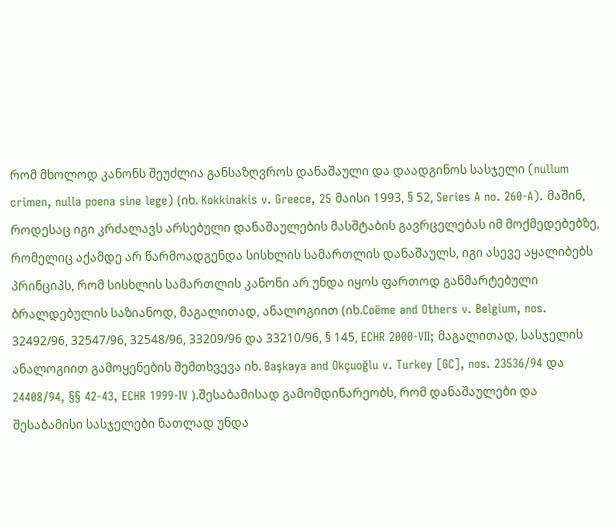რომ მხოლოდ კანონს შეუძლია განსაზღვროს დანაშაული და დაადგინოს სასჯელი (nullum crimen, nulla poena sine lege) (იხ. Kokkinakis v. Greece, 25 მაისი 1993, § 52, Series A no. 260-A). მაშინ, როდესაც იგი კრძალავს არსებული დანაშაულების მასშტაბის გავრცელებას იმ მოქმედებებზე, რომელიც აქამდე არ წარმოადგენდა სისხლის სამართლის დანაშაულს, იგი ასევე აყალიბებს პრინციპს, რომ სისხლის სამართლის კანონი არ უნდა იყოს ფართოდ განმარტებული ბრალდებულის საზიანოდ, მაგალითად, ანალოგიით (იხ.Coëme and Others v. Belgium, nos. 32492/96, 32547/96, 32548/96, 33209/96 და 33210/96, § 145, ECHR 2000-VII; მაგალითად, სასჯელის ანალოგიით გამოყენების შემთხვევა იხ. Başkaya and Okçuoğlu v. Turkey [GC], nos. 23536/94 და 24408/94, §§ 42‑43, ECHR 1999‑IV ).შესაბამისად გამომდინარეობს, რომ დანაშაულები და შესაბამისი სასჯელები ნათლად უნდა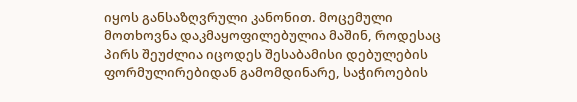იყოს განსაზღვრული კანონით. მოცემული მოთხოვნა დაკმაყოფილებულია მაშინ, როდესაც პირს შეუძლია იცოდეს შესაბამისი დებულების ფორმულირებიდან გამომდინარე, საჭიროების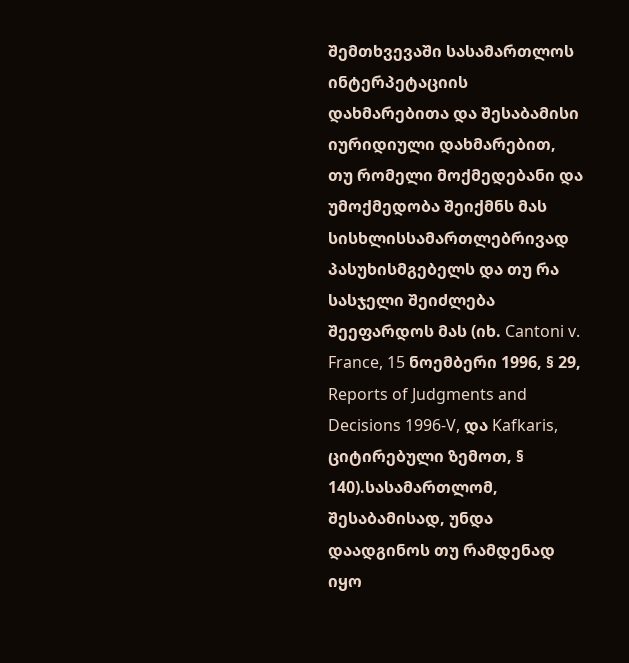შემთხვევაში სასამართლოს ინტერპეტაციის დახმარებითა და შესაბამისი იურიდიული დახმარებით, თუ რომელი მოქმედებანი და უმოქმედობა შეიქმნს მას სისხლისსამართლებრივად პასუხისმგებელს და თუ რა სასჯელი შეიძლება შეეფარდოს მას (იხ. Cantoni v. France, 15 ნოემბერი 1996, § 29, Reports of Judgments and Decisions 1996‑V, და Kafkaris, ციტირებული ზემოთ, § 140).სასამართლომ, შესაბამისად, უნდა დაადგინოს თუ რამდენად იყო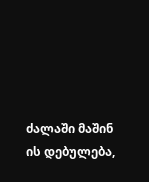ძალაში მაშინ ის დებულება,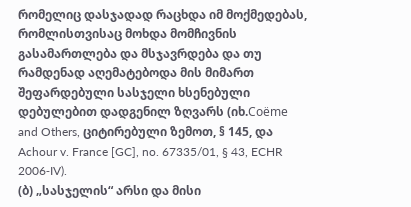რომელიც დასჯადად რაცხდა იმ მოქმედებას, რომლისთვისაც მოხდა მომჩივნის გასამართლება და მსჯავრდება და თუ რამდენად აღემატებოდა მის მიმართ შეფარდებული სასჯელი ხსენებული დებულებით დადგენილ ზღვარს (იხ.Coëme and Others, ციტირებული ზემოთ, § 145, და Achour v. France [GC], no. 67335/01, § 43, ECHR 2006‑IV).
(ბ) „სასჯელის“ არსი და მისი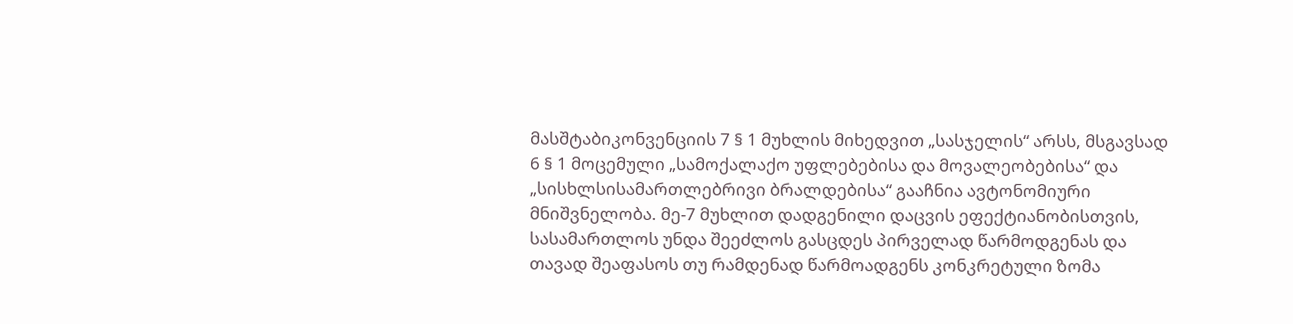მასშტაბიკონვენციის 7 § 1 მუხლის მიხედვით „სასჯელის“ არსს, მსგავსად 6 § 1 მოცემული „სამოქალაქო უფლებებისა და მოვალეობებისა“ და „სისხლსისამართლებრივი ბრალდებისა“ გააჩნია ავტონომიური მნიშვნელობა. მე-7 მუხლით დადგენილი დაცვის ეფექტიანობისთვის, სასამართლოს უნდა შეეძლოს გასცდეს პირველად წარმოდგენას და თავად შეაფასოს თუ რამდენად წარმოადგენს კონკრეტული ზომა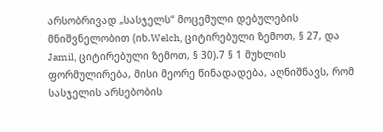არსობრივად „სასჯელს“ მოცემული დებულების მნიშვნელობით (იხ.Welch, ციტირებული ზემოთ, § 27, და Jamil, ციტირებული ზემოთ, § 30).7 § 1 მუხლის ფორმულირება, მისი მეორე წინადადება, აღნიშნავს, რომ სასჯელის არსებობის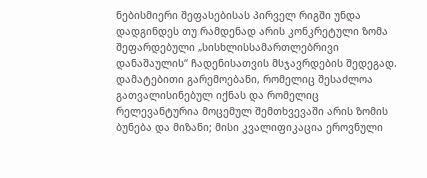ნებისმიერი შეფასებისას პირველ რიგში უნდა დადგინდეს თუ რამდენად არის კონკრეტული ზომა შეფარდებული „სისხლისსამართლებრივი დანაშაულის“ ჩადენისათვის მსჯავრდების შედეგად. დამატებითი გარემოებანი, რომელიც შესაძლოა გათვალისინებულ იქნას და რომელიც რელევანტურია მოცემულ შემთხვევაში არის ზომის ბუნება და მიზანი; მისი კვალიფიკაცია ეროვნული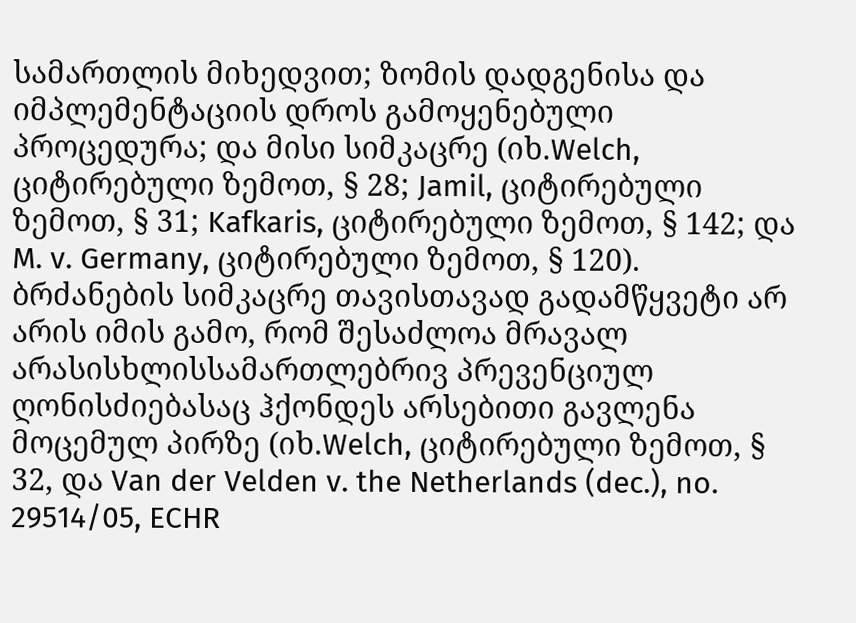სამართლის მიხედვით; ზომის დადგენისა და იმპლემენტაციის დროს გამოყენებული პროცედურა; და მისი სიმკაცრე (იხ.Welch, ციტირებული ზემოთ, § 28; Jamil, ციტირებული ზემოთ, § 31; Kafkaris, ციტირებული ზემოთ, § 142; და M. v. Germany, ციტირებული ზემოთ, § 120). ბრძანების სიმკაცრე თავისთავად გადამწყვეტი არ არის იმის გამო, რომ შესაძლოა მრავალ არასისხლისსამართლებრივ პრევენციულ ღონისძიებასაც ჰქონდეს არსებითი გავლენა მოცემულ პირზე (იხ.Welch, ციტირებული ზემოთ, § 32, და Van der Velden v. the Netherlands (dec.), no. 29514/05, ECHR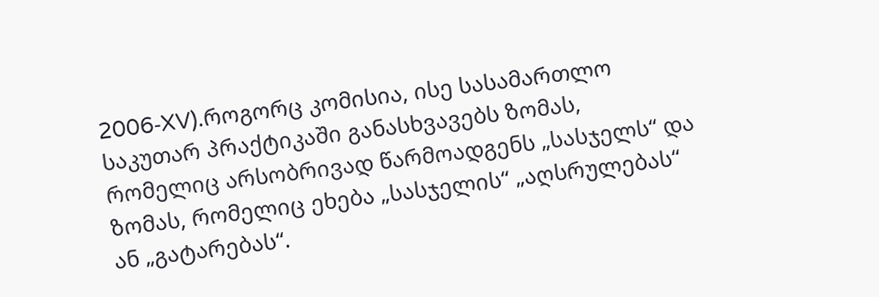2006‑XV).როგორც კომისია, ისე სასამართლო საკუთარ პრაქტიკაში განასხვავებს ზომას, რომელიც არსობრივად წარმოადგენს „სასჯელს“ და ზომას, რომელიც ეხება „სასჯელის“ „აღსრულებას“ ან „გატარებას“.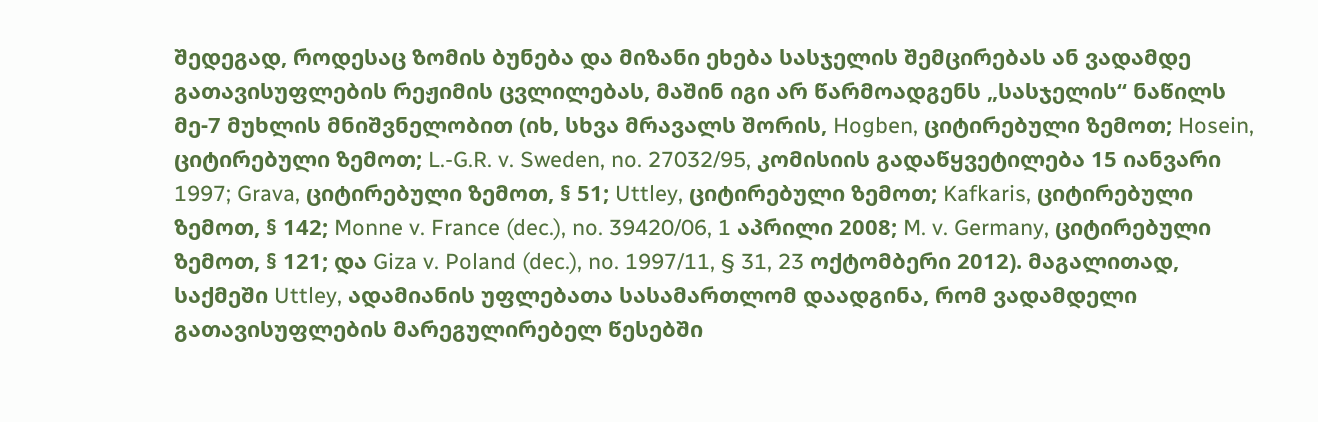შედეგად, როდესაც ზომის ბუნება და მიზანი ეხება სასჯელის შემცირებას ან ვადამდე გათავისუფლების რეჟიმის ცვლილებას, მაშინ იგი არ წარმოადგენს „სასჯელის“ ნაწილს მე-7 მუხლის მნიშვნელობით (იხ, სხვა მრავალს შორის, Hogben, ციტირებული ზემოთ; Hosein, ციტირებული ზემოთ; L.-G.R. v. Sweden, no. 27032/95, კომისიის გადაწყვეტილება 15 იანვარი 1997; Grava, ციტირებული ზემოთ, § 51; Uttley, ციტირებული ზემოთ; Kafkaris, ციტირებული ზემოთ, § 142; Monne v. France (dec.), no. 39420/06, 1 აპრილი 2008; M. v. Germany, ციტირებული ზემოთ, § 121; და Giza v. Poland (dec.), no. 1997/11, § 31, 23 ოქტომბერი 2012). მაგალითად, საქმეში Uttley, ადამიანის უფლებათა სასამართლომ დაადგინა, რომ ვადამდელი გათავისუფლების მარეგულირებელ წესებში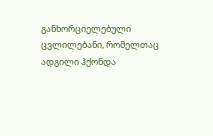განხორციელებული ცვლილებანი, რომელთაც ადგილი ჰქონდა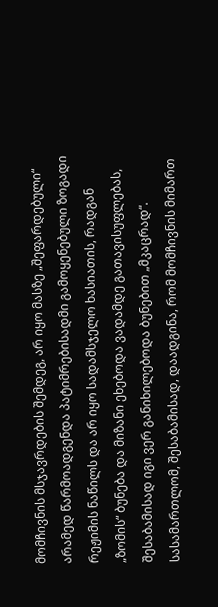მომჩივნის მსჯავრდების შემდეგ, არ იყო მასზე „შეფარდებული“ არამედ წარმოადგენდა პატიმრებისადმი გამოყენებული ზოგადი რეჟიმის ნაწილს და არ იყო სადამსჯელო ხასიათის, რადგან „ზომის“ ბუნება და მიზანი ეხებოდა ვადამდე გათავისუფლებას, შესაბამისად იგი ვერ განიხილებოდა ბუნებით „მკაცრად“. სასამართლომ, შესაბამისად, დაადგინა, რომ მომჩივნის მიმართ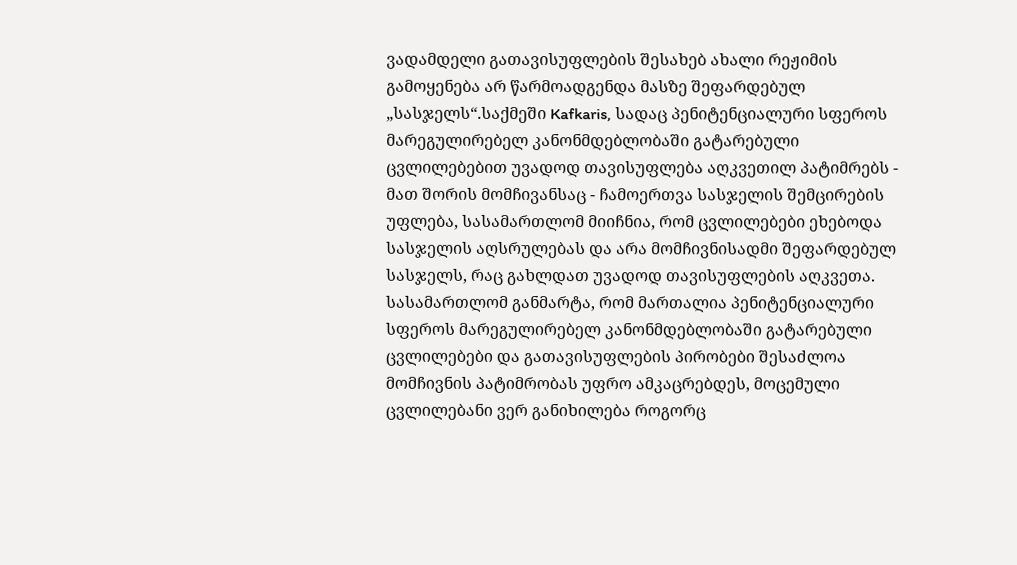ვადამდელი გათავისუფლების შესახებ ახალი რეჟიმის გამოყენება არ წარმოადგენდა მასზე შეფარდებულ „სასჯელს“.საქმეში Kafkaris, სადაც პენიტენციალური სფეროს მარეგულირებელ კანონმდებლობაში გატარებული ცვლილებებით უვადოდ თავისუფლება აღკვეთილ პატიმრებს - მათ შორის მომჩივანსაც - ჩამოერთვა სასჯელის შემცირების უფლება, სასამართლომ მიიჩნია, რომ ცვლილებები ეხებოდა სასჯელის აღსრულებას და არა მომჩივნისადმი შეფარდებულ სასჯელს, რაც გახლდათ უვადოდ თავისუფლების აღკვეთა. სასამართლომ განმარტა, რომ მართალია პენიტენციალური სფეროს მარეგულირებელ კანონმდებლობაში გატარებული ცვლილებები და გათავისუფლების პირობები შესაძლოა მომჩივნის პატიმრობას უფრო ამკაცრებდეს, მოცემული ცვლილებანი ვერ განიხილება როგორც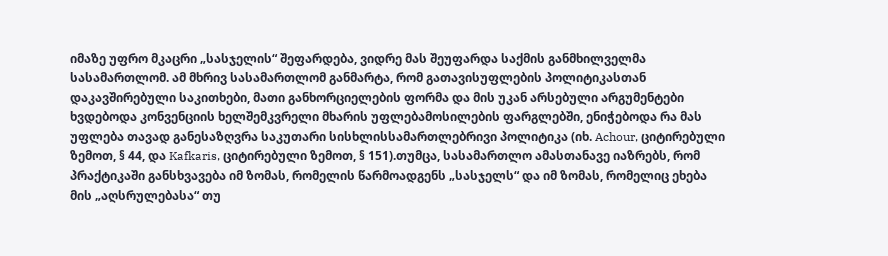იმაზე უფრო მკაცრი „სასჯელის“ შეფარდება, ვიდრე მას შეუფარდა საქმის განმხილველმა სასამართლომ. ამ მხრივ სასამართლომ განმარტა, რომ გათავისუფლების პოლიტიკასთან დაკავშირებული საკითხები, მათი განხორციელების ფორმა და მის უკან არსებული არგუმენტები ხვდებოდა კონვენციის ხელშემკვრელი მხარის უფლებამოსილების ფარგლებში, ენიჭებოდა რა მას უფლება თავად განესაზღვრა საკუთარი სისხლისსამართლებრივი პოლიტიკა (იხ. Achour, ციტირებული ზემოთ, § 44, და Kafkaris, ციტირებული ზემოთ, § 151).თუმცა, სასამართლო ამასთანავე იაზრებს, რომ პრაქტიკაში განსხვავება იმ ზომას, რომელის წარმოადგენს „სასჯელს“ და იმ ზომას, რომელიც ეხება მის „აღსრულებასა“ თუ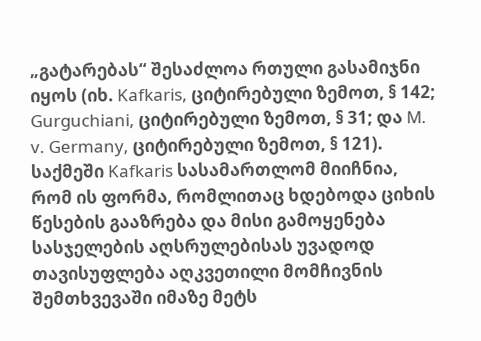„გატარებას“ შესაძლოა რთული გასამიჯნი იყოს (იხ. Kafkaris, ციტირებული ზემოთ, § 142; Gurguchiani, ციტირებული ზემოთ, § 31; და M. v. Germany, ციტირებული ზემოთ, § 121). საქმეში Kafkaris სასამართლომ მიიჩნია, რომ ის ფორმა, რომლითაც ხდებოდა ციხის წესების გააზრება და მისი გამოყენება სასჯელების აღსრულებისას უვადოდ თავისუფლება აღკვეთილი მომჩივნის შემთხვევაში იმაზე მეტს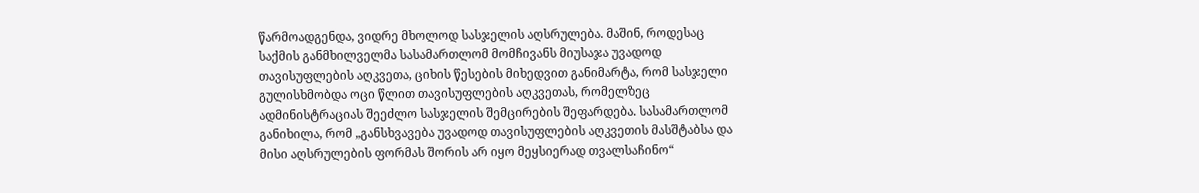წარმოადგენდა, ვიდრე მხოლოდ სასჯელის აღსრულება. მაშინ, როდესაც საქმის განმხილველმა სასამართლომ მომჩივანს მიუსაჯა უვადოდ თავისუფლების აღკვეთა, ციხის წესების მიხედვით განიმარტა, რომ სასჯელი გულისხმობდა ოცი წლით თავისუფლების აღკვეთას, რომელზეც ადმინისტრაციას შეეძლო სასჯელის შემცირების შეფარდება. სასამართლომ განიხილა, რომ „განსხვავება უვადოდ თავისუფლების აღკვეთის მასშტაბსა და მისი აღსრულების ფორმას შორის არ იყო მეყსიერად თვალსაჩინო“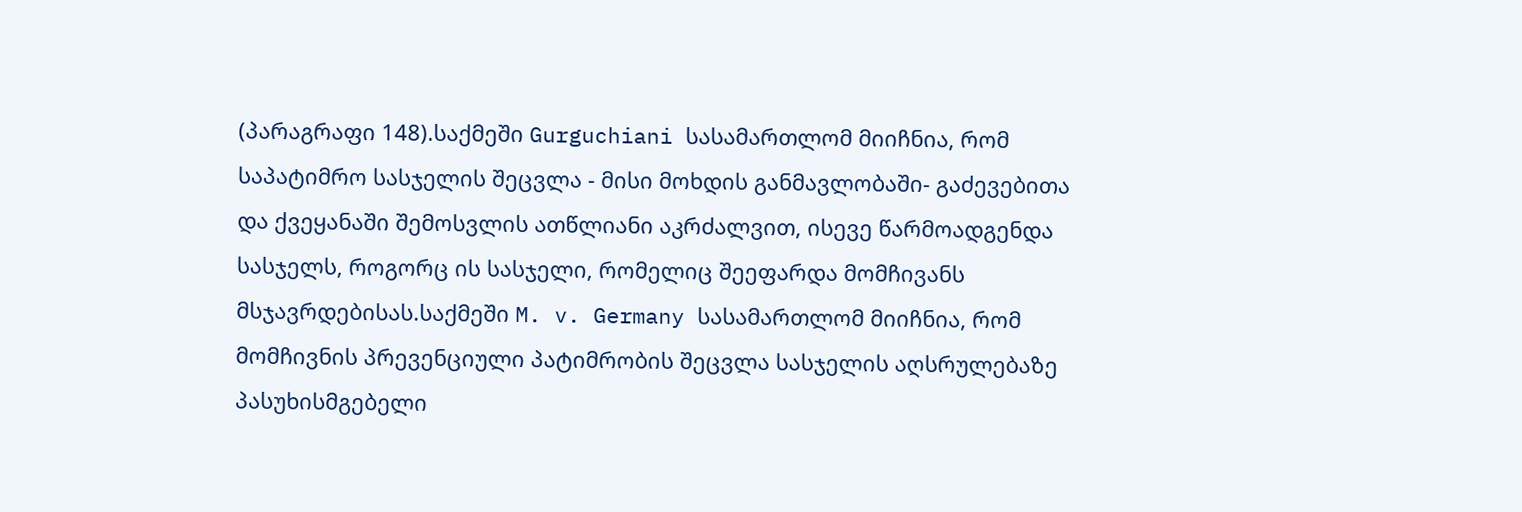(პარაგრაფი 148).საქმეში Gurguchiani სასამართლომ მიიჩნია, რომ საპატიმრო სასჯელის შეცვლა - მისი მოხდის განმავლობაში- გაძევებითა და ქვეყანაში შემოსვლის ათწლიანი აკრძალვით, ისევე წარმოადგენდა სასჯელს, როგორც ის სასჯელი, რომელიც შეეფარდა მომჩივანს მსჯავრდებისას.საქმეში M. v. Germany სასამართლომ მიიჩნია, რომ მომჩივნის პრევენციული პატიმრობის შეცვლა სასჯელის აღსრულებაზე პასუხისმგებელი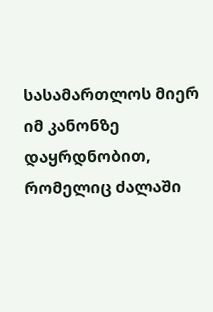სასამართლოს მიერ იმ კანონზე დაყრდნობით, რომელიც ძალაში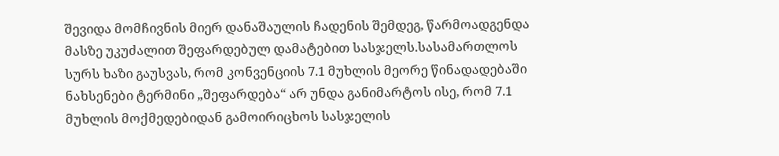შევიდა მომჩივნის მიერ დანაშაულის ჩადენის შემდეგ, წარმოადგენდა მასზე უკუძალით შეფარდებულ დამატებით სასჯელს.სასამართლოს სურს ხაზი გაუსვას, რომ კონვენციის 7.1 მუხლის მეორე წინადადებაში ნახსენები ტერმინი „შეფარდება“ არ უნდა განიმარტოს ისე, რომ 7.1 მუხლის მოქმედებიდან გამოირიცხოს სასჯელის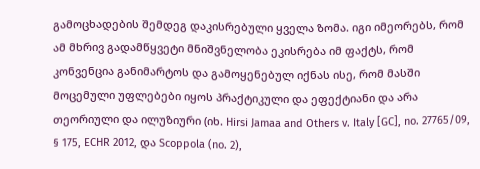გამოცხადების შემდეგ დაკისრებული ყველა ზომა. იგი იმეორებს, რომ ამ მხრივ გადამწყვეტი მნიშვნელობა ეკისრება იმ ფაქტს, რომ კონვენცია განიმარტოს და გამოყენებულ იქნას ისე, რომ მასში მოცემული უფლებები იყოს პრაქტიკული და ეფექტიანი და არა თეორიული და ილუზიური (იხ. Hirsi Jamaa and Others v. Italy [GC], no. 27765/09, § 175, ECHR 2012, და Scoppola (no. 2),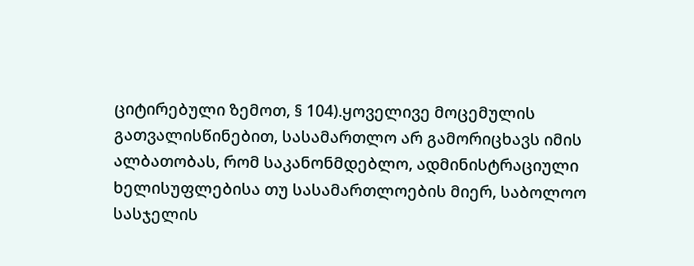ციტირებული ზემოთ, § 104).ყოველივე მოცემულის გათვალისწინებით, სასამართლო არ გამორიცხავს იმის ალბათობას, რომ საკანონმდებლო, ადმინისტრაციული ხელისუფლებისა თუ სასამართლოების მიერ, საბოლოო სასჯელის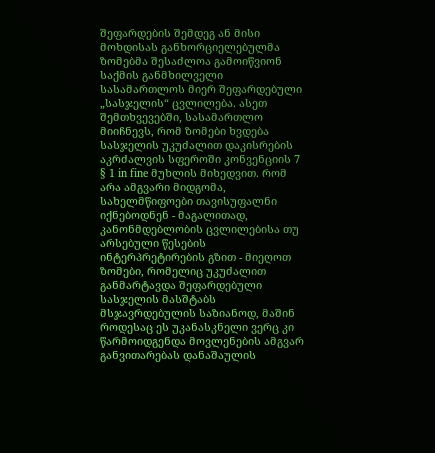შეფარდების შემდეგ ან მისი მოხდისას განხორციელებულმა ზომებმა შესაძლოა გამოიწვიონ საქმის განმხილველი სასამართლოს მიერ შეფარდებული „სასჯელის“ ცვლილება. ასეთ შემთხვევებში, სასამართლო მიიჩნევს, რომ ზომები ხვდება სასჯელის უკუძალით დაკისრების აკრძალვის სფეროში კონვენციის 7 § 1 in fine მუხლის მიხედვით. რომ არა ამგვარი მიდგომა, სახელმწიფოები თავისუფალნი იქნებოდნენ - მაგალითად, კანონმდებლობის ცვლილებისა თუ არსებული წესების ინტერპრეტირების გზით - მიეღოთ ზომები, რომელიც უკუძალით განმარტავდა შეფარდებული სასჯელის მასშტაბს მსჯავრდებულის საზიანოდ, მაშინ როდესაც ეს უკანასკნელი ვერც კი წარმოიდგენდა მოვლენების ამგვარ განვითარებას დანაშაულის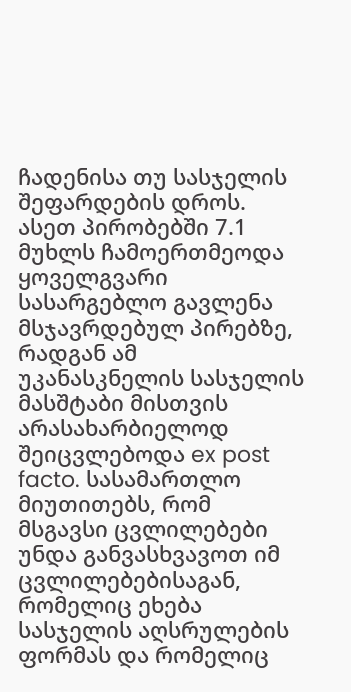ჩადენისა თუ სასჯელის შეფარდების დროს. ასეთ პირობებში 7.1 მუხლს ჩამოერთმეოდა ყოველგვარი სასარგებლო გავლენა მსჯავრდებულ პირებზე, რადგან ამ უკანასკნელის სასჯელის მასშტაბი მისთვის არასახარბიელოდ შეიცვლებოდა ex post facto. სასამართლო მიუთითებს, რომ მსგავსი ცვლილებები უნდა განვასხვავოთ იმ ცვლილებებისაგან, რომელიც ეხება სასჯელის აღსრულების ფორმას და რომელიც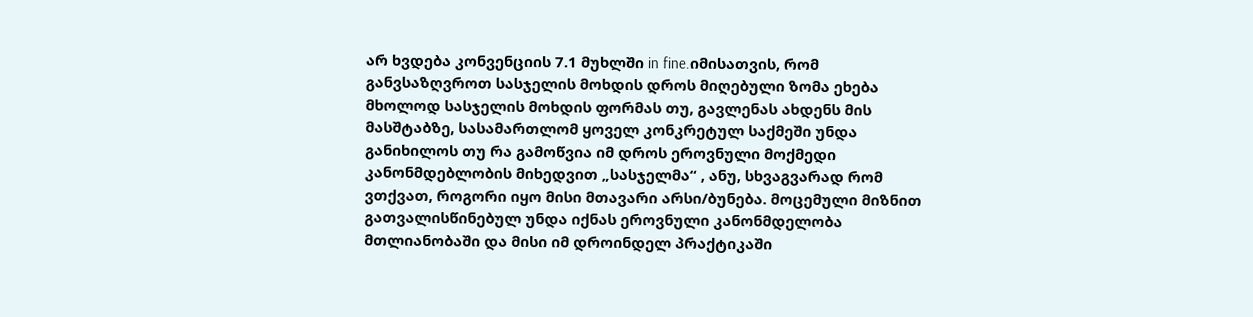არ ხვდება კონვენციის 7.1 მუხლში in fine.იმისათვის, რომ განვსაზღვროთ სასჯელის მოხდის დროს მიღებული ზომა ეხება მხოლოდ სასჯელის მოხდის ფორმას თუ, გავლენას ახდენს მის მასშტაბზე, სასამართლომ ყოველ კონკრეტულ საქმეში უნდა განიხილოს თუ რა გამოწვია იმ დროს ეროვნული მოქმედი კანონმდებლობის მიხედვით „სასჯელმა“ , ანუ, სხვაგვარად რომ ვთქვათ, როგორი იყო მისი მთავარი არსი/ბუნება. მოცემული მიზნით გათვალისწინებულ უნდა იქნას ეროვნული კანონმდელობა მთლიანობაში და მისი იმ დროინდელ პრაქტიკაში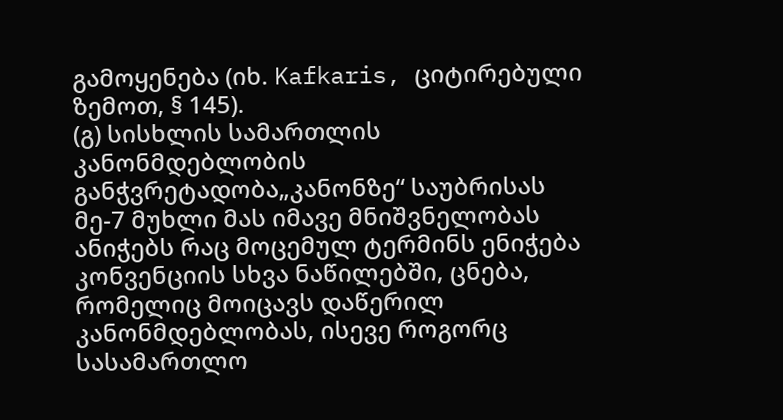გამოყენება (იხ. Kafkaris, ციტირებული ზემოთ, § 145).
(გ) სისხლის სამართლის კანონმდებლობის განჭვრეტადობა„კანონზე“ საუბრისას მე-7 მუხლი მას იმავე მნიშვნელობას ანიჭებს რაც მოცემულ ტერმინს ენიჭება კონვენციის სხვა ნაწილებში, ცნება, რომელიც მოიცავს დაწერილ კანონმდებლობას, ისევე როგორც სასამართლო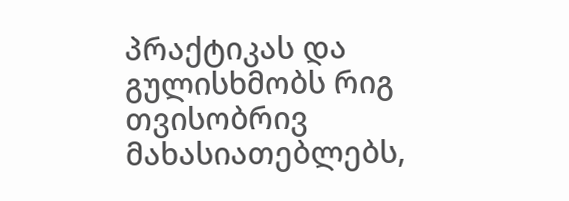პრაქტიკას და გულისხმობს რიგ თვისობრივ მახასიათებლებს,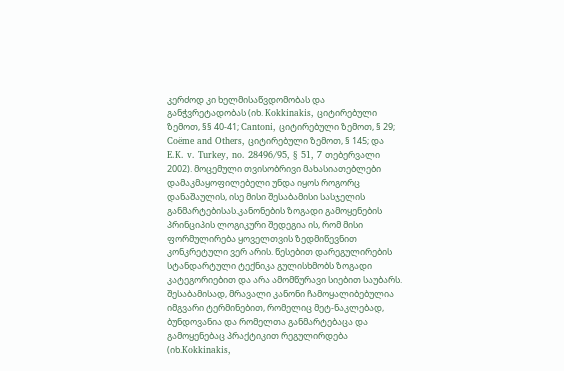კერძოდ კი ხელმისაწვდომობას და განჭვრეტადობას (იხ. Kokkinakis, ციტირებული ზემოთ, §§ 40-41; Cantoni, ციტირებული ზემოთ, § 29; Coëme and Others, ციტირებული ზემოთ, § 145; და E.K. v. Turkey, no. 28496/95, § 51, 7 თებერვალი 2002). მოცემული თვისობრივი მახასიათებლები დამაკმაყოფილებელი უნდა იყოს როგორც დანაშაულის, ისე მისი შესაბამისი სასჯელის განმარტებისას.კანონების ზოგადი გამოყენების პრინციპის ლოგიკური შედეგია ის, რომ მისი ფორმულირება ყოველთვის ზედმიწევნით კონკრეტული ვერ არის. წესებით დარეგულირების სტანდარტული ტექნიკა გულისხმობს ზოგადი კატეგორიებით და არა ამომწურავი სიებით საუბარს. შესაბამისად, მრავალი კანონი ჩამოყალიბებულია იმგვარი ტერმინებით, რომელიც მეტ-ნაკლებად, ბუნდოვანია და რომელთა განმარტებაცა და გამოყენებაც პრაქტიკით რეგულირდება (იხ.Kokkinakis,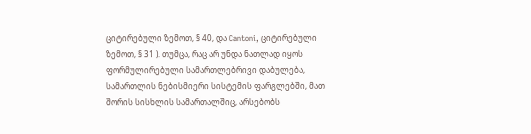ციტირებული ზემოთ, § 40, და Cantoni, ციტირებული ზემოთ, § 31 ). თუმცა, რაც არ უნდა ნათლად იყოს ფორმულირებული სამართლებრივი დაბულება, სამართლის ნებისმიერი სისტემის ფარგლებში, მათ შორის სისხლის სამართალშიც, არსებობს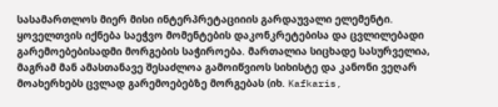სასამართლოს მიერ მისი ინტერპრეტაციიის გარდაუვალი ელემენტი. ყოველთვის იქნება საეჭვო მომენტების დაკონკრეტებისა და ცვლილებადი გარემოებებისადმი მორგების საჭიროება. მართალია სიცხადე სასურველია, მაგრამ მან ამასთანავე შესაძლოა გამოიწვიოს სიხისტე და კანონი ვეღარ მოახერხებს ცვლად გარემოებებზე მორგებას (იხ. Kafkaris,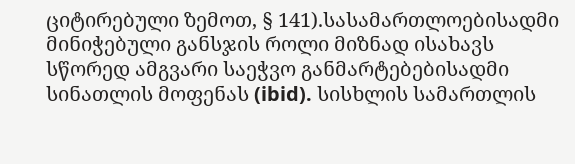ციტირებული ზემოთ, § 141).სასამართლოებისადმი მინიჭებული განსჯის როლი მიზნად ისახავს სწორედ ამგვარი საეჭვო განმარტებებისადმი სინათლის მოფენას (ibid). სისხლის სამართლის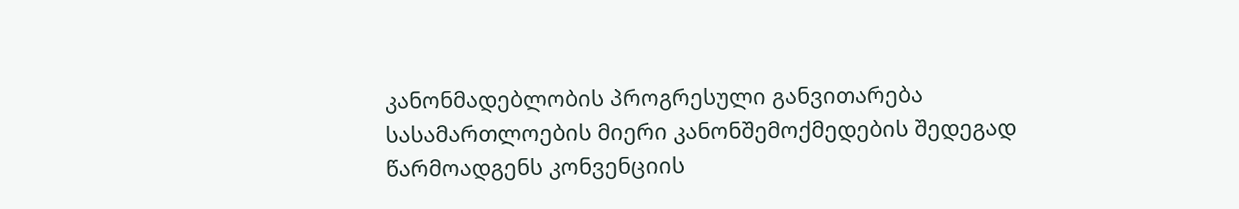კანონმადებლობის პროგრესული განვითარება სასამართლოების მიერი კანონშემოქმედების შედეგად წარმოადგენს კონვენციის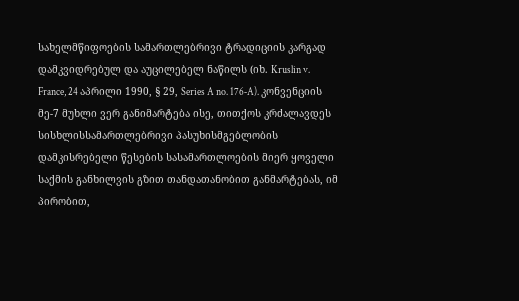სახელმწიფოების სამართლებრივი ტრადიციის კარგად დამკვიდრებულ და აუცილებელ ნაწილს (იხ. Kruslin v. France, 24 აპრილი 1990, § 29, Series A no. 176‑A). კონვენციის მე-7 მუხლი ვერ განიმარტება ისე, თითქოს კრძალავდეს სისხლისსამართლებრივი პასუხისმგებლობის დამკისრებელი წესების სასამართლოების მიერ ყოველი საქმის განხილვის გზით თანდათანობით განმარტებას, იმ პირობით,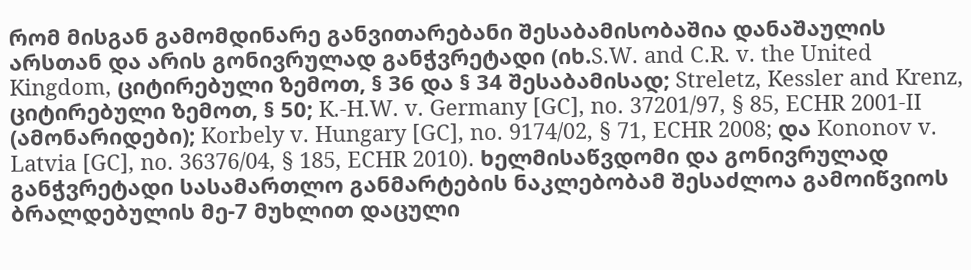რომ მისგან გამომდინარე განვითარებანი შესაბამისობაშია დანაშაულის არსთან და არის გონივრულად განჭვრეტადი (იხ.S.W. and C.R. v. the United Kingdom, ციტირებული ზემოთ, § 36 და § 34 შესაბამისად; Streletz, Kessler and Krenz, ციტირებული ზემოთ, § 50; K.-H.W. v. Germany [GC], no. 37201/97, § 85, ECHR 2001-II (ამონარიდები); Korbely v. Hungary [GC], no. 9174/02, § 71, ECHR 2008; და Kononov v. Latvia [GC], no. 36376/04, § 185, ECHR 2010). ხელმისაწვდომი და გონივრულად განჭვრეტადი სასამართლო განმარტების ნაკლებობამ შესაძლოა გამოიწვიოს ბრალდებულის მე-7 მუხლით დაცული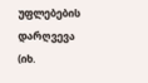უფლებების დარღვევა (იხ.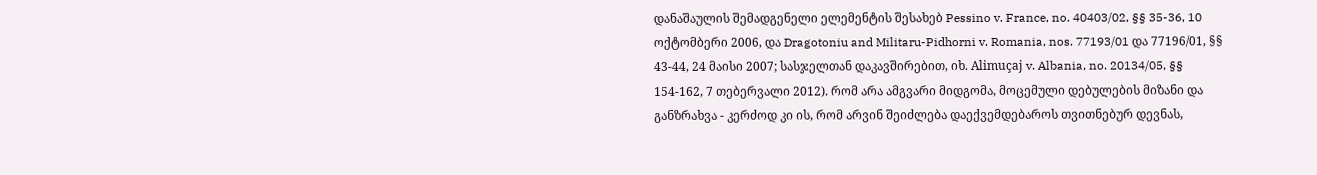დანაშაულის შემადგენელი ელემენტის შესახებ Pessino v. France, no. 40403/02, §§ 35-36, 10 ოქტომბერი 2006, და Dragotoniu and Militaru-Pidhorni v. Romania, nos. 77193/01 და 77196/01, §§ 43-44, 24 მაისი 2007; სასჯელთან დაკავშირებით, იხ. Alimuçaj v. Albania, no. 20134/05, §§ 154-162, 7 თებერვალი 2012). რომ არა ამგვარი მიდგომა, მოცემული დებულების მიზანი და განზრახვა - კერძოდ კი ის, რომ არვინ შეიძლება დაექვემდებაროს თვითნებურ დევნას,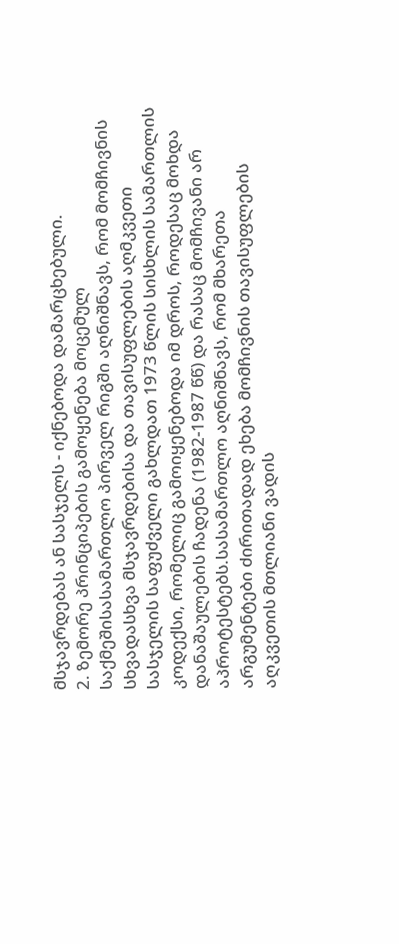მსჯავრდებას ან სასჯელს - იქნებოდა დამარცხებული.
2. ზემორე პრინციპების გამოყენება მოცემულ საქმეშისასამართლო პირველ რიგში აღნიშნავს, რომ მომჩივნის სხვადასხვა მსჯავრდებისა და თავისუფლების აღმკვეთი სასჯელის საფუძველი გახლდათ 1973 წლის სისხლის სამართლის კოდექსი, რომელიც გამოიყენებოდა იმ დროს, როდესაც მოხდა დანაშაულების ჩადენა (1982-1987 წწ) და რასაც მომჩივანი არ აპროტესტებს.სასამართლო აღნიშნავს, რომ მხარეთა არგუმენტები ძირითადად ეხება მომჩივნის თავისუფლების აღკვეთის მთლიანი ვადის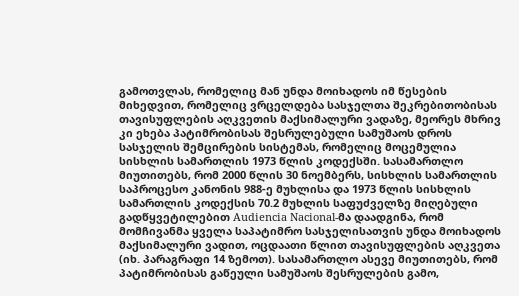გამოთვლას, რომელიც მან უნდა მოიხადოს იმ წესების მიხედვით, რომელიც ვრცელდება სასჯელთა შეკრებითობისას თავისუფლების აღკვეთის მაქსიმალური ვადაზე, მეორეს მხრივ კი ეხება პატიმრობისას შესრულებული სამუშაოს დროს სასჯელის შემცირების სისტემას, რომელიც მოცემულია სისხლის სამართლის 1973 წლის კოდექსში. სასამართლო მიუთითებს, რომ 2000 წლის 30 ნოემბერს, სისხლის სამართლის საპროცესო კანონის 988-ე მუხლისა და 1973 წლის სისხლის სამართლის კოდექსის 70.2 მუხლის საფუძველზე მიღებული გადწყვეტილებით Audiencia Nacional-მა დაადგინა, რომ მომჩივანმა ყველა საპატიმრო სასჯელისათვის უნდა მოიხადოს მაქსიმალური ვადით, ოცდაათი წლით თავისუფლების აღკვეთა (იხ. პარაგრაფი 14 ზემოთ). სასამართლო ასევე მიუთითებს, რომ პატიმრობისას გაწეული სამუშაოს შესრულების გამო,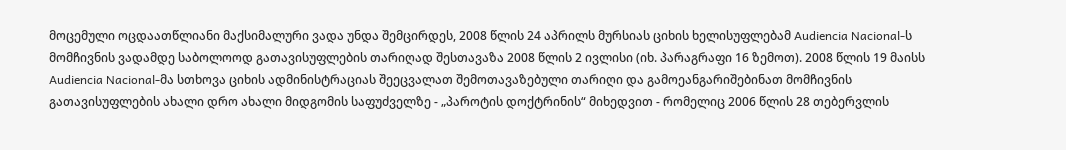მოცემული ოცდაათწლიანი მაქსიმალური ვადა უნდა შემცირდეს, 2008 წლის 24 აპრილს მურსიას ციხის ხელისუფლებამ Audiencia Nacional-ს მომჩივნის ვადამდე საბოლოოდ გათავისუფლების თარიღად შესთავაზა 2008 წლის 2 ივლისი (იხ. პარაგრაფი 16 ზემოთ). 2008 წლის 19 მაისს Audiencia Nacional-მა სთხოვა ციხის ადმინისტრაციას შეეცვალათ შემოთავაზებული თარიღი და გამოეანგარიშებინათ მომჩივნის გათავისუფლების ახალი დრო ახალი მიდგომის საფუძველზე - „პაროტის დოქტრინის“ მიხედვით - რომელიც 2006 წლის 28 თებერვლის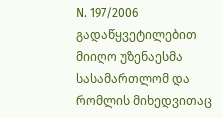N. 197/2006 გადაწყვეტილებით მიიღო უზენაესმა სასამართლომ და რომლის მიხედვითაც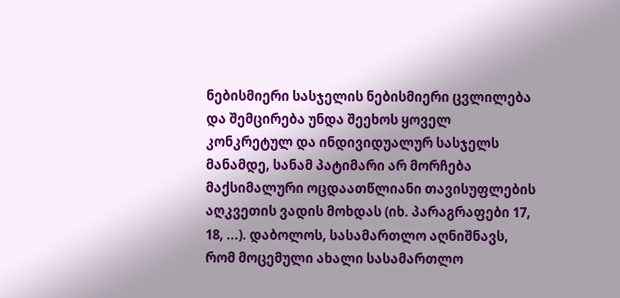ნებისმიერი სასჯელის ნებისმიერი ცვლილება და შემცირება უნდა შეეხოს ყოველ კონკრეტულ და ინდივიდუალურ სასჯელს მანამდე, სანამ პატიმარი არ მორჩება მაქსიმალური ოცდაათწლიანი თავისუფლების აღკვეთის ვადის მოხდას (იხ. პარაგრაფები 17, 18, ...). დაბოლოს, სასამართლო აღნიშნავს, რომ მოცემული ახალი სასამართლო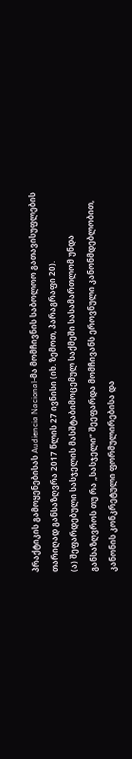პრაქტიკის გამოყენებისას Audiencia Nacional-მა მომჩივნის საბოლოო გათავისუფლების თარიღად განსაზღვრა 2017 წლის 27 ივნისი (იხ. ზემოთ, პარაგრაფი 20).
(ა) შეფარდებული სასჯელის მასშტაბიმოცემულ საქმეში სასამართლომ უნდა განსაზღვროს თუ რა „სასჯელი“ შეეფარდა მომჩივანს ეროვნული კანონმდებლობით, კანონის კონკრეტული ფორმულირებისა და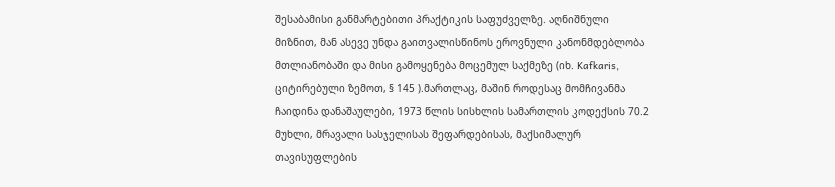შესაბამისი განმარტებითი პრაქტიკის საფუძველზე. აღნიშნული მიზნით, მან ასევე უნდა გაითვალისწინოს ეროვნული კანონმდებლობა მთლიანობაში და მისი გამოყენება მოცემულ საქმეზე (იხ. Kafkaris, ციტირებული ზემოთ, § 145 ).მართლაც, მაშინ როდესაც მომჩივანმა ჩაიდინა დანაშაულები, 1973 წლის სისხლის სამართლის კოდექსის 70.2 მუხლი, მრავალი სასჯელისას შეფარდებისას, მაქსიმალურ თავისუფლების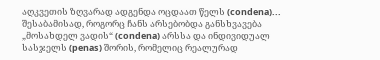აღკვეთის ზღვარად ადგენდა ოცდაათ წელს (condena)... შესაბამისად, როგორც ჩანს არსებობდა განსხვავება „მოსახდელ ვადის“ (condena) არსსა და ინდივიდუალ სასჯელს (penas) შორის, რომელიც რეალურად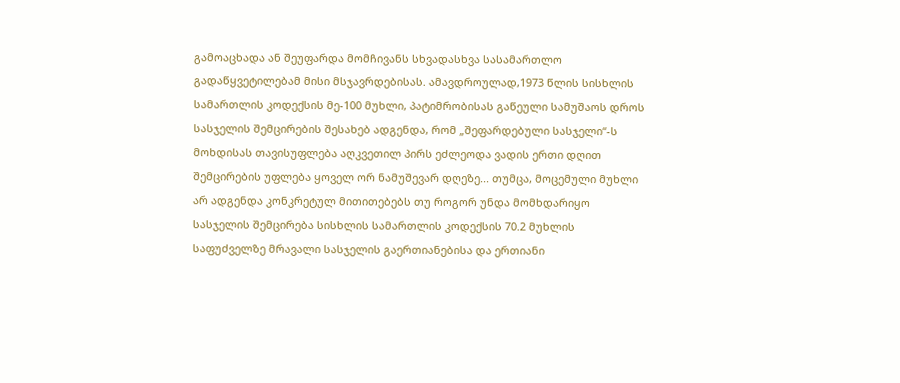გამოაცხადა ან შეუფარდა მომჩივანს სხვადასხვა სასამართლო გადაწყვეტილებამ მისი მსჯავრდებისას. ამავდროულად,1973 წლის სისხლის სამართლის კოდექსის მე-100 მუხლი, პატიმრობისას გაწეული სამუშაოს დროს სასჯელის შემცირების შესახებ ადგენდა, რომ „შეფარდებული სასჯელი“-ს მოხდისას თავისუფლება აღკვეთილ პირს ეძლეოდა ვადის ერთი დღით შემცირების უფლება ყოველ ორ ნამუშევარ დღეზე... თუმცა, მოცემული მუხლი არ ადგენდა კონკრეტულ მითითებებს თუ როგორ უნდა მომხდარიყო სასჯელის შემცირება სისხლის სამართლის კოდექსის 70.2 მუხლის საფუძველზე მრავალი სასჯელის გაერთიანებისა და ერთიანი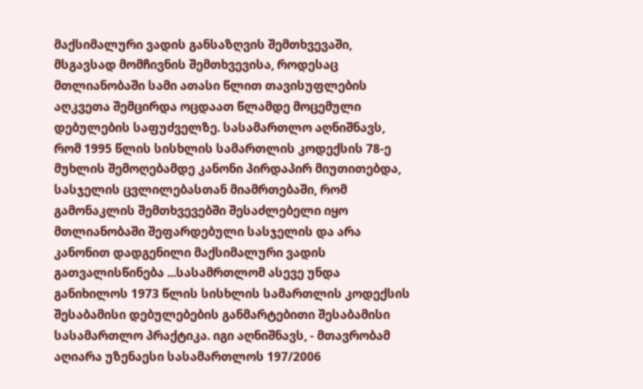მაქსიმალური ვადის განსაზღვის შემთხვევაში, მსგავსად მომჩივნის შემთხვევისა, როდესაც მთლიანობაში სამი ათასი წლით თავისუფლების აღკვეთა შემცირდა ოცდაათ წლამდე მოცემული დებულების საფუძველზე. სასამართლო აღნიშნავს, რომ 1995 წლის სისხლის სამართლის კოდექსის 78-ე მუხლის შემოღებამდე კანონი პირდაპირ მიუთითებდა, სასჯელის ცვლილებასთან მიამრთებაში, რომ გამონაკლის შემთხვევებში შესაძლებელი იყო მთლიანობაში შეფარდებული სასჯელის და არა კანონით დადგენილი მაქსიმალური ვადის გათვალისწინება ...სასამრთლომ ასევე უნდა განიხილოს 1973 წლის სისხლის სამართლის კოდექსის შესაბამისი დებულებების განმარტებითი შესაბამისი სასამართლო პრაქტიკა. იგი აღნიშნავს, - მთავრობამ აღიარა უზენაესი სასამართლოს 197/2006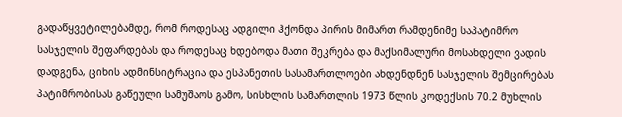გადაწყვეტილებამდე, რომ როდესაც ადგილი ჰქონდა პირის მიმართ რამდენიმე საპატიმრო სასჯელის შეფარდებას და როდესაც ხდებოდა მათი შეკრება და მაქსიმალური მოსახდელი ვადის დადგენა, ციხის ადმინსიტრაცია და ესპანეთის სასამართლოები ახდენდნენ სასჯელის შემცირებას პატიმრობისას გაწეული სამუშაოს გამო, სისხლის სამართლის 1973 წლის კოდექსის 70.2 მუხლის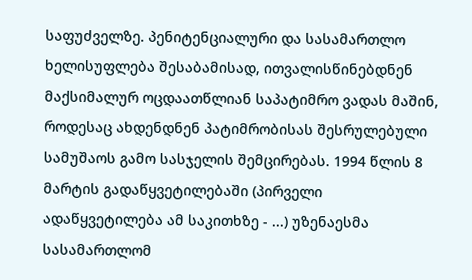საფუძველზე. პენიტენციალური და სასამართლო ხელისუფლება შესაბამისად, ითვალისწინებდნენ მაქსიმალურ ოცდაათწლიან საპატიმრო ვადას მაშინ, როდესაც ახდენდნენ პატიმრობისას შესრულებული სამუშაოს გამო სასჯელის შემცირებას. 1994 წლის 8 მარტის გადაწყვეტილებაში (პირველი ადაწყვეტილება ამ საკითხზე - ...) უზენაესმა სასამართლომ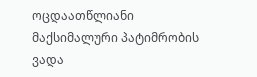ოცდაათწლიანი მაქსიმალური პატიმრობის ვადა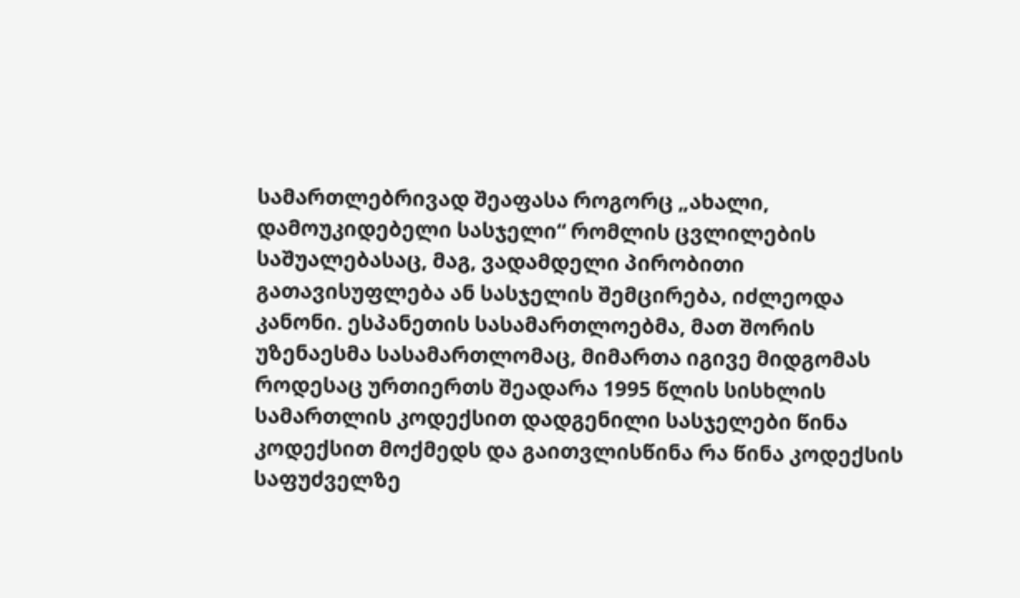სამართლებრივად შეაფასა როგორც „ახალი, დამოუკიდებელი სასჯელი“ რომლის ცვლილების საშუალებასაც, მაგ, ვადამდელი პირობითი გათავისუფლება ან სასჯელის შემცირება, იძლეოდა კანონი. ესპანეთის სასამართლოებმა, მათ შორის უზენაესმა სასამართლომაც, მიმართა იგივე მიდგომას როდესაც ურთიერთს შეადარა 1995 წლის სისხლის სამართლის კოდექსით დადგენილი სასჯელები წინა კოდექსით მოქმედს და გაითვლისწინა რა წინა კოდექსის საფუძველზე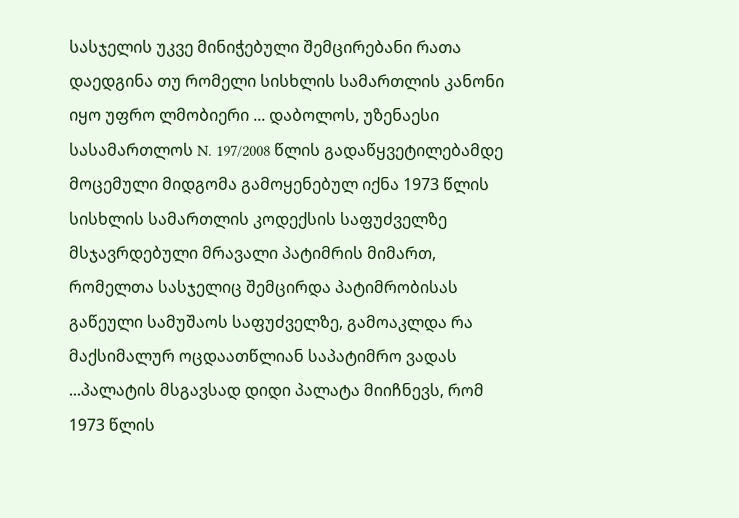სასჯელის უკვე მინიჭებული შემცირებანი რათა დაედგინა თუ რომელი სისხლის სამართლის კანონი იყო უფრო ლმობიერი ... დაბოლოს, უზენაესი სასამართლოს N. 197/2008 წლის გადაწყვეტილებამდე მოცემული მიდგომა გამოყენებულ იქნა 1973 წლის სისხლის სამართლის კოდექსის საფუძველზე მსჯავრდებული მრავალი პატიმრის მიმართ, რომელთა სასჯელიც შემცირდა პატიმრობისას გაწეული სამუშაოს საფუძველზე, გამოაკლდა რა მაქსიმალურ ოცდაათწლიან საპატიმრო ვადას ...პალატის მსგავსად დიდი პალატა მიიჩნევს, რომ 1973 წლის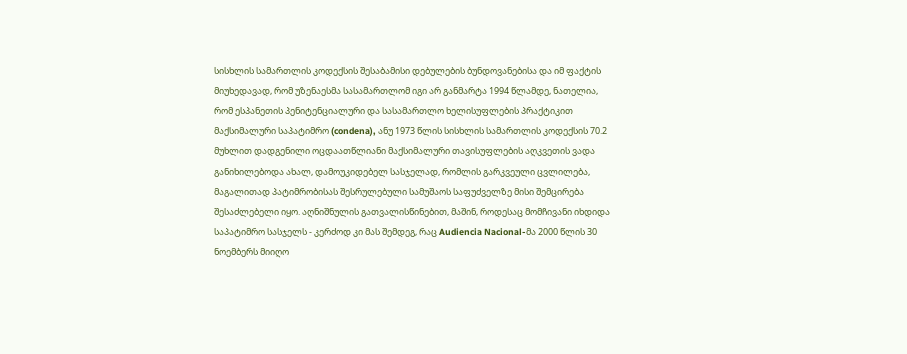სისხლის სამართლის კოდექსის შესაბამისი დებულების ბუნდოვანებისა და იმ ფაქტის მიუხედავად, რომ უზენაესმა სასამართლომ იგი არ განმარტა 1994 წლამდე, ნათელია, რომ ესპანეთის პენიტენციალური და სასამართლო ხელისუფლების პრაქტიკით მაქსიმალური საპატიმრო (condena), ანუ 1973 წლის სისხლის სამართლის კოდექსის 70.2 მუხლით დადგენილი ოცდაათწლიანი მაქსიმალური თავისუფლების აღკვეთის ვადა განიხილებოდა ახალ, დამოუკიდებელ სასჯელად, რომლის გარკვეული ცვლილება, მაგალითად პატიმრობისას შესრულებული სამუშაოს საფუძველზე მისი შემცირება შესაძლებელი იყო. აღნიშნულის გათვალისწინებით, მაშინ, როდესაც მომჩივანი იხდიდა საპატიმრო სასჯელს - კერძოდ კი მას შემდეგ, რაც Audiencia Nacional-მა 2000 წლის 30 ნოემბერს მიიღო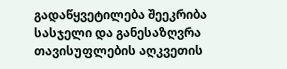გადაწყვეტილება შეეკრიბა სასჯელი და განესაზღვრა თავისუფლების აღკვეთის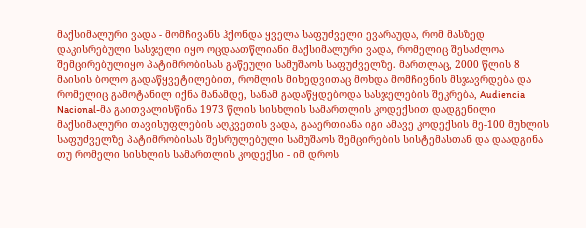მაქსიმალური ვადა - მომჩივანს ჰქონდა ყველა საფუძველი ევარაუდა, რომ მასზედ დაკისრებული სასჯელი იყო ოცდაათწლიანი მაქსიმალური ვადა, რომელიც შესაძლოა შემცირებულიყო პატიმრობისას გაწეული სამუშაოს საფუძველზე. მართლაც, 2000 წლის 8 მაისის ბოლო გადაწყვეტილებით, რომლის მიხედვითაც მოხდა მომჩივნის მსჯავრდება და რომელიც გამოტანილ იქნა მანამდე, სანამ გადაწყდებოდა სასჯელების შეკრება, Audiencia Nacional-მა გაითვალისწინა 1973 წლის სისხლის სამართლის კოდექსით დადგენილი მაქსიმალური თავისუფლების აღკვეთის ვადა, გააერთიანა იგი ამავე კოდექსის მე-100 მუხლის საფუძველზე პატიმრობისას შესრულებული სამუშაოს შემცირების სისტემასთან და დაადგინა თუ რომელი სისხლის სამართლის კოდექსი - იმ დროს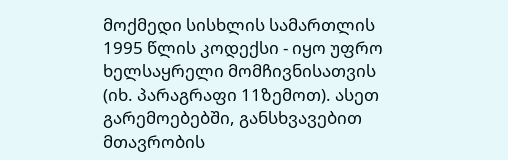მოქმედი სისხლის სამართლის 1995 წლის კოდექსი - იყო უფრო ხელსაყრელი მომჩივნისათვის (იხ. პარაგრაფი 11ზემოთ). ასეთ გარემოებებში, განსხვავებით მთავრობის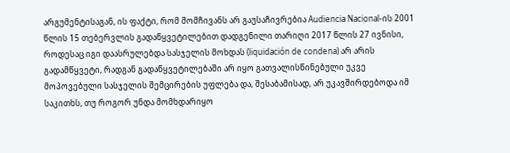არგუმენტისაგან, ის ფაქტი, რომ მომჩივანს არ გაუსაჩივრებია Audiencia Nacional-ის 2001 წლის 15 თებერვლის გადაწყვეტილებით დადგენილი თარიღი 2017 წლის 27 ივნისი, როდესაც იგი დაასრულებდა სასჯელის მოხდას (liquidación de condena) არ არის გადამწყვეტი, რადგან გადაწყვეტილებაში არ იყო გათვალისწინებული უკვე მოპოვებული სასჯელის შემცირების უფლება და, შესაბამისად, არ უკავშირდებოდა იმ საკითხს, თუ როგორ უნდა მომხდარიყო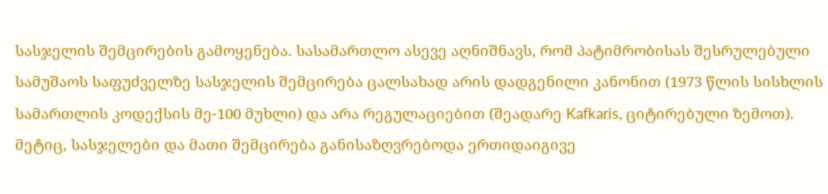სასჯელის შემცირების გამოყენება. სასამართლო ასევე აღნიშნავს, რომ პატიმრობისას შესრულებული სამუშაოს საფუძველზე სასჯელის შემცირება ცალსახად არის დადგენილი კანონით (1973 წლის სისხლის სამართლის კოდექსის მე-100 მუხლი) და არა რეგულაციებით (შეადარე Kafkaris, ციტირებული ზემოთ). მეტიც, სასჯელები და მათი შემცირება განისაზღვრებოდა ერთიდაიგივე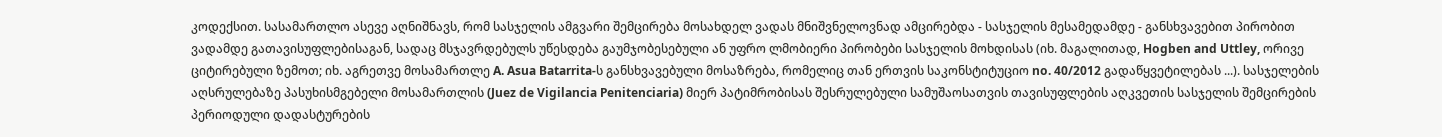კოდექსით. სასამართლო ასევე აღნიშნავს, რომ სასჯელის ამგვარი შემცირება მოსახდელ ვადას მნიშვნელოვნად ამცირებდა - სასჯელის მესამედამდე - განსხვავებით პირობით ვადამდე გათავისუფლებისაგან, სადაც მსჯავრდებულს უწესდება გაუმჯობესებული ან უფრო ლმობიერი პირობები სასჯელის მოხდისას (იხ. მაგალითად, Hogben and Uttley, ორივე ციტირებული ზემოთ; იხ. აგრეთვე მოსამართლე A. Asua Batarrita-ს განსხვავებული მოსაზრება, რომელიც თან ერთვის საკონსტიტუციო no. 40/2012 გადაწყვეტილებას ...). სასჯელების აღსრულებაზე პასუხისმგებელი მოსამართლის (Juez de Vigilancia Penitenciaria) მიერ პატიმრობისას შესრულებული სამუშაოსათვის თავისუფლების აღკვეთის სასჯელის შემცირების პერიოდული დადასტურების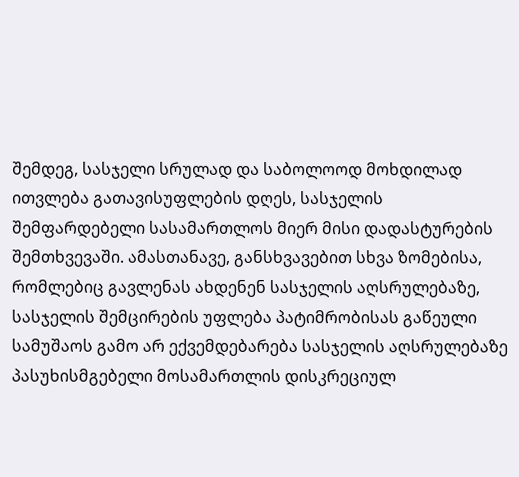შემდეგ, სასჯელი სრულად და საბოლოოდ მოხდილად ითვლება გათავისუფლების დღეს, სასჯელის შემფარდებელი სასამართლოს მიერ მისი დადასტურების შემთხვევაში. ამასთანავე, განსხვავებით სხვა ზომებისა, რომლებიც გავლენას ახდენენ სასჯელის აღსრულებაზე, სასჯელის შემცირების უფლება პატიმრობისას გაწეული სამუშაოს გამო არ ექვემდებარება სასჯელის აღსრულებაზე პასუხისმგებელი მოსამართლის დისკრეციულ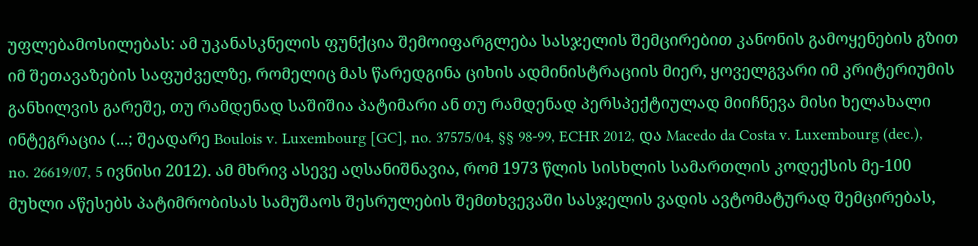უფლებამოსილებას: ამ უკანასკნელის ფუნქცია შემოიფარგლება სასჯელის შემცირებით კანონის გამოყენების გზით იმ შეთავაზების საფუძველზე, რომელიც მას წარედგინა ციხის ადმინისტრაციის მიერ, ყოველგვარი იმ კრიტერიუმის განხილვის გარეშე, თუ რამდენად საშიშია პატიმარი ან თუ რამდენად პერსპექტიულად მიიჩნევა მისი ხელახალი ინტეგრაცია (...; შეადარე Boulois v. Luxembourg [GC], no. 37575/04, §§ 98-99, ECHR 2012, და Macedo da Costa v. Luxembourg (dec.), no. 26619/07, 5 ივნისი 2012). ამ მხრივ ასევე აღსანიშნავია, რომ 1973 წლის სისხლის სამართლის კოდექსის მე-100 მუხლი აწესებს პატიმრობისას სამუშაოს შესრულების შემთხვევაში სასჯელის ვადის ავტომატურად შემცირებას,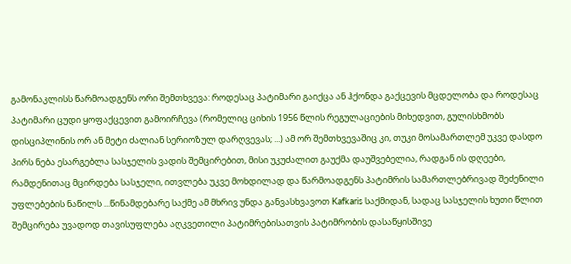გამონაკლისს წარმოადგენს ორი შემთხვევა: როდესაც პატიმარი გაიქცა ან ჰქონდა გაქცევის მცდელობა და როდესაც პატიმარი ცუდი ყოფაქცევით გამოირჩევა (რომელიც ციხის 1956 წლის რეგულაციების მიხედვით, გულისხმობს დისციპლინის ორ ან მეტი ძალიან სერიოზულ დარღვევას; ...) ამ ორ შემთხვევაშიც კი, თუკი მოსამართლემ უკვე დასდო პირს ნება ესარგებლა სასჯელის ვადის შემცირებით, მისი უკუძალით გაუქმა დაუშვებელია, რადგან ის დღეები, რამდენითაც მცირდება სასჯელი, ითვლება უკვე მოხდილად და წარმოადგენს პატიმრის სამართლებრივად შეძენილი უფლებების ნაწილს ...წინამდებარე საქმე ამ მხრივ უნდა განვასხვავოთ Kafkaris საქმიდან, სადაც სასჯელის ხუთი წლით შემცირება უვადოდ თავისუფლება აღკვეთილი პატიმრებისათვის პატიმრობის დასაწყისშივე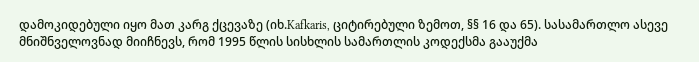დამოკიდებული იყო მათ კარგ ქცევაზე (იხ.Kafkaris, ციტირებული ზემოთ, §§ 16 და 65). სასამართლო ასევე მნიშნველოვნად მიიჩნევს, რომ 1995 წლის სისხლის სამართლის კოდექსმა გააუქმა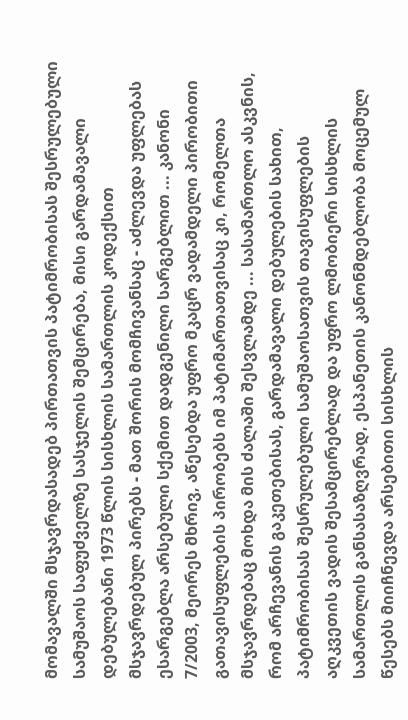მომავალში მსჯავრდასადებ პირთათვის პატიმრობისას შესრულებული სამუშაოს საფუძველზე სასჯელის შემცირება, მისი გარდამავალი დებულებანი 1973 წლის სისხლის სამართლის კოდექსით მსჯავრდებულ პირებს - მათ შორის მომჩივანსაც - აძლევდა უფლებას ესარგებლა არსებული სქემით დადგენილი სარგებლით ... კანონი 7/2003, მეორეს მხრივ, აწესებდა უფრო მკაცრ ვადამდელი პირობითი გათავისუფლების პირობებს იმ პატიმართათვისაც კი, რომელთა მსჯავრდებაც მოხდა მის ძალაში შესვლამდე ... სასამართლო ასკვნის, რომ არჩევანის გაკეთებისას, გარდამავალი დებულების სახით, პატიმრობისას შესრულებული სამუშაოსათვის თავისუფლების აღკვეთის ვადის შესამცირებლად და უფრო ლმობიერი სისხლის სამართლის განსასაზღვრად, ესპანეთის კანონმდებლობა მოცემულ წესებს მიიჩნევდა არსებითი სისხლის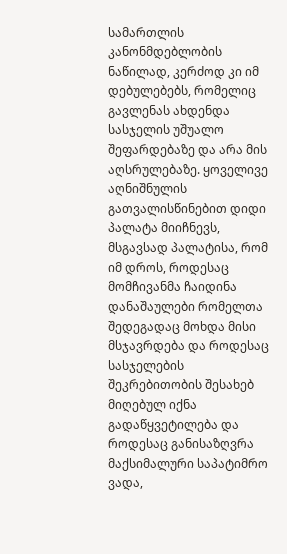სამართლის კანონმდებლობის ნაწილად, კერძოდ კი იმ დებულებებს, რომელიც გავლენას ახდენდა სასჯელის უშუალო შეფარდებაზე და არა მის აღსრულებაზე. ყოველივე აღნიშნულის გათვალისწინებით დიდი პალატა მიიჩნევს, მსგავსად პალატისა, რომ იმ დროს, როდესაც მომჩივანმა ჩაიდინა დანაშაულები რომელთა შედეგადაც მოხდა მისი მსჯავრდება და როდესაც სასჯელების შეკრებითობის შესახებ მიღებულ იქნა გადაწყვეტილება და როდესაც განისაზღვრა მაქსიმალური საპატიმრო ვადა,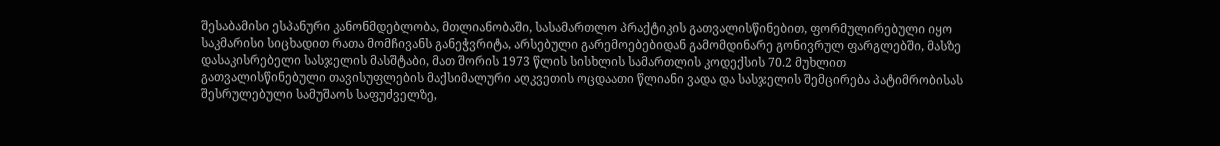შესაბამისი ესპანური კანონმდებლობა, მთლიანობაში, სასამართლო პრაქტიკის გათვალისწინებით, ფორმულირებული იყო საკმარისი სიცხადით რათა მომჩივანს განეჭვრიტა, არსებული გარემოებებიდან გამომდინარე გონივრულ ფარგლებში, მასზე დასაკისრებელი სასჯელის მასშტაბი, მათ შორის 1973 წლის სისხლის სამართლის კოდექსის 70.2 მუხლით გათვალისწინებული თავისუფლების მაქსიმალური აღკვეთის ოცდაათი წლიანი ვადა და სასჯელის შემცირება პატიმრობისას შესრულებული სამუშაოს საფუძველზე,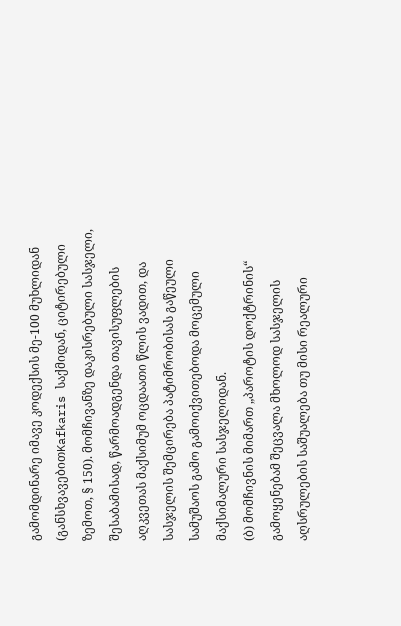გამომდინარე იმავე კოდექსის მე-100 მუხლიდან (განსხვავებითKafkaris საქმიდან, ციტირებული ზემოთ, § 150). მომჩივანზე დაკისრებული სასჯელი, შესაბამისად, წარმოადგენდა თავისუფლების აღკვეთას მაქსიმუმ ოცდაათი წლის ვადით, და სასჯელის შემცირება პატიმრობისას გაწეული სამუშაოს გამო გამოიქვითებოდა მოცემული მაქსიმალური სასჯელიდან.
(ბ) მომჩივნის მიმართ „პაროტის დოქტრინის“ გამოყენებამ შეცვალა მხოლოდ სასჯელის აღსრულების საშუალება თუ მისი რეალური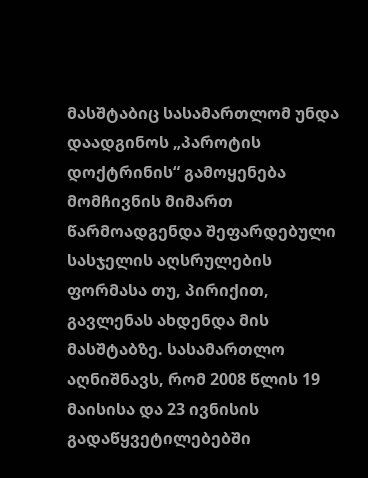მასშტაბიც სასამართლომ უნდა დაადგინოს „პაროტის დოქტრინის“ გამოყენება მომჩივნის მიმართ წარმოადგენდა შეფარდებული სასჯელის აღსრულების ფორმასა თუ, პირიქით, გავლენას ახდენდა მის მასშტაბზე. სასამართლო აღნიშნავს, რომ 2008 წლის 19 მაისისა და 23 ივნისის გადაწყვეტილებებში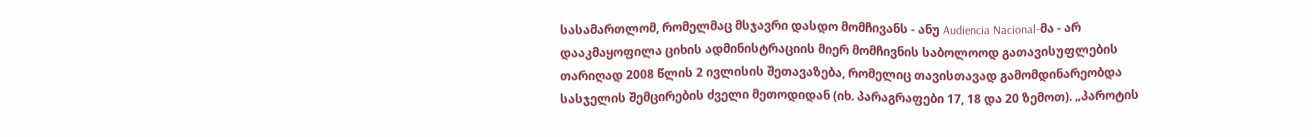სასამართლომ, რომელმაც მსჯავრი დასდო მომჩივანს - ანუ Audiencia Nacional-მა - არ დააკმაყოფილა ციხის ადმინისტრაციის მიერ მომჩივნის საბოლოოდ გათავისუფლების თარიღად 2008 წლის 2 ივლისის შეთავაზება, რომელიც თავისთავად გამომდინარეობდა სასჯელის შემცირების ძველი მეთოდიდან (იხ. პარაგრაფები 17, 18 და 20 ზემოთ). „პაროტის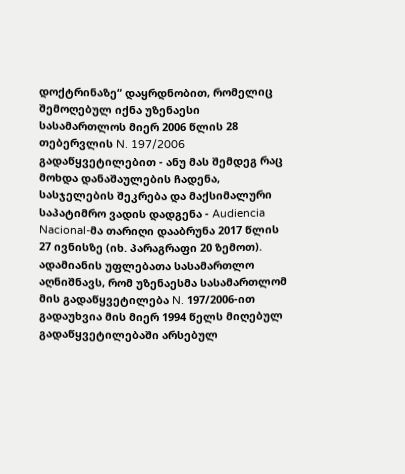დოქტრინაზე“ დაყრდნობით, რომელიც შემოღებულ იქნა უზენაესი სასამართლოს მიერ 2006 წლის 28 თებერვლის N. 197/2006 გადაწყვეტილებით - ანუ მას შემდეგ რაც მოხდა დანაშაულების ჩადენა, სასჯელების შეკრება და მაქსიმალური საპატიმრო ვადის დადგენა - Audiencia Nacional-მა თარიღი დააბრუნა 2017 წლის 27 ივნისზე (იხ. პარაგრაფი 20 ზემოთ). ადამიანის უფლებათა სასამართლო აღნიშნავს, რომ უზენაესმა სასამართლომ მის გადაწყვეტილება N. 197/2006-ით გადაუხვია მის მიერ 1994 წელს მიღებულ გადაწყვეტილებაში არსებულ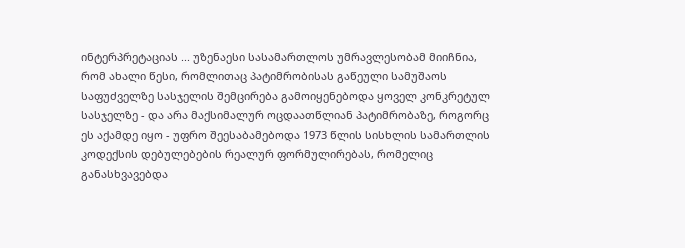ინტერპრეტაციას ... უზენაესი სასამართლოს უმრავლესობამ მიიჩნია, რომ ახალი წესი, რომლითაც პატიმრობისას გაწეული სამუშაოს საფუძველზე სასჯელის შემცირება გამოიყენებოდა ყოველ კონკრეტულ სასჯელზე - და არა მაქსიმალურ ოცდაათწლიან პატიმრობაზე, როგორც ეს აქამდე იყო - უფრო შეესაბამებოდა 1973 წლის სისხლის სამართლის კოდექსის დებულებების რეალურ ფორმულირებას, რომელიც განასხვავებდა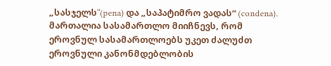„სასჯელს“(pena) და „საპატიმრო ვადას“ (condena). მართალია სასამართლო მიიჩნევს, რომ ეროვნულ სასამართლოებს უკეთ ძალუძთ ეროვნული კანონმდებლობის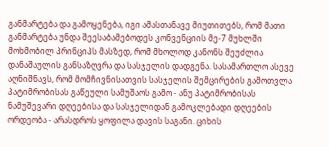განმარტება და გამოყენება, იგი ამასთანავე მიუთითებს, რომ მათი განმარტება უნდა შეესაბამებოდეს კონვენციის მე-7 მუხლში მოხმობილ პრინციპს მასზედ, რომ მხოლოდ კანონს შეუძლია დანაშაულის განსაზღვრა და სასჯელის დადგენა. სასამართლო ასევე აღნიშნავს, რომ მომჩივნისათვის სასჯელის შემცირების გამოთვლა პატიმრობისას გაწეული სამუშაოს გამო - ანუ პატიმრობისას ნამუშევარი დღეებისა და სასჯელიდან გამოკლებადი დღეების ორდეობა - არასდროს ყოფილა დავის საგანი. ციხის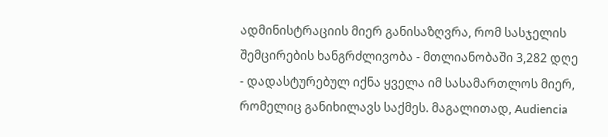ადმინისტრაციის მიერ განისაზღვრა, რომ სასჯელის შემცირების ხანგრძლივობა - მთლიანობაში 3,282 დღე - დადასტურებულ იქნა ყველა იმ სასამართლოს მიერ, რომელიც განიხილავს საქმეს. მაგალითად, Audiencia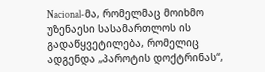Nacional-მა, რომელმაც მოიხმო უზენაესი სასამართლოს ის გადაწყვეტილება, რომელიც ადგენდა „პაროტის დოქტრინას“,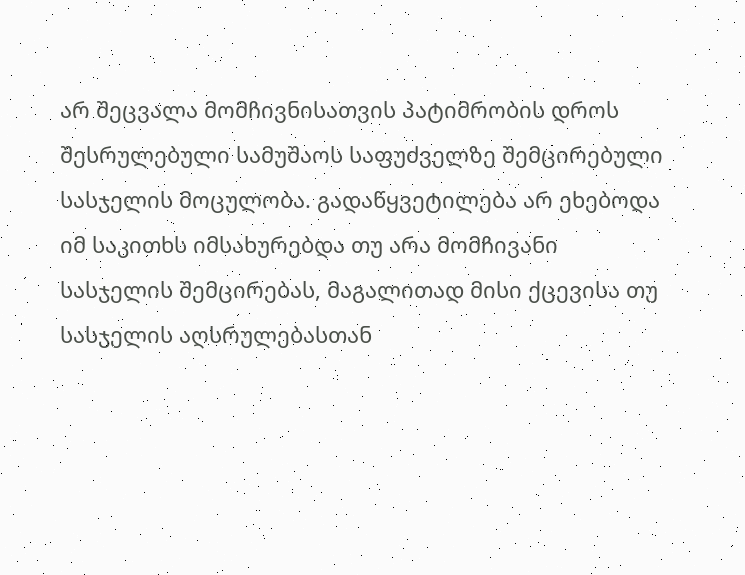არ შეცვალა მომჩივნისათვის პატიმრობის დროს შესრულებული სამუშაოს საფუძველზე შემცირებული სასჯელის მოცულობა. გადაწყვეტილება არ ეხებოდა იმ საკითხს იმსახურებდა თუ არა მომჩივანი სასჯელის შემცირებას, მაგალითად მისი ქცევისა თუ სასჯელის აღსრულებასთან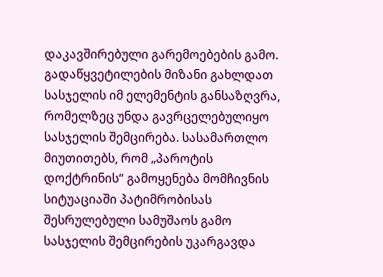დაკავშირებული გარემოებების გამო. გადაწყვეტილების მიზანი გახლდათ სასჯელის იმ ელემენტის განსაზღვრა, რომელზეც უნდა გავრცელებულიყო სასჯელის შემცირება. სასამართლო მიუთითებს, რომ „პაროტის დოქტრინის“ გამოყენება მომჩივნის სიტუაციაში პატიმრობისას შესრულებული სამუშაოს გამო სასჯელის შემცირების უკარგავდა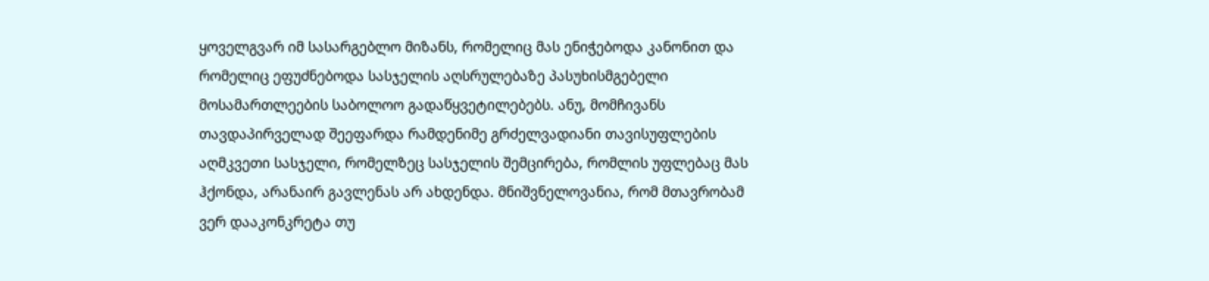ყოველგვარ იმ სასარგებლო მიზანს, რომელიც მას ენიჭებოდა კანონით და რომელიც ეფუძნებოდა სასჯელის აღსრულებაზე პასუხისმგებელი მოსამართლეების საბოლოო გადაწყვეტილებებს. ანუ, მომჩივანს თავდაპირველად შეეფარდა რამდენიმე გრძელვადიანი თავისუფლების აღმკვეთი სასჯელი, რომელზეც სასჯელის შემცირება, რომლის უფლებაც მას ჰქონდა, არანაირ გავლენას არ ახდენდა. მნიშვნელოვანია, რომ მთავრობამ ვერ დააკონკრეტა თუ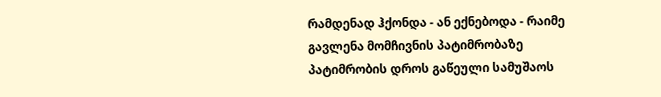რამდენად ჰქონდა - ან ექნებოდა - რაიმე გავლენა მომჩივნის პატიმრობაზე პატიმრობის დროს გაწეული სამუშაოს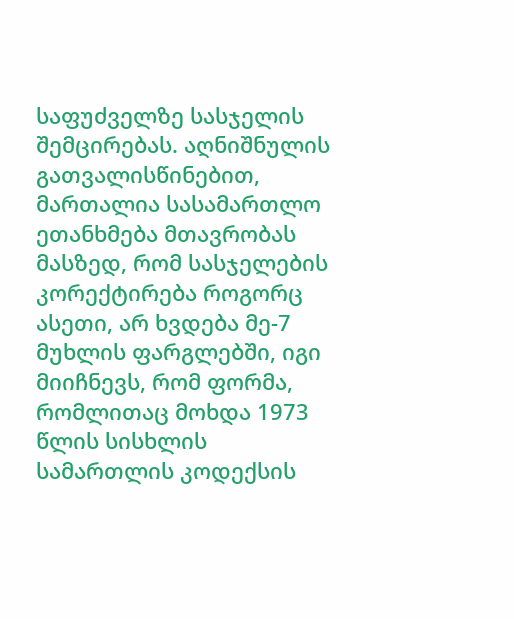საფუძველზე სასჯელის შემცირებას. აღნიშნულის გათვალისწინებით, მართალია სასამართლო ეთანხმება მთავრობას მასზედ, რომ სასჯელების კორექტირება როგორც ასეთი, არ ხვდება მე-7 მუხლის ფარგლებში, იგი მიიჩნევს, რომ ფორმა, რომლითაც მოხდა 1973 წლის სისხლის სამართლის კოდექსის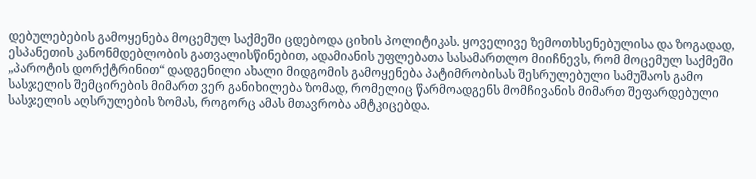დებულებების გამოყენება მოცემულ საქმეში ცდებოდა ციხის პოლიტიკას. ყოველივე ზემოთხსენებულისა და ზოგადად, ესპანეთის კანონმდებლობის გათვალისწინებით, ადამიანის უფლებათა სასამართლო მიიჩნევს, რომ მოცემულ საქმეში „პაროტის დორქტრინით“ დადგენილი ახალი მიდგომის გამოყენება პატიმრობისას შესრულებული სამუშაოს გამო სასჯელის შემცირების მიმართ ვერ განიხილება ზომად, რომელიც წარმოადგენს მომჩივანის მიმართ შეფარდებული სასჯელის აღსრულების ზომას, როგორც ამას მთავრობა ამტკიცებდა.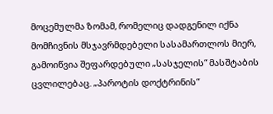მოცემულმა ზომამ, რომელიც დადგენილ იქნა მომჩივნის მსჯავრმდებელი სასამართლოს მიერ, გამოიწვია შეფარდებული „სასჯელის“ მასშტაბის ცვლილებაც. „პაროტის დოქტრინის“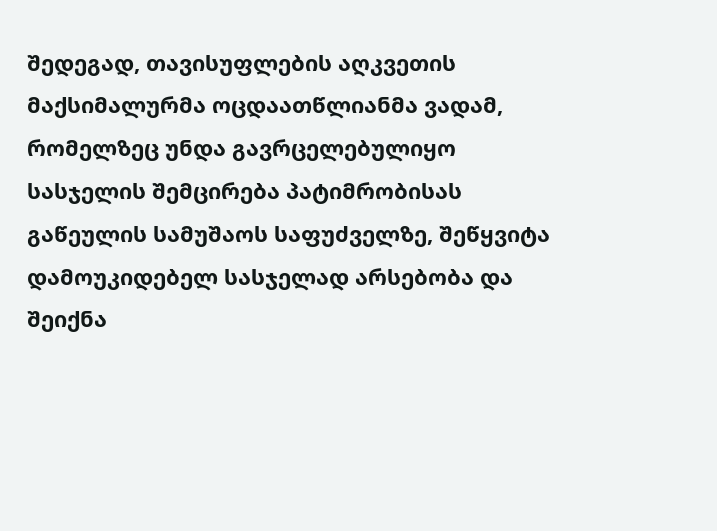შედეგად, თავისუფლების აღკვეთის მაქსიმალურმა ოცდაათწლიანმა ვადამ, რომელზეც უნდა გავრცელებულიყო სასჯელის შემცირება პატიმრობისას გაწეულის სამუშაოს საფუძველზე, შეწყვიტა დამოუკიდებელ სასჯელად არსებობა და შეიქნა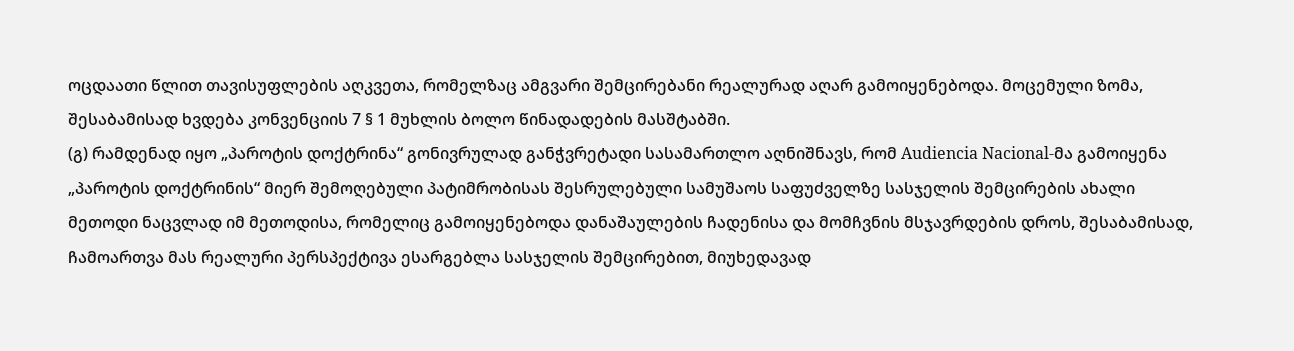ოცდაათი წლით თავისუფლების აღკვეთა, რომელზაც ამგვარი შემცირებანი რეალურად აღარ გამოიყენებოდა. მოცემული ზომა, შესაბამისად ხვდება კონვენციის 7 § 1 მუხლის ბოლო წინადადების მასშტაბში.
(გ) რამდენად იყო „პაროტის დოქტრინა“ გონივრულად განჭვრეტადი სასამართლო აღნიშნავს, რომ Audiencia Nacional-მა გამოიყენა „პაროტის დოქტრინის“ მიერ შემოღებული პატიმრობისას შესრულებული სამუშაოს საფუძველზე სასჯელის შემცირების ახალი მეთოდი ნაცვლად იმ მეთოდისა, რომელიც გამოიყენებოდა დანაშაულების ჩადენისა და მომჩვნის მსჯავრდების დროს, შესაბამისად, ჩამოართვა მას რეალური პერსპექტივა ესარგებლა სასჯელის შემცირებით, მიუხედავად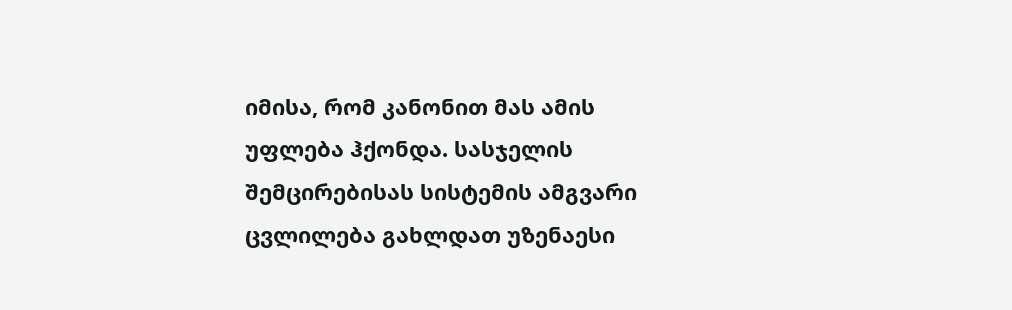იმისა, რომ კანონით მას ამის უფლება ჰქონდა. სასჯელის შემცირებისას სისტემის ამგვარი ცვლილება გახლდათ უზენაესი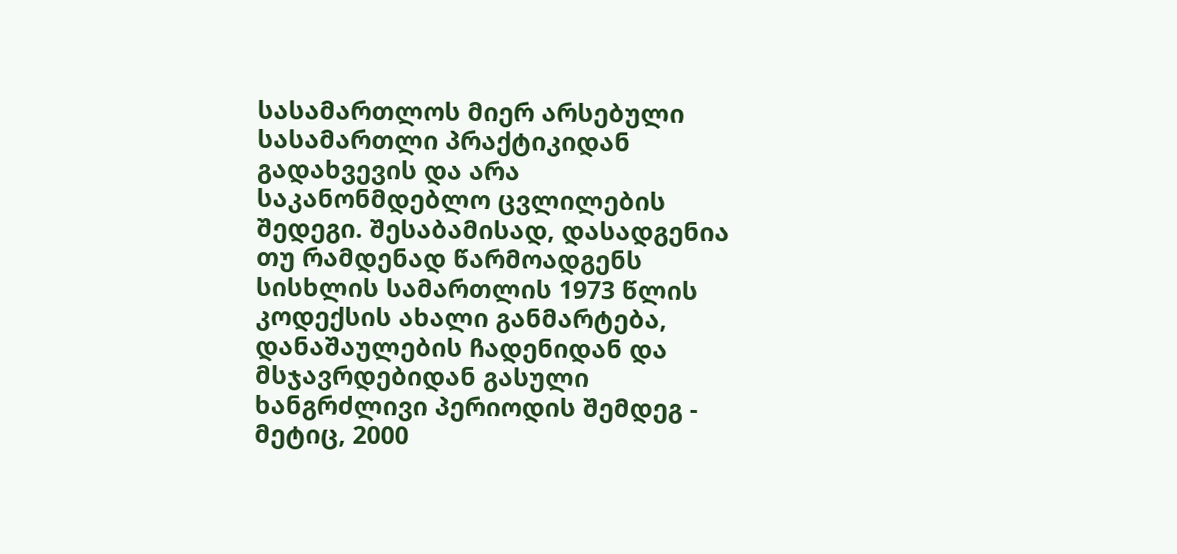სასამართლოს მიერ არსებული სასამართლი პრაქტიკიდან გადახვევის და არა საკანონმდებლო ცვლილების შედეგი. შესაბამისად, დასადგენია თუ რამდენად წარმოადგენს სისხლის სამართლის 1973 წლის კოდექსის ახალი განმარტება, დანაშაულების ჩადენიდან და მსჯავრდებიდან გასული ხანგრძლივი პერიოდის შემდეგ - მეტიც, 2000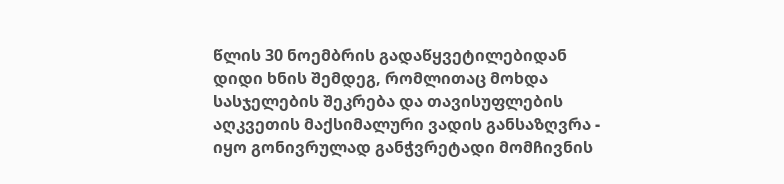წლის 30 ნოემბრის გადაწყვეტილებიდან დიდი ხნის შემდეგ, რომლითაც მოხდა სასჯელების შეკრება და თავისუფლების აღკვეთის მაქსიმალური ვადის განსაზღვრა - იყო გონივრულად განჭვრეტადი მომჩივნის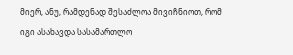მიერ, ანუ, რამდენად შესაძლოა მივიჩნიოთ, რომ იგი ასახავდა სასამართლო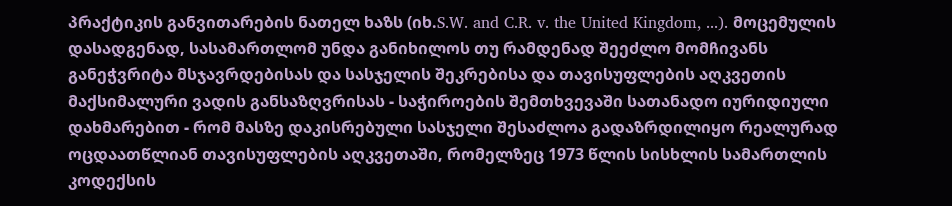პრაქტიკის განვითარების ნათელ ხაზს (იხ.S.W. and C.R. v. the United Kingdom, ...). მოცემულის დასადგენად, სასამართლომ უნდა განიხილოს თუ რამდენად შეეძლო მომჩივანს განეჭვრიტა მსჯავრდებისას და სასჯელის შეკრებისა და თავისუფლების აღკვეთის მაქსიმალური ვადის განსაზღვრისას - საჭიროების შემთხვევაში სათანადო იურიდიული დახმარებით - რომ მასზე დაკისრებული სასჯელი შესაძლოა გადაზრდილიყო რეალურად ოცდაათწლიან თავისუფლების აღკვეთაში, რომელზეც 1973 წლის სისხლის სამართლის კოდექსის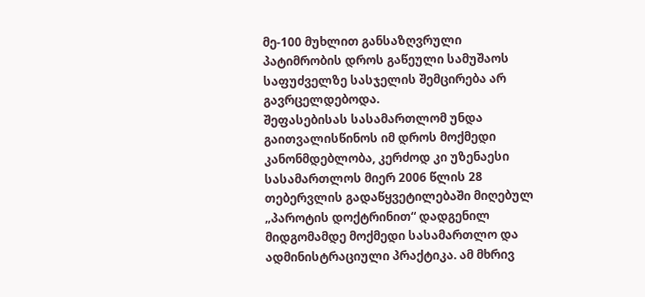მე-100 მუხლით განსაზღვრული პატიმრობის დროს გაწეული სამუშაოს საფუძველზე სასჯელის შემცირება არ გავრცელდებოდა.
შეფასებისას სასამართლომ უნდა გაითვალისწინოს იმ დროს მოქმედი კანონმდებლობა, კერძოდ კი უზენაესი სასამართლოს მიერ 2006 წლის 28 თებერვლის გადაწყვეტილებაში მიღებულ „პაროტის დოქტრინით“ დადგენილ მიდგომამდე მოქმედი სასამართლო და ადმინისტრაციული პრაქტიკა. ამ მხრივ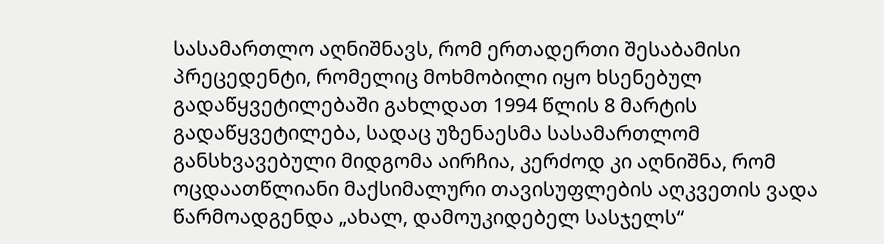სასამართლო აღნიშნავს, რომ ერთადერთი შესაბამისი პრეცედენტი, რომელიც მოხმობილი იყო ხსენებულ გადაწყვეტილებაში გახლდათ 1994 წლის 8 მარტის გადაწყვეტილება, სადაც უზენაესმა სასამართლომ განსხვავებული მიდგომა აირჩია, კერძოდ კი აღნიშნა, რომ ოცდაათწლიანი მაქსიმალური თავისუფლების აღკვეთის ვადა წარმოადგენდა „ახალ, დამოუკიდებელ სასჯელს“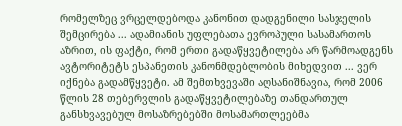რომელზეც ვრცელდებოდა კანონით დადგენილი სასჯელის შემცირება ... ადამიანის უფლებათა ევროპული სასამართოს აზრით, ის ფაქტი, რომ ერთი გადაწყვეტილება არ წარმოადგენს ავტორიტეტს ესპანეთის კანონმდებლობის მიხედვით ... ვერ იქნება გადამწყვეტი. ამ შემთხვევაში აღსანიშნავია, რომ 2006 წლის 28 თებერვლის გადაწყვეტილებაზე თანდართულ განსხვავებულ მოსაზრებებში მოსამართლეებმა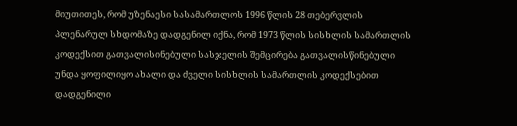მიუთითეს, რომ უზენაესი სასამართლოს 1996 წლის 28 თებერვლის პლენარულ სხდომაზე დადგენილ იქნა, რომ 1973 წლის სისხლის სამართლის კოდექსით გათვალისინებული სასჯელის შემცირება გათვალისწინებული უნდა ყოფილიყო ახალი და ძველი სისხლის სამართლის კოდექსებით დადგენილი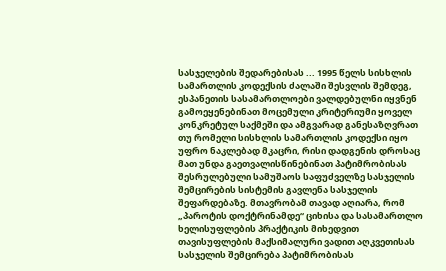სასჯელების შედარებისას ... 1995 წელს სისხლის სამართლის კოდექსის ძალაში შესვლის შემდეგ, ესპანეთის სასამართლოები ვალდებულნი იყვნენ გამოეყენებინათ მოცემული კრიტერიუმი ყოველ კონკრეტულ საქმეში და ამგვარად განესაზღვრათ თუ რომელი სისხლის სამართლის კოდექსი იყო უფრო ნაკლებად მკაცრი, რისი დადგენის დროსაც მათ უნდა გაეთვალისწინებინათ პატიმრობისას შესრულებული სამუშაოს საფუძველზე სასჯელის შემცირების სისტემის გავლენა სასჯელის შეფარდებაზე. მთავრობამ თავად აღიარა, რომ „პაროტის დოქტრინამდე“ ციხისა და სასამართლო ხელისუფლების პრაქტიკის მიხედვით თავისუფლების მაქსიმალური ვადით აღკვეთისას სასჯელის შემცირება პატიმრობისას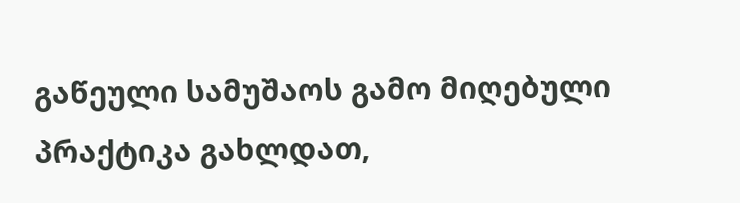გაწეული სამუშაოს გამო მიღებული პრაქტიკა გახლდათ,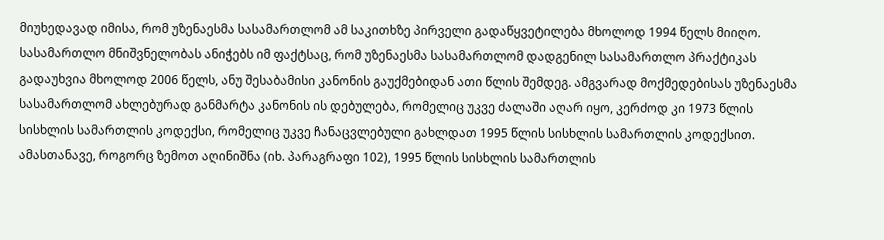მიუხედავად იმისა, რომ უზენაესმა სასამართლომ ამ საკითხზე პირველი გადაწყვეტილება მხოლოდ 1994 წელს მიიღო. სასამართლო მნიშვნელობას ანიჭებს იმ ფაქტსაც, რომ უზენაესმა სასამართლომ დადგენილ სასამართლო პრაქტიკას გადაუხვია მხოლოდ 2006 წელს, ანუ შესაბამისი კანონის გაუქმებიდან ათი წლის შემდეგ. ამგვარად მოქმედებისას უზენაესმა სასამართლომ ახლებურად განმარტა კანონის ის დებულება, რომელიც უკვე ძალაში აღარ იყო, კერძოდ კი 1973 წლის სისხლის სამართლის კოდექსი, რომელიც უკვე ჩანაცვლებული გახლდათ 1995 წლის სისხლის სამართლის კოდექსით. ამასთანავე, როგორც ზემოთ აღინიშნა (იხ. პარაგრაფი 102), 1995 წლის სისხლის სამართლის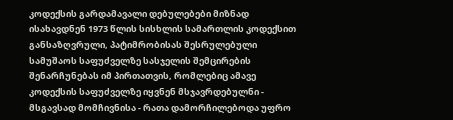კოდექსის გარდამავალი დებულებები მიზნად ისახავდნენ 1973 წლის სისხლის სამართლის კოდექსით განსაზღვრული, პატიმრობისას შესრულებული სამუშაოს საფუძველზე სასჯელის შემცირების შენარჩუნებას იმ პირთათვის, რომლებიც ამავე კოდექსის საფუძველზე იყვნენ მსჯავრდებულნი - მსგავსად მომჩივნისა - რათა დამორჩილებოდა უფრო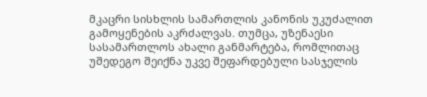მკაცრი სისხლის სამართლის კანონის უკუძალით გამოყენების აკრძალვას. თუმცა, უზენაესი სასამართლოს ახალი განმარტება, რომლითაც უშედეგო შეიქნა უკვე შეფარდებული სასჯელის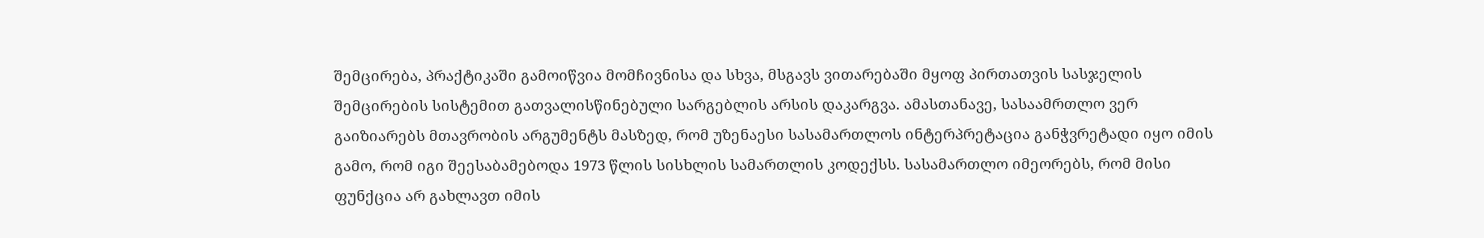შემცირება, პრაქტიკაში გამოიწვია მომჩივნისა და სხვა, მსგავს ვითარებაში მყოფ პირთათვის სასჯელის შემცირების სისტემით გათვალისწინებული სარგებლის არსის დაკარგვა. ამასთანავე, სასაამრთლო ვერ გაიზიარებს მთავრობის არგუმენტს მასზედ, რომ უზენაესი სასამართლოს ინტერპრეტაცია განჭვრეტადი იყო იმის გამო, რომ იგი შეესაბამებოდა 1973 წლის სისხლის სამართლის კოდექსს. სასამართლო იმეორებს, რომ მისი ფუნქცია არ გახლავთ იმის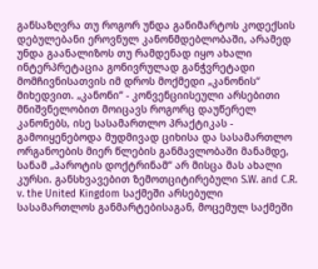განსაზღვრა თუ როგორ უნდა განიმარტოს კოდექსის დებულებანი ეროვნულ კანონმდებლობაში, არამედ უნდა გაანალიზოს თუ რამდენად იყო ახალი ინტერპრეტაცია გონივრულად განჭვრეტადი მომჩივნისათვის იმ დროს მოქმედი „კანონის“ მიხედვით. „კანონი“ - კონვენციისეული არსებითი მნიშვნელობით მოიცავს როგორც დაუწერელ კანონებს, ისე სასამართლო პრაქტიკას - გამოიყენებოდა მუდმივად ციხისა და სასამართლო ორგანოების მიერ წლების განმავლობაში მანამდე, სანამ „პაროტის დოქტრინამ“ არ მისცა მას ახალი კურსი. განსხვავებით ზემოთციტირებული S.W. and C.R. v. the United Kingdom საქმეში არსებული სასამართლოს განმარტებისაგან, მოცემულ საქმეში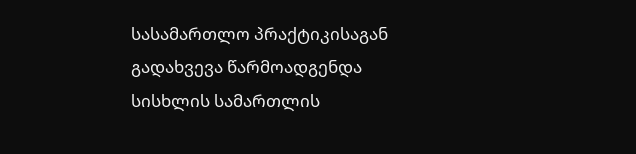სასამართლო პრაქტიკისაგან გადახვევა წარმოადგენდა სისხლის სამართლის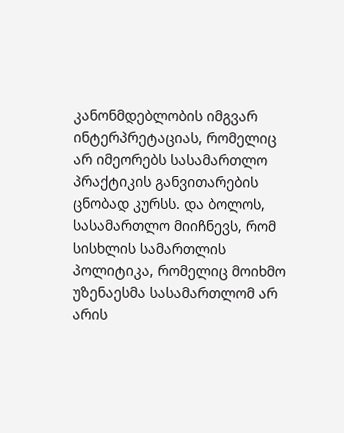კანონმდებლობის იმგვარ ინტერპრეტაციას, რომელიც არ იმეორებს სასამართლო პრაქტიკის განვითარების ცნობად კურსს. და ბოლოს, სასამართლო მიიჩნევს, რომ სისხლის სამართლის პოლიტიკა, რომელიც მოიხმო უზენაესმა სასამართლომ არ არის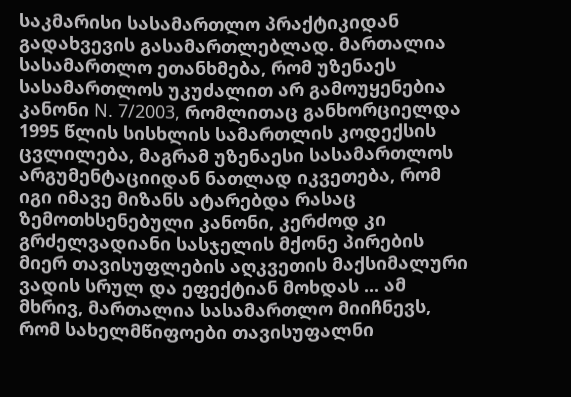საკმარისი სასამართლო პრაქტიკიდან გადახვევის გასამართლებლად. მართალია სასამართლო ეთანხმება, რომ უზენაეს სასამართლოს უკუძალით არ გამოუყენებია კანონი N. 7/2003, რომლითაც განხორციელდა 1995 წლის სისხლის სამართლის კოდექსის ცვლილება, მაგრამ უზენაესი სასამართლოს არგუმენტაციიდან ნათლად იკვეთება, რომ იგი იმავე მიზანს ატარებდა რასაც ზემოთხსენებული კანონი, კერძოდ კი გრძელვადიანი სასჯელის მქონე პირების მიერ თავისუფლების აღკვეთის მაქსიმალური ვადის სრულ და ეფექტიან მოხდას ... ამ მხრივ, მართალია სასამართლო მიიჩნევს, რომ სახელმწიფოები თავისუფალნი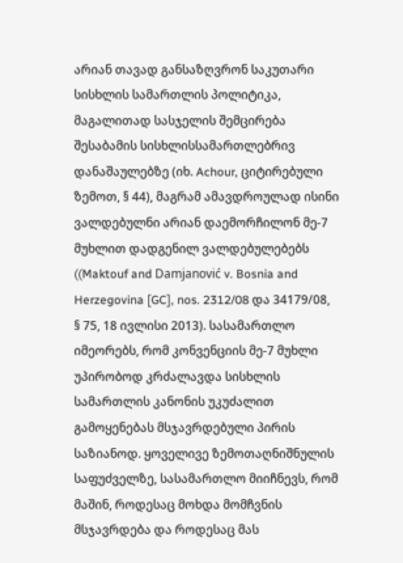არიან თავად განსაზღვრონ საკუთარი სისხლის სამართლის პოლიტიკა, მაგალითად სასჯელის შემცირება შესაბამის სისხლისსამართლებრივ დანაშაულებზე (იხ. Achour, ციტირებული ზემოთ, § 44), მაგრამ ამავდროულად ისინი ვალდებულნი არიან დაემორჩილონ მე-7 მუხლით დადგენილ ვალდებულებებს ((Maktouf and Damjanović v. Bosnia and Herzegovina [GC], nos. 2312/08 და 34179/08, § 75, 18 ივლისი 2013). სასამართლო იმეორებს, რომ კონვენციის მე-7 მუხლი უპირობოდ კრძალავდა სისხლის სამართლის კანონის უკუძალით გამოყენებას მსჯავრდებული პირის საზიანოდ. ყოველივე ზემოთაღნიშნულის საფუძველზე, სასამართლო მიიჩნევს, რომ მაშინ, როდესაც მოხდა მომჩვნის მსჯავრდება და როდესაც მას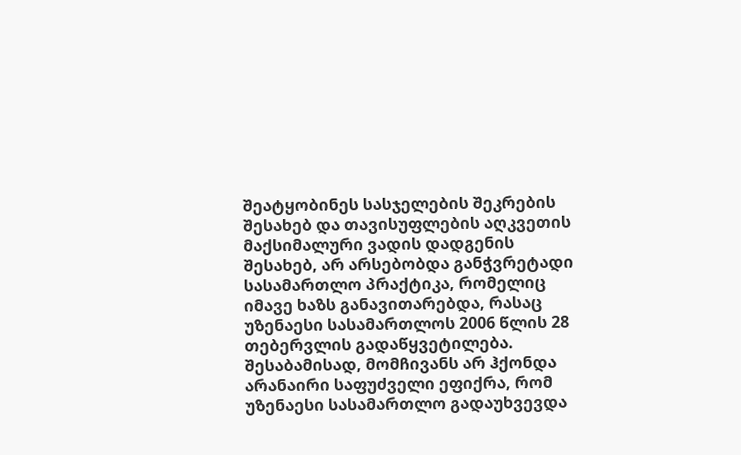შეატყობინეს სასჯელების შეკრების შესახებ და თავისუფლების აღკვეთის მაქსიმალური ვადის დადგენის შესახებ, არ არსებობდა განჭვრეტადი სასამართლო პრაქტიკა, რომელიც იმავე ხაზს განავითარებდა, რასაც უზენაესი სასამართლოს 2006 წლის 28 თებერვლის გადაწყვეტილება. შესაბამისად, მომჩივანს არ ჰქონდა არანაირი საფუძველი ეფიქრა, რომ უზენაესი სასამართლო გადაუხვევდა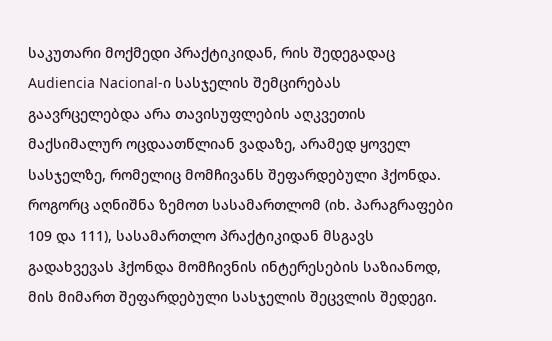საკუთარი მოქმედი პრაქტიკიდან, რის შედეგადაც Audiencia Nacional-ი სასჯელის შემცირებას გაავრცელებდა არა თავისუფლების აღკვეთის მაქსიმალურ ოცდაათწლიან ვადაზე, არამედ ყოველ სასჯელზე, რომელიც მომჩივანს შეფარდებული ჰქონდა. როგორც აღნიშნა ზემოთ სასამართლომ (იხ. პარაგრაფები 109 და 111), სასამართლო პრაქტიკიდან მსგავს გადახვევას ჰქონდა მომჩივნის ინტერესების საზიანოდ, მის მიმართ შეფარდებული სასჯელის შეცვლის შედეგი.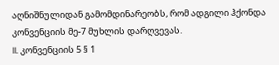აღნიშნულიდან გამომდინარეობს, რომ ადგილი ჰქონდა კონვენციის მე-7 მუხლის დარღვევას.
II. კონვენციის 5 § 1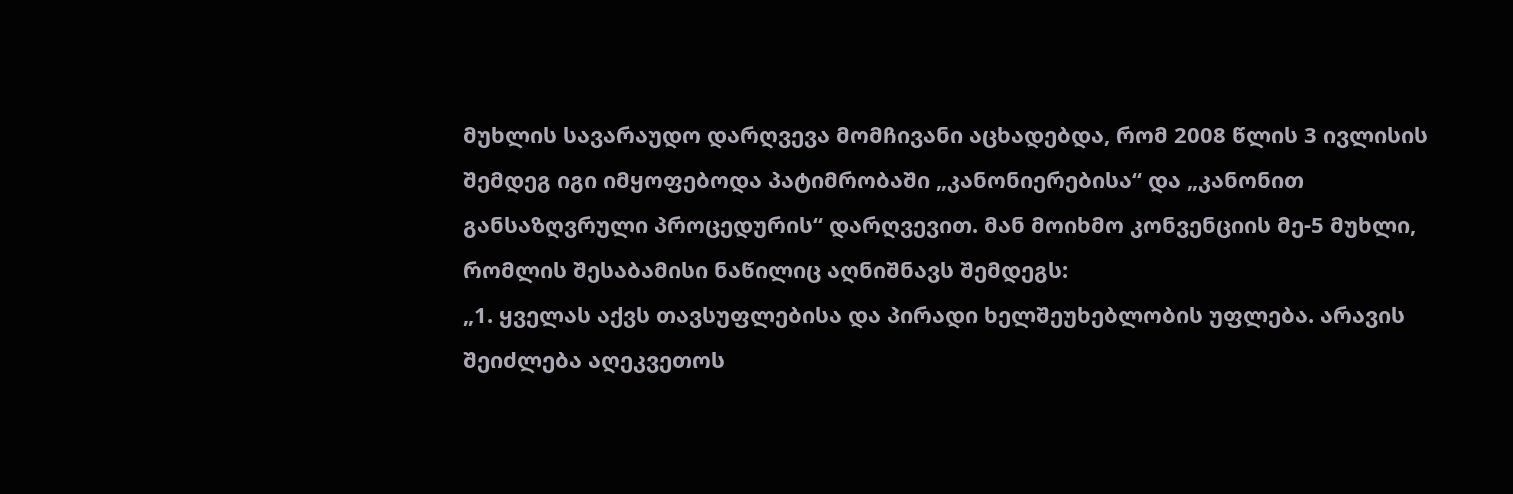მუხლის სავარაუდო დარღვევა მომჩივანი აცხადებდა, რომ 2008 წლის 3 ივლისის შემდეგ იგი იმყოფებოდა პატიმრობაში „კანონიერებისა“ და „კანონით განსაზღვრული პროცედურის“ დარღვევით. მან მოიხმო კონვენციის მე-5 მუხლი, რომლის შესაბამისი ნაწილიც აღნიშნავს შემდეგს:
„1. ყველას აქვს თავსუფლებისა და პირადი ხელშეუხებლობის უფლება. არავის შეიძლება აღეკვეთოს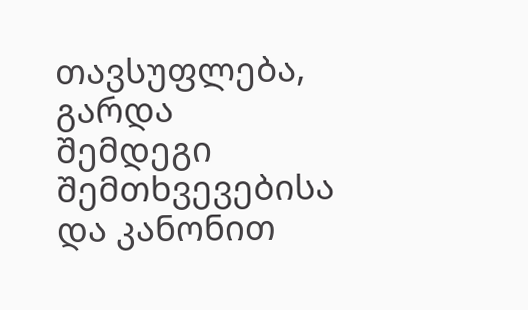თავსუფლება, გარდა შემდეგი შემთხვევებისა და კანონით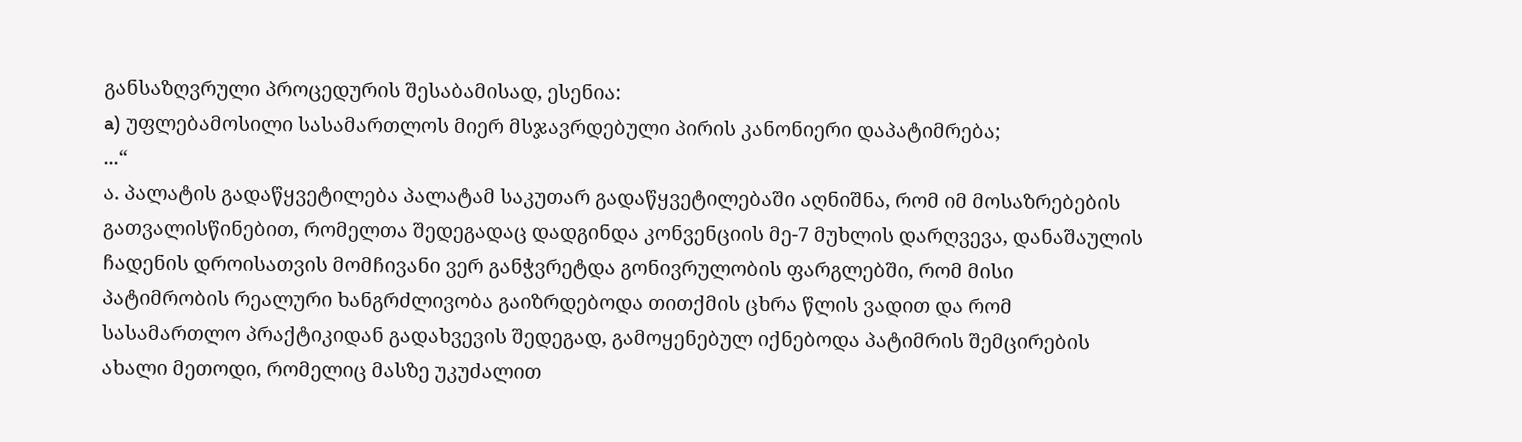განსაზღვრული პროცედურის შესაბამისად, ესენია:
a) უფლებამოსილი სასამართლოს მიერ მსჯავრდებული პირის კანონიერი დაპატიმრება;
...“
ა. პალატის გადაწყვეტილება პალატამ საკუთარ გადაწყვეტილებაში აღნიშნა, რომ იმ მოსაზრებების გათვალისწინებით, რომელთა შედეგადაც დადგინდა კონვენციის მე-7 მუხლის დარღვევა, დანაშაულის ჩადენის დროისათვის მომჩივანი ვერ განჭვრეტდა გონივრულობის ფარგლებში, რომ მისი პატიმრობის რეალური ხანგრძლივობა გაიზრდებოდა თითქმის ცხრა წლის ვადით და რომ სასამართლო პრაქტიკიდან გადახვევის შედეგად, გამოყენებულ იქნებოდა პატიმრის შემცირების ახალი მეთოდი, რომელიც მასზე უკუძალით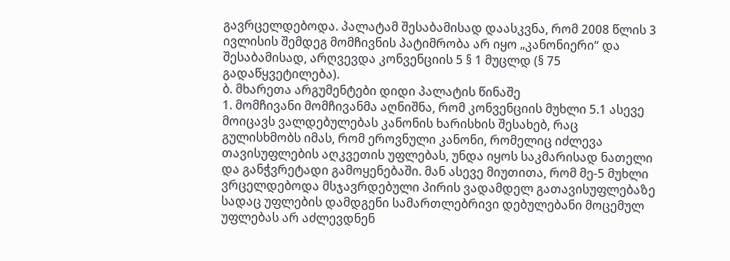გავრცელდებოდა. პალატამ შესაბამისად დაასკვნა, რომ 2008 წლის 3 ივლისის შემდეგ მომჩივნის პატიმრობა არ იყო „კანონიერი“ და შესაბამისად, არღვევდა კონვენციის 5 § 1 მუცლდ (§ 75 გადაწყვეტილება).
ბ. მხარეთა არგუმენტები დიდი პალატის წინაშე
1. მომჩივანი მომჩივანმა აღნიშნა, რომ კონვენციის მუხლი 5.1 ასევე მოიცავს ვალდებულებას კანონის ხარისხის შესახებ, რაც გულისხმობს იმას, რომ ეროვნული კანონი, რომელიც იძლევა თავისუფლების აღკვეთის უფლებას, უნდა იყოს საკმარისად ნათელი და განჭვრეტადი გამოყენებაში. მან ასევე მიუთითა, რომ მე-5 მუხლი ვრცელდებოდა მსჯავრდებული პირის ვადამდელ გათავისუფლებაზე სადაც უფლების დამდგენი სამართლებრივი დებულებანი მოცემულ უფლებას არ აძლევდნენ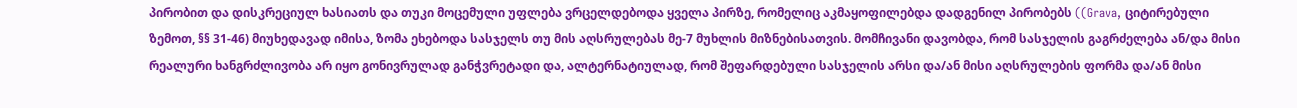პირობით და დისკრეციულ ხასიათს და თუკი მოცემული უფლება ვრცელდებოდა ყველა პირზე, რომელიც აკმაყოფილებდა დადგენილ პირობებს ((Grava, ციტირებული ზემოთ, §§ 31-46) მიუხედავად იმისა, ზომა ეხებოდა სასჯელს თუ მის აღსრულებას მე-7 მუხლის მიზნებისათვის. მომჩივანი დავობდა, რომ სასჯელის გაგრძელება ან/და მისი რეალური ხანგრძლივობა არ იყო გონივრულად განჭვრეტადი და, ალტერნატიულად, რომ შეფარდებული სასჯელის არსი და/ან მისი აღსრულების ფორმა და/ან მისი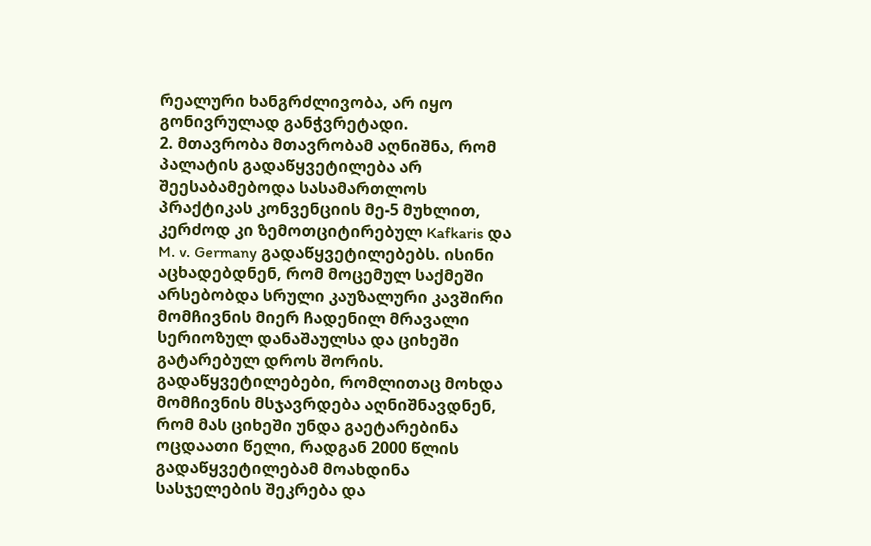რეალური ხანგრძლივობა, არ იყო გონივრულად განჭვრეტადი.
2. მთავრობა მთავრობამ აღნიშნა, რომ პალატის გადაწყვეტილება არ შეესაბამებოდა სასამართლოს პრაქტიკას კონვენციის მე-5 მუხლით, კერძოდ კი ზემოთციტირებულ Kafkaris და M. v. Germany გადაწყვეტილებებს. ისინი აცხადებდნენ, რომ მოცემულ საქმეში არსებობდა სრული კაუზალური კავშირი მომჩივნის მიერ ჩადენილ მრავალი სერიოზულ დანაშაულსა და ციხეში გატარებულ დროს შორის. გადაწყვეტილებები, რომლითაც მოხდა მომჩივნის მსჯავრდება აღნიშნავდნენ, რომ მას ციხეში უნდა გაეტარებინა ოცდაათი წელი, რადგან 2000 წლის გადაწყვეტილებამ მოახდინა სასჯელების შეკრება და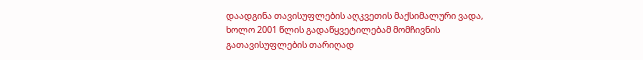დაადგინა თავისუფლების აღკვეთის მაქსიმალური ვადა, ხოლო 2001 წლის გადაწყვეტილებამ მომჩივნის გათავისუფლების თარიღად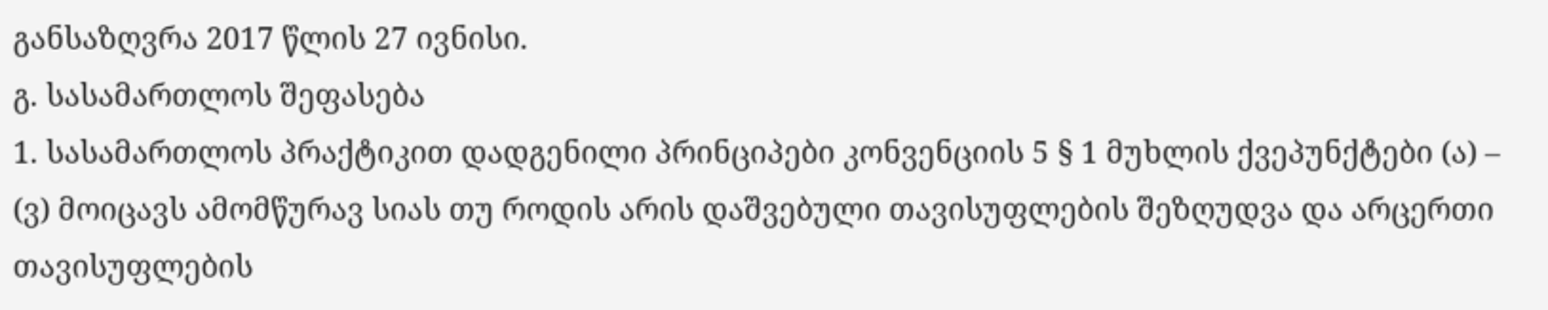განსაზღვრა 2017 წლის 27 ივნისი.
გ. სასამართლოს შეფასება
1. სასამართლოს პრაქტიკით დადგენილი პრინციპები კონვენციის 5 § 1 მუხლის ქვეპუნქტები (ა) – (ვ) მოიცავს ამომწურავ სიას თუ როდის არის დაშვებული თავისუფლების შეზღუდვა და არცერთი თავისუფლების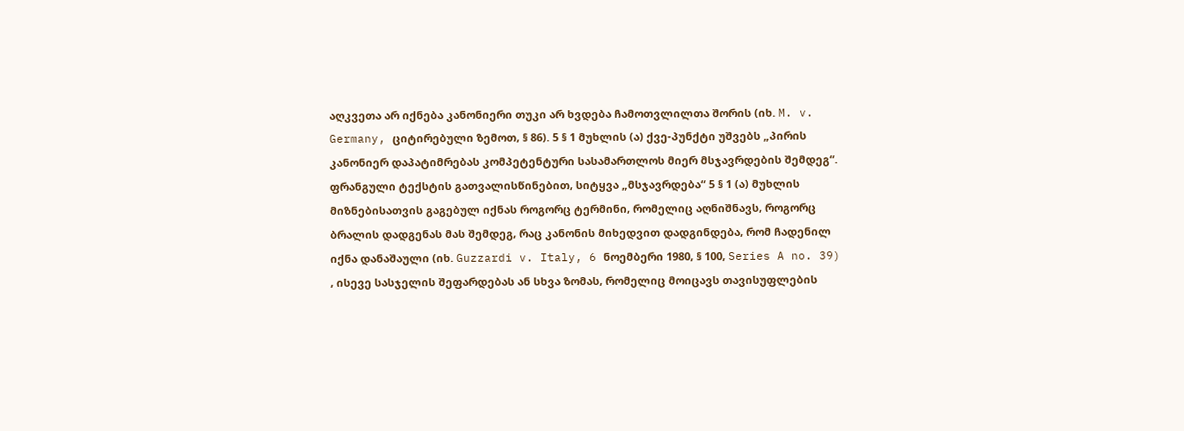აღკვეთა არ იქნება კანონიერი თუკი არ ხვდება ჩამოთვლილთა შორის (იხ. M. v. Germany, ციტირებული ზემოთ, § 86). 5 § 1 მუხლის (ა) ქვე-პუნქტი უშვებს „პირის კანონიერ დაპატიმრებას კომპეტენტური სასამართლოს მიერ მსჯავრდების შემდეგ“. ფრანგული ტექსტის გათვალისწინებით, სიტყვა „მსჯავრდება“ 5 § 1 (ა) მუხლის მიზნებისათვის გაგებულ იქნას როგორც ტერმინი, რომელიც აღნიშნავს, როგორც ბრალის დადგენას მას შემდეგ, რაც კანონის მიხედვით დადგინდება, რომ ჩადენილ იქნა დანაშაული (იხ. Guzzardi v. Italy, 6 ნოემბერი 1980, § 100, Series A no. 39) , ისევე სასჯელის შეფარდებას ან სხვა ზომას, რომელიც მოიცავს თავისუფლების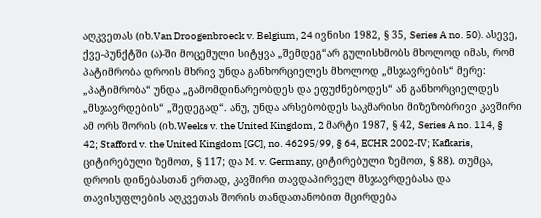აღკვეთას (იხ.Van Droogenbroeck v. Belgium, 24 ივნისი 1982, § 35, Series A no. 50). ასევე, ქვე-პუნქტში (ა)-ში მოცემული სიტყვა „შემდეგ“არ გულისხმობს მხოლოდ იმას, რომ პატიმრობა დროის მხრივ უნდა განხორციელეს მხოლოდ „მსჯავრების“ მერე: „პატიმრობა“ უნდა „გამომდინარეობდეს და ეფუძნებოდეს“ ან განხორციელდეს „მსჯავრდების“ „შედეგად“. ანუ, უნდა არსებობდეს საკმარისი მიზეზობრივი კავშირი ამ ორს შორის (იხ.Weeks v. the United Kingdom, 2 მარტი 1987, § 42, Series A no. 114, § 42; Stafford v. the United Kingdom [GC], no. 46295/99, § 64, ECHR 2002‑IV; Kafkaris, ციტირებული ზემოთ, § 117; და M. v. Germany, ციტირებული ზემოთ, § 88). თუმცა, დროის დინებასთან ერთად, კავშირი თავდაპირველ მსჯავრდებასა და თავისუფლების აღკვეთას შორის თანდათანობით მცირდება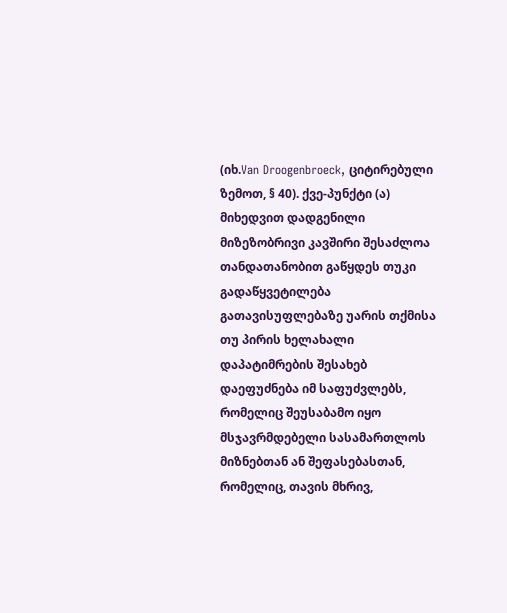(იხ.Van Droogenbroeck, ციტირებული ზემოთ, § 40). ქვე-პუნქტი (ა) მიხედვით დადგენილი მიზეზობრივი კავშირი შესაძლოა თანდათანობით გაწყდეს თუკი გადაწყვეტილება გათავისუფლებაზე უარის თქმისა თუ პირის ხელახალი დაპატიმრების შესახებ დაეფუძნება იმ საფუძვლებს, რომელიც შეუსაბამო იყო მსჯავრმდებელი სასამართლოს მიზნებთან ან შეფასებასთან, რომელიც, თავის მხრივ,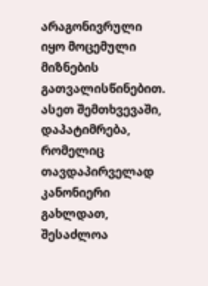არაგონივრული იყო მოცემული მიზნების გათვალისწინებით. ასეთ შემთხვევაში, დაპატიმრება, რომელიც თავდაპირველად კანონიერი გახლდათ, შესაძლოა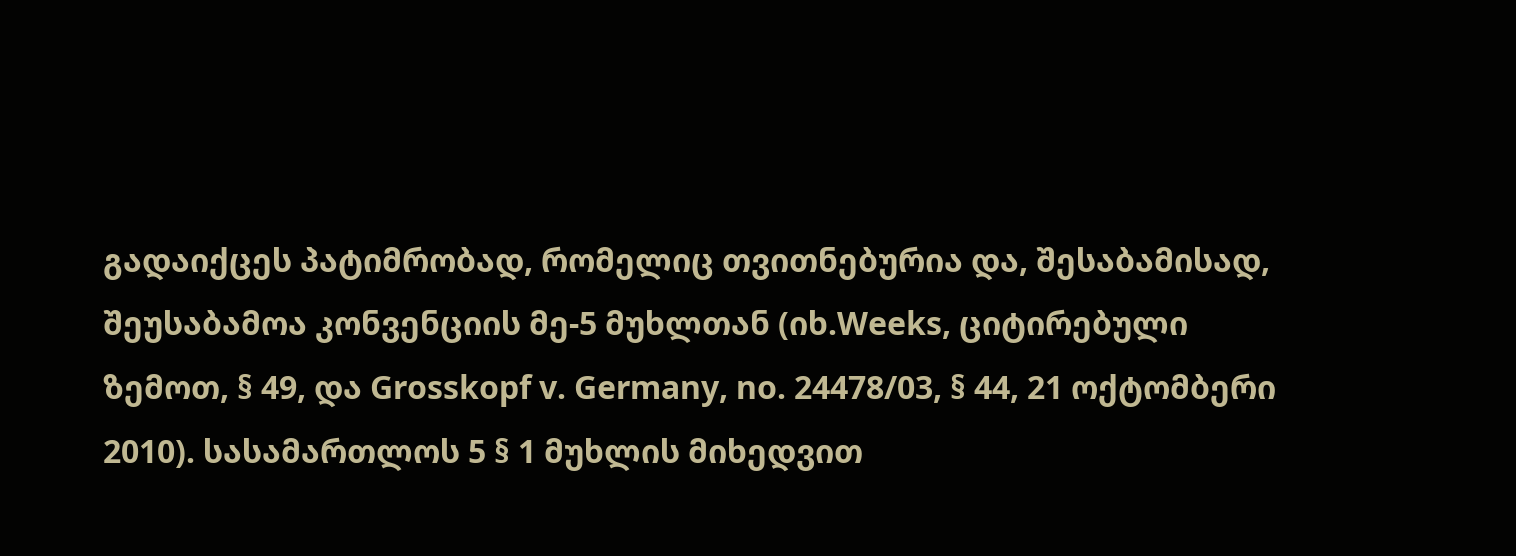გადაიქცეს პატიმრობად, რომელიც თვითნებურია და, შესაბამისად, შეუსაბამოა კონვენციის მე-5 მუხლთან (იხ.Weeks, ციტირებული ზემოთ, § 49, და Grosskopf v. Germany, no. 24478/03, § 44, 21 ოქტომბერი 2010). სასამართლოს 5 § 1 მუხლის მიხედვით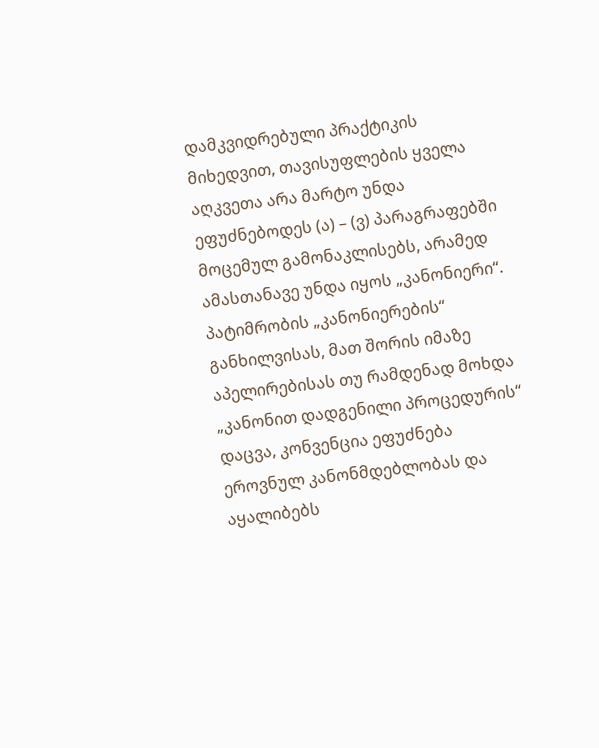დამკვიდრებული პრაქტიკის მიხედვით, თავისუფლების ყველა აღკვეთა არა მარტო უნდა ეფუძნებოდეს (ა) – (ვ) პარაგრაფებში მოცემულ გამონაკლისებს, არამედ ამასთანავე უნდა იყოს „კანონიერი“. პატიმრობის „კანონიერების“ განხილვისას, მათ შორის იმაზე აპელირებისას თუ რამდენად მოხდა „კანონით დადგენილი პროცედურის“ დაცვა, კონვენცია ეფუძნება ეროვნულ კანონმდებლობას და აყალიბებს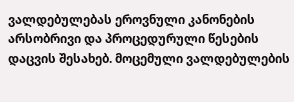ვალდებულებას ეროვნული კანონების არსობრივი და პროცედურული წესების დაცვის შესახებ. მოცემული ვალდებულების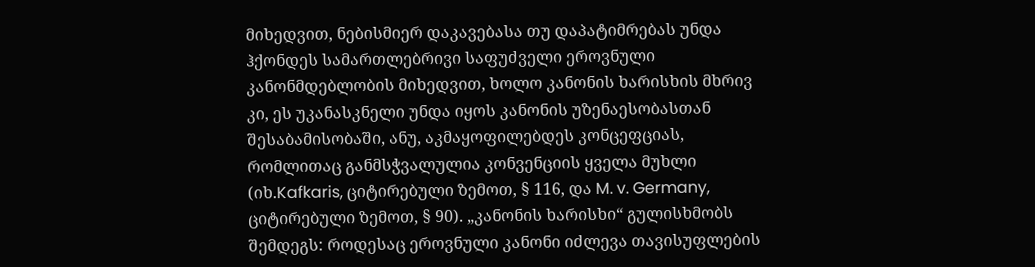მიხედვით, ნებისმიერ დაკავებასა თუ დაპატიმრებას უნდა ჰქონდეს სამართლებრივი საფუძველი ეროვნული კანონმდებლობის მიხედვით, ხოლო კანონის ხარისხის მხრივ კი, ეს უკანასკნელი უნდა იყოს კანონის უზენაესობასთან შესაბამისობაში, ანუ, აკმაყოფილებდეს კონცეფციას, რომლითაც განმსჭვალულია კონვენციის ყველა მუხლი (იხ.Kafkaris, ციტირებული ზემოთ, § 116, და M. v. Germany, ციტირებული ზემოთ, § 90). „კანონის ხარისხი“ გულისხმობს შემდეგს: როდესაც ეროვნული კანონი იძლევა თავისუფლების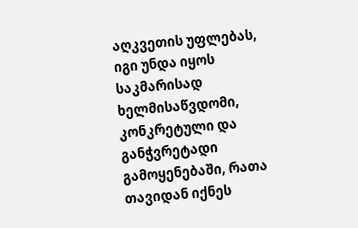აღკვეთის უფლებას, იგი უნდა იყოს საკმარისად ხელმისაწვდომი, კონკრეტული და განჭვრეტადი გამოყენებაში, რათა თავიდან იქნეს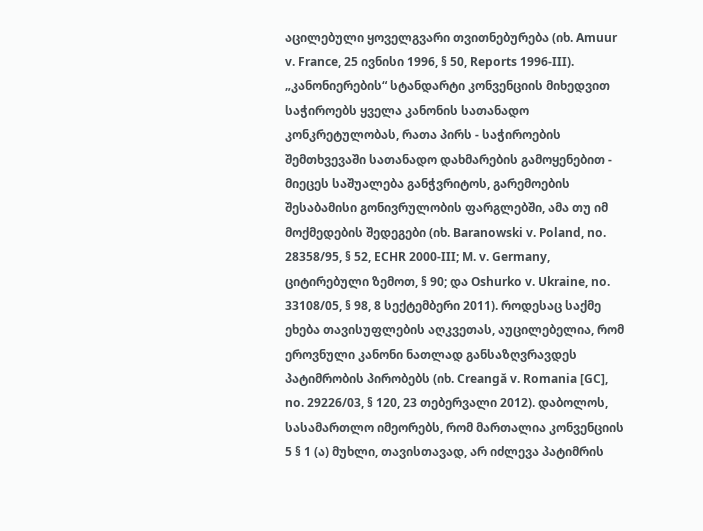აცილებული ყოველგვარი თვითნებურება (იხ. Amuur v. France, 25 ივნისი 1996, § 50, Reports 1996‑III). „კანონიერების“ სტანდარტი კონვენციის მიხედვით საჭიროებს ყველა კანონის სათანადო კონკრეტულობას, რათა პირს - საჭიროების შემთხვევაში სათანადო დახმარების გამოყენებით - მიეცეს საშუალება განჭვრიტოს, გარემოების შესაბამისი გონივრულობის ფარგლებში, ამა თუ იმ მოქმედების შედეგები (იხ. Baranowski v. Poland, no. 28358/95, § 52, ECHR 2000‑III; M. v. Germany, ციტირებული ზემოთ, § 90; და Oshurko v. Ukraine, no. 33108/05, § 98, 8 სექტემბერი 2011). როდესაც საქმე ეხება თავისუფლების აღკვეთას, აუცილებელია, რომ ეროვნული კანონი ნათლად განსაზღვრავდეს პატიმრობის პირობებს (იხ. Creangă v. Romania [GC], no. 29226/03, § 120, 23 თებერვალი 2012). დაბოლოს, სასამართლო იმეორებს, რომ მართალია კონვენციის 5 § 1 (ა) მუხლი, თავისთავად, არ იძლევა პატიმრის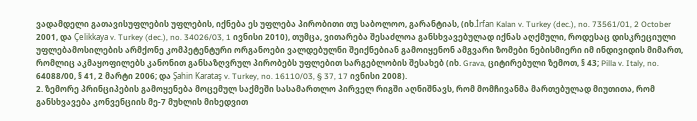ვადამდელი გათავისუფლების უფლების, იქნება ეს უფლება პირობითი თუ საბოლოო, გარანტიას, (იხ.İrfan Kalan v. Turkey (dec.), no. 73561/01, 2 October 2001, და Çelikkaya v. Turkey (dec.), no. 34026/03, 1 ივნისი 2010), თუმცა, ვითარება შესაძლოა განსხვავებულად იქნას აღქმული, როდესაც დისკრეციული უფლებამოსილების არმქონე კომპეტენტური ორგანოები ვალდებულნი შეიქნებიან გამოიყენონ ამგვარი ზომები ნებისმიერი იმ ინდივიდის მიმართ, რომლიც აკმაყოფილებს კანონით განსაზღვრულ პირობებს უფლებით სარგებლობის შესახებ (იხ. Grava, ციტირებული ზემოთ, § 43; Pilla v. Italy, no. 64088/00, § 41, 2 მარტი 2006; და Şahin Karataş v. Turkey, no. 16110/03, § 37, 17 ივნისი 2008).
2. ზემორე პრინციპების გამოყენება მოცემულ საქმეში სასამართლო პირველ რიგში აღნიშნავს, რომ მომჩივანმა მართებულად მიუთითა, რომ განსხვავება კონვენციის მე-7 მუხლის მიხედვით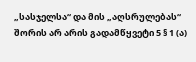„სასჯელსა“ და მის „აღსრულებას“ შორის არ არის გადამწყვეტი 5 § 1 (ა)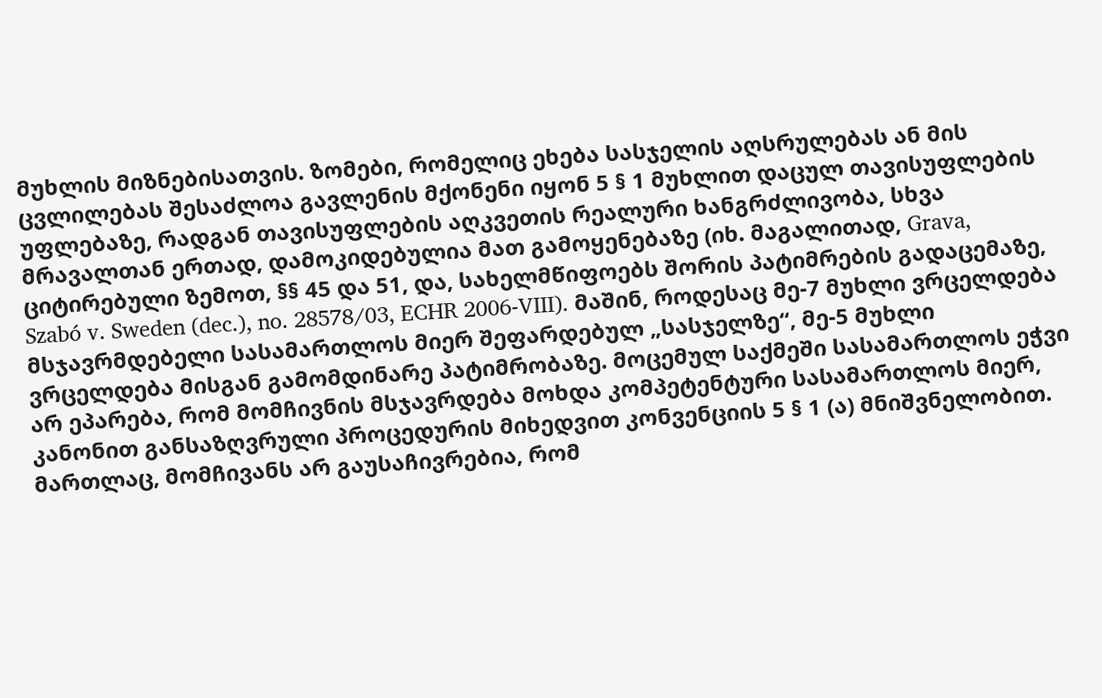მუხლის მიზნებისათვის. ზომები, რომელიც ეხება სასჯელის აღსრულებას ან მის ცვლილებას შესაძლოა გავლენის მქონენი იყონ 5 § 1 მუხლით დაცულ თავისუფლების უფლებაზე, რადგან თავისუფლების აღკვეთის რეალური ხანგრძლივობა, სხვა მრავალთან ერთად, დამოკიდებულია მათ გამოყენებაზე (იხ. მაგალითად, Grava, ციტირებული ზემოთ, §§ 45 და 51, და, სახელმწიფოებს შორის პატიმრების გადაცემაზე, Szabó v. Sweden (dec.), no. 28578/03, ECHR 2006-VIII). მაშინ, როდესაც მე-7 მუხლი ვრცელდება მსჯავრმდებელი სასამართლოს მიერ შეფარდებულ „სასჯელზე“, მე-5 მუხლი ვრცელდება მისგან გამომდინარე პატიმრობაზე. მოცემულ საქმეში სასამართლოს ეჭვი არ ეპარება, რომ მომჩივნის მსჯავრდება მოხდა კომპეტენტური სასამართლოს მიერ, კანონით განსაზღვრული პროცედურის მიხედვით კონვენციის 5 § 1 (ა) მნიშვნელობით. მართლაც, მომჩივანს არ გაუსაჩივრებია, რომ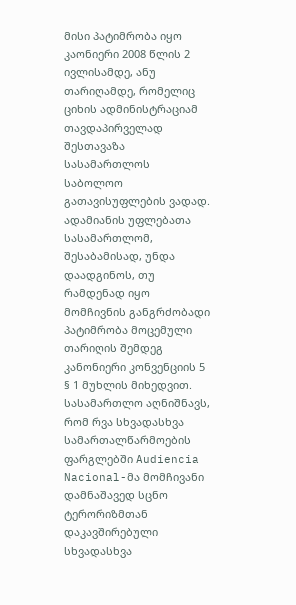მისი პატიმრობა იყო კაონიერი 2008 წლის 2 ივლისამდე, ანუ თარიღამდე, რომელიც ციხის ადმინისტრაციამ თავდაპირველად შესთავაზა სასამართლოს საბოლოო გათავისუფლების ვადად. ადამიანის უფლებათა სასამართლომ, შესაბამისად, უნდა დაადგინოს, თუ რამდენად იყო მომჩივნის განგრძობადი პატიმრობა მოცემული თარიღის შემდეგ კანონიერი კონვენციის 5 § 1 მუხლის მიხედვით. სასამართლო აღნიშნავს, რომ რვა სხვადასხვა სამართალწარმოების ფარგლებში Audiencia Nacional-მა მომჩივანი დამნაშავედ სცნო ტერორიზმთან დაკავშირებული სხვადასხვა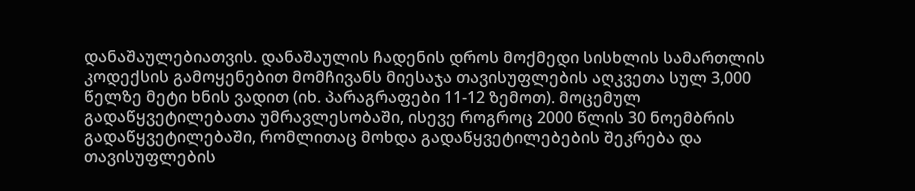დანაშაულებიათვის. დანაშაულის ჩადენის დროს მოქმედი სისხლის სამართლის კოდექსის გამოყენებით მომჩივანს მიესაჯა თავისუფლების აღკვეთა სულ 3,000 წელზე მეტი ხნის ვადით (იხ. პარაგრაფები 11-12 ზემოთ). მოცემულ გადაწყვეტილებათა უმრავლესობაში, ისევე როგროც 2000 წლის 30 ნოემბრის გადაწყვეტილებაში, რომლითაც მოხდა გადაწყვეტილებების შეკრება და თავისუფლების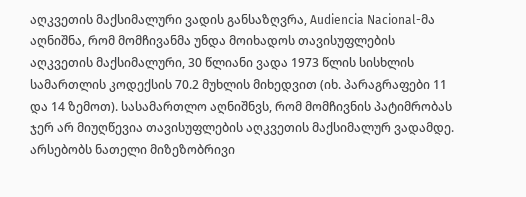აღკვეთის მაქსიმალური ვადის განსაზღვრა, Audiencia Nacional-მა აღნიშნა, რომ მომჩივანმა უნდა მოიხადოს თავისუფლების აღკვეთის მაქსიმალური, 30 წლიანი ვადა 1973 წლის სისხლის სამართლის კოდექსის 70.2 მუხლის მიხედვით (იხ. პარაგრაფები 11 და 14 ზემოთ). სასამართლო აღნიშნვს, რომ მომჩივნის პატიმრობას ჯერ არ მიუღწევია თავისუფლების აღკვეთის მაქსიმალურ ვადამდე. არსებობს ნათელი მიზეზობრივი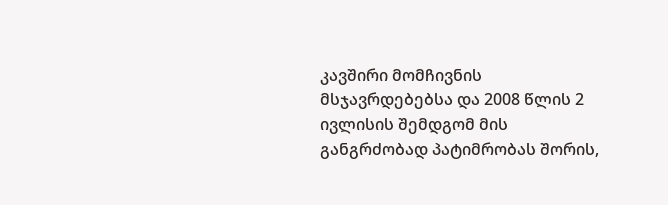კავშირი მომჩივნის მსჯავრდებებსა და 2008 წლის 2 ივლისის შემდგომ მის განგრძობად პატიმრობას შორის,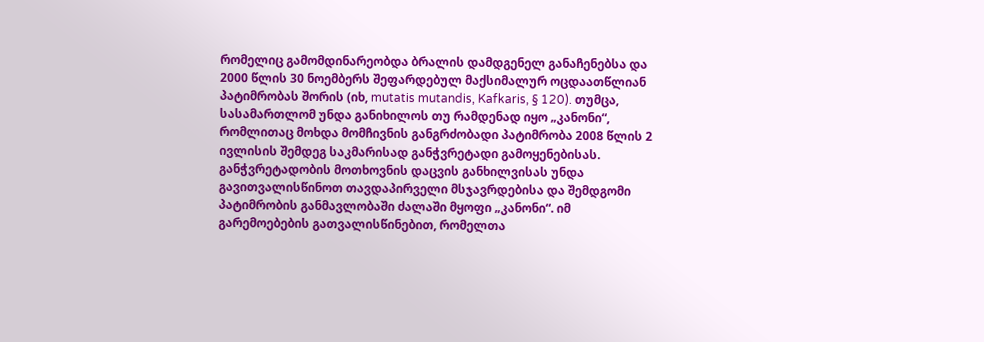რომელიც გამომდინარეობდა ბრალის დამდგენელ განაჩენებსა და 2000 წლის 30 ნოემბერს შეფარდებულ მაქსიმალურ ოცდაათწლიან პატიმრობას შორის (იხ, mutatis mutandis, Kafkaris, § 120). თუმცა, სასამართლომ უნდა განიხილოს თუ რამდენად იყო „კანონი“, რომლითაც მოხდა მომჩივნის განგრძობადი პატიმრობა 2008 წლის 2 ივლისის შემდეგ საკმარისად განჭვრეტადი გამოყენებისას. განჭვრეტადობის მოთხოვნის დაცვის განხილვისას უნდა გავითვალისწინოთ თავდაპირველი მსჯავრდებისა და შემდგომი პატიმრობის განმავლობაში ძალაში მყოფი „კანონი“. იმ გარემოებების გათვალისწინებით, რომელთა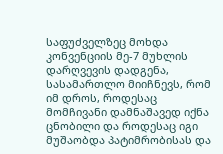საფუძველზეც მოხდა კონვენციის მე-7 მუხლის დარღვევის დადგენა, სასამართლო მიიჩნევს, რომ იმ დროს, როდესაც მომჩივანი დამნაშავედ იქნა ცნობილი და როდესაც იგი მუშაობდა პატიმრობისას და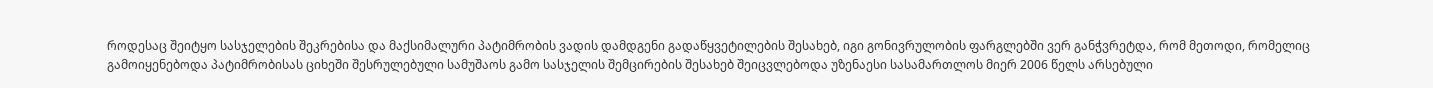როდესაც შეიტყო სასჯელების შეკრებისა და მაქსიმალური პატიმრობის ვადის დამდგენი გადაწყვეტილების შესახებ, იგი გონივრულობის ფარგლებში ვერ განჭვრეტდა, რომ მეთოდი, რომელიც გამოიყენებოდა პატიმრობისას ციხეში შესრულებული სამუშაოს გამო სასჯელის შემცირების შესახებ შეიცვლებოდა უზენაესი სასამართლოს მიერ 2006 წელს არსებული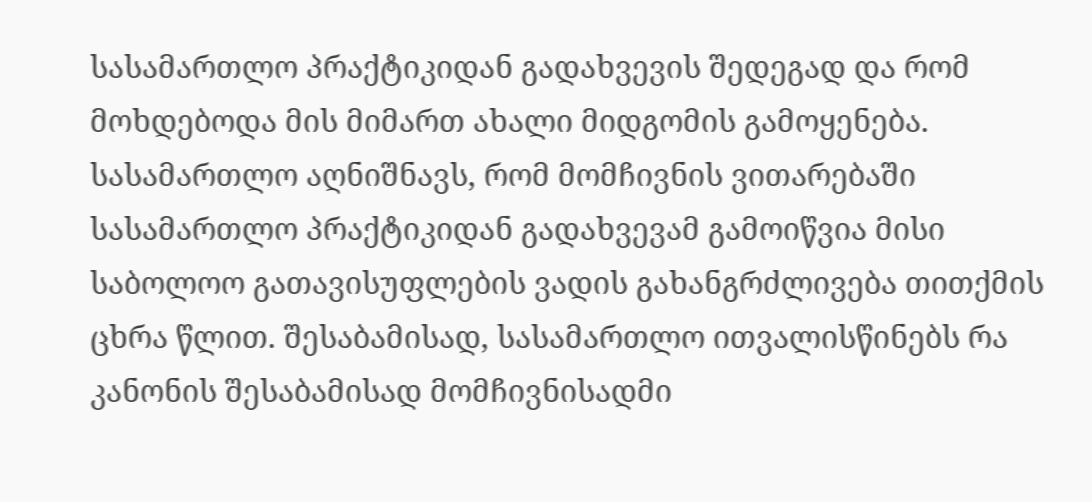სასამართლო პრაქტიკიდან გადახვევის შედეგად და რომ მოხდებოდა მის მიმართ ახალი მიდგომის გამოყენება. სასამართლო აღნიშნავს, რომ მომჩივნის ვითარებაში სასამართლო პრაქტიკიდან გადახვევამ გამოიწვია მისი საბოლოო გათავისუფლების ვადის გახანგრძლივება თითქმის ცხრა წლით. შესაბამისად, სასამართლო ითვალისწინებს რა კანონის შესაბამისად მომჩივნისადმი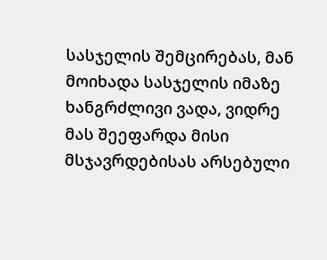სასჯელის შემცირებას, მან მოიხადა სასჯელის იმაზე ხანგრძლივი ვადა, ვიდრე მას შეეფარდა მისი მსჯავრდებისას არსებული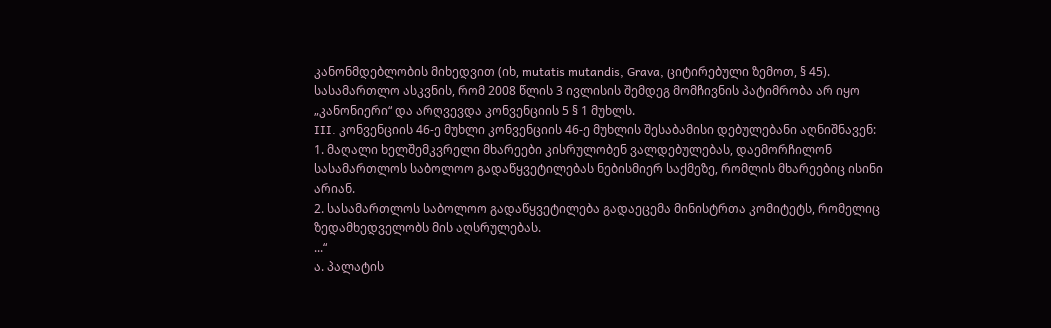კანონმდებლობის მიხედვით (იხ, mutatis mutandis, Grava, ციტირებული ზემოთ, § 45). სასამართლო ასკვნის, რომ 2008 წლის 3 ივლისის შემდეგ მომჩივნის პატიმრობა არ იყო „კანონიერი“ და არღვევდა კონვენციის 5 § 1 მუხლს.
III. კონვენციის 46-ე მუხლი კონვენციის 46-ე მუხლის შესაბამისი დებულებანი აღნიშნავენ:
1. მაღალი ხელშემკვრელი მხარეები კისრულობენ ვალდებულებას, დაემორჩილონ სასამართლოს საბოლოო გადაწყვეტილებას ნებისმიერ საქმეზე, რომლის მხარეებიც ისინი არიან.
2. სასამართლოს საბოლოო გადაწყვეტილება გადაეცემა მინისტრთა კომიტეტს, რომელიც ზედამხედველობს მის აღსრულებას.
...“
ა. პალატის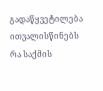გადაწყვეტილება
ითვალისწინებს რა საქმის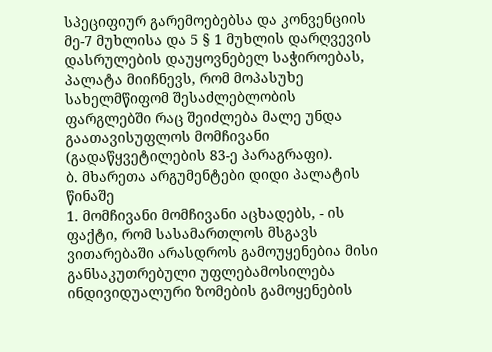სპეციფიურ გარემოებებსა და კონვენციის მე-7 მუხლისა და 5 § 1 მუხლის დარღვევის დასრულების დაუყოვნებელ საჭიროებას, პალატა მიიჩნევს, რომ მოპასუხე სახელმწიფომ შესაძლებლობის ფარგლებში რაც შეიძლება მალე უნდა გაათავისუფლოს მომჩივანი (გადაწყვეტილების 83-ე პარაგრაფი).
ბ. მხარეთა არგუმენტები დიდი პალატის წინაშე
1. მომჩივანი მომჩივანი აცხადებს, - ის ფაქტი, რომ სასამართლოს მსგავს ვითარებაში არასდროს გამოუყენებია მისი განსაკუთრებული უფლებამოსილება ინდივიდუალური ზომების გამოყენების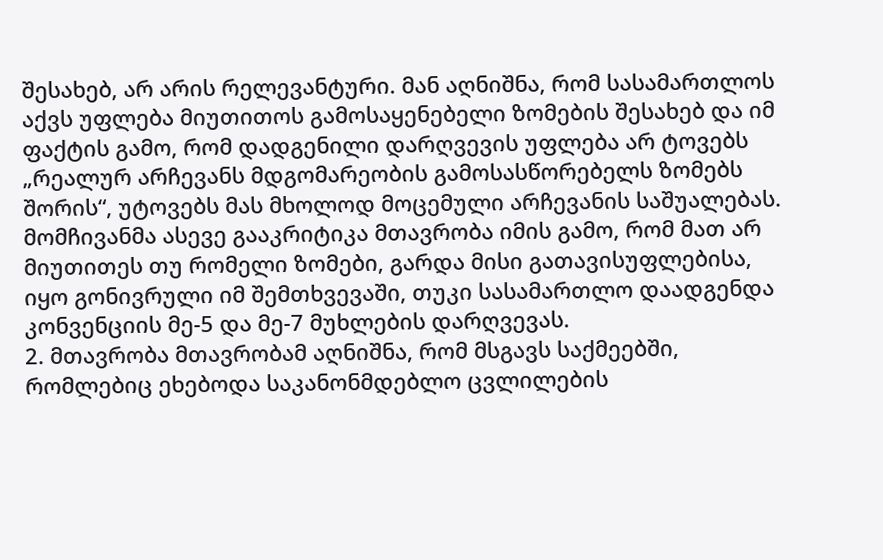შესახებ, არ არის რელევანტური. მან აღნიშნა, რომ სასამართლოს აქვს უფლება მიუთითოს გამოსაყენებელი ზომების შესახებ და იმ ფაქტის გამო, რომ დადგენილი დარღვევის უფლება არ ტოვებს „რეალურ არჩევანს მდგომარეობის გამოსასწორებელს ზომებს შორის“, უტოვებს მას მხოლოდ მოცემული არჩევანის საშუალებას. მომჩივანმა ასევე გააკრიტიკა მთავრობა იმის გამო, რომ მათ არ მიუთითეს თუ რომელი ზომები, გარდა მისი გათავისუფლებისა, იყო გონივრული იმ შემთხვევაში, თუკი სასამართლო დაადგენდა კონვენციის მე-5 და მე-7 მუხლების დარღვევას.
2. მთავრობა მთავრობამ აღნიშნა, რომ მსგავს საქმეებში, რომლებიც ეხებოდა საკანონმდებლო ცვლილების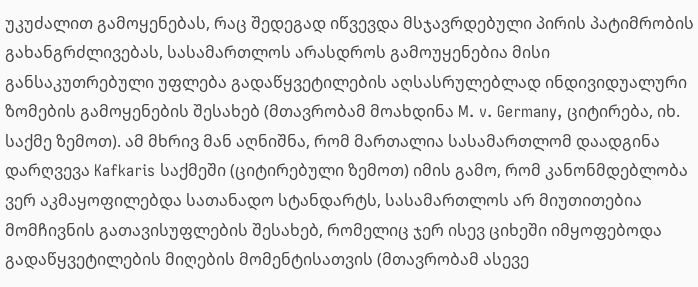უკუძალით გამოყენებას, რაც შედეგად იწვევდა მსჯავრდებული პირის პატიმრობის გახანგრძლივებას, სასამართლოს არასდროს გამოუყენებია მისი განსაკუთრებული უფლება გადაწყვეტილების აღსასრულებლად ინდივიდუალური ზომების გამოყენების შესახებ (მთავრობამ მოახდინა M. v. Germany, ციტირება, იხ. საქმე ზემოთ). ამ მხრივ მან აღნიშნა, რომ მართალია სასამართლომ დაადგინა დარღვევა Kafkaris საქმეში (ციტირებული ზემოთ) იმის გამო, რომ კანონმდებლობა ვერ აკმაყოფილებდა სათანადო სტანდარტს, სასამართლოს არ მიუთითებია მომჩივნის გათავისუფლების შესახებ, რომელიც ჯერ ისევ ციხეში იმყოფებოდა გადაწყვეტილების მიღების მომენტისათვის (მთავრობამ ასევე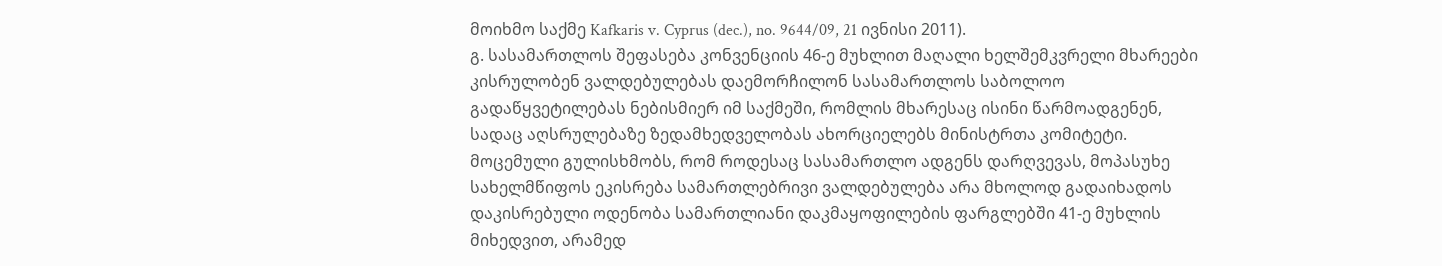მოიხმო საქმე Kafkaris v. Cyprus (dec.), no. 9644/09, 21 ივნისი 2011).
გ. სასამართლოს შეფასება კონვენციის 46-ე მუხლით მაღალი ხელშემკვრელი მხარეები კისრულობენ ვალდებულებას დაემორჩილონ სასამართლოს საბოლოო გადაწყვეტილებას ნებისმიერ იმ საქმეში, რომლის მხარესაც ისინი წარმოადგენენ, სადაც აღსრულებაზე ზედამხედველობას ახორციელებს მინისტრთა კომიტეტი. მოცემული გულისხმობს, რომ როდესაც სასამართლო ადგენს დარღვევას, მოპასუხე სახელმწიფოს ეკისრება სამართლებრივი ვალდებულება არა მხოლოდ გადაიხადოს დაკისრებული ოდენობა სამართლიანი დაკმაყოფილების ფარგლებში 41-ე მუხლის მიხედვით, არამედ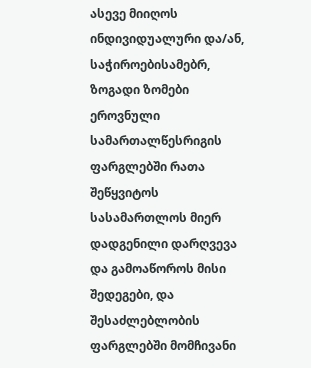ასევე მიიღოს ინდივიდუალური და/ან, საჭიროებისამებრ, ზოგადი ზომები ეროვნული სამართალწესრიგის ფარგლებში რათა შეწყვიტოს სასამართლოს მიერ დადგენილი დარღვევა და გამოაწოროს მისი შედეგები, და შესაძლებლობის ფარგლებში მომჩივანი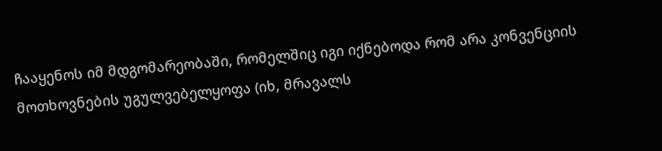ჩააყენოს იმ მდგომარეობაში, რომელშიც იგი იქნებოდა რომ არა კონვენციის მოთხოვნების უგულვებელყოფა (იხ, მრავალს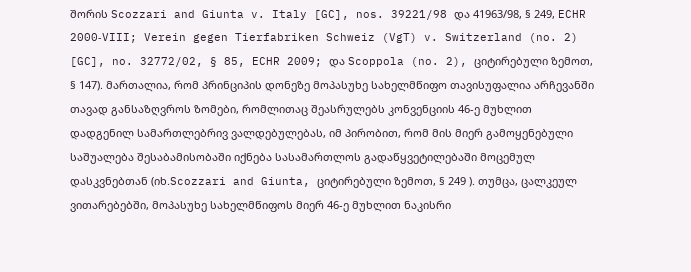შორის Scozzari and Giunta v. Italy [GC], nos. 39221/98 და 41963/98, § 249, ECHR 2000‑VIII; Verein gegen Tierfabriken Schweiz (VgT) v. Switzerland (no. 2) [GC], no. 32772/02, § 85, ECHR 2009; და Scoppola (no. 2), ციტირებული ზემოთ, § 147). მართალია, რომ პრინციპის დონეზე მოპასუხე სახელმწიფო თავისუფალია არჩევანში თავად განსაზღვროს ზომები, რომლითაც შეასრულებს კონვენციის 46-ე მუხლით დადგენილ სამართლებრივ ვალდებულებას, იმ პირობით, რომ მის მიერ გამოყენებული საშუალება შესაბამისობაში იქნება სასამართლოს გადაწყვეტილებაში მოცემულ დასკვნებთან (იხ.Scozzari and Giunta, ციტირებული ზემოთ, § 249 ). თუმცა, ცალკეულ ვითარებებში, მოპასუხე სახელმწიფოს მიერ 46-ე მუხლით ნაკისრი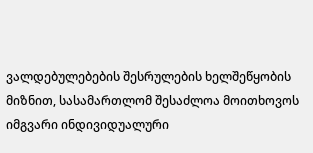ვალდებულებების შესრულების ხელშეწყობის მიზნით, სასამართლომ შესაძლოა მოითხოვოს იმგვარი ინდივიდუალური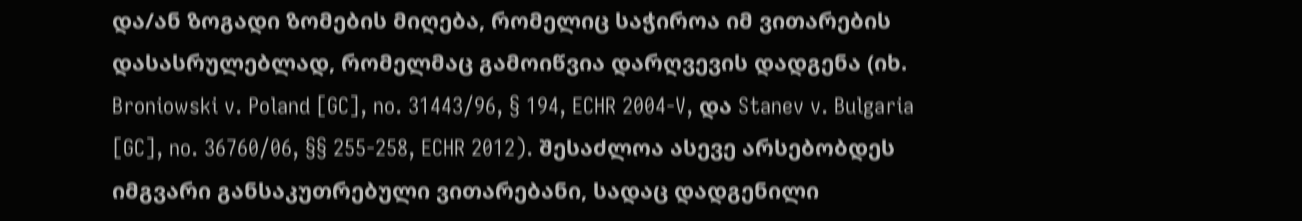და/ან ზოგადი ზომების მიღება, რომელიც საჭიროა იმ ვითარების დასასრულებლად, რომელმაც გამოიწვია დარღვევის დადგენა (იხ. Broniowski v. Poland [GC], no. 31443/96, § 194, ECHR 2004‑V, და Stanev v. Bulgaria [GC], no. 36760/06, §§ 255-258, ECHR 2012). შესაძლოა ასევე არსებობდეს იმგვარი განსაკუთრებული ვითარებანი, სადაც დადგენილი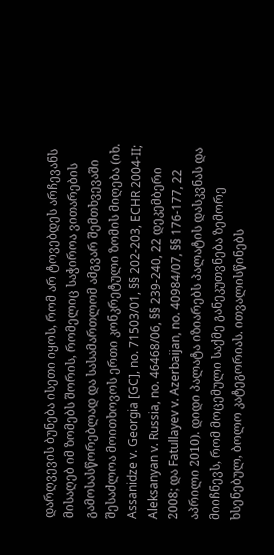დარღვევის ბუნება ისეთი იყოს, რომ არ ტოვებდეს არჩევანს მისაღებ იმ ზომებს შორის, რომელიც საჭიროა ვითარების გამოსასწორებლად და სასამართლომ ამგვარ შემთხვევაში შესაძლოა მოითხოვოს ერთი კონკრეტული ზომის მიღება (იხ. Assanidze v. Georgia [GC], no. 71503/01, §§ 202-203, ECHR 2004‑II; Aleksanyan v. Russia, no. 46468/06, §§ 239-240, 22 დეკემბერი 2008; და Fatullayev v. Azerbaijan, no. 40984/07, §§ 176-177, 22 აპრილი 2010). დიდი პალატა იზიარებს პალატის დასკვნას და მიიჩნევს, რომ მოცემული საქმე განეკუთვნება ზემორე ხსენებულ, ბოლო კატეგორიას. ითვალისწინებს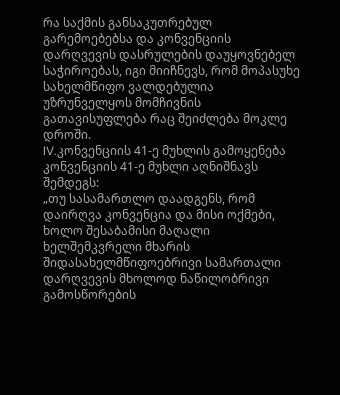რა საქმის განსაკუთრებულ გარემოებებსა და კონვენციის დარღვევის დასრულების დაუყოვნებელ საჭიროებას, იგი მიიჩნევს, რომ მოპასუხე სახელმწიფო ვალდებულია უზრუნველყოს მომჩივნის გათავისუფლება რაც შეიძლება მოკლე დროში.
IV.კონვენციის 41-ე მუხლის გამოყენება კონვენციის 41-ე მუხლი აღნიშნავს შემდეგს:
„თუ სასამართლო დაადგენს, რომ დაირღვა კონვენცია და მისი ოქმები, ხოლო შესაბამისი მაღალი ხელშემკვრელი მხარის შიდასახელმწიფოებრივი სამართალი დარღვევის მხოლოდ ნაწილობრივი გამოსწორების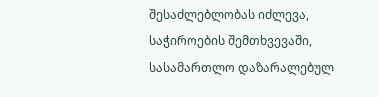შესაძლებლობას იძლევა, საჭიროების შემთხვევაში, სასამართლო დაზარალებულ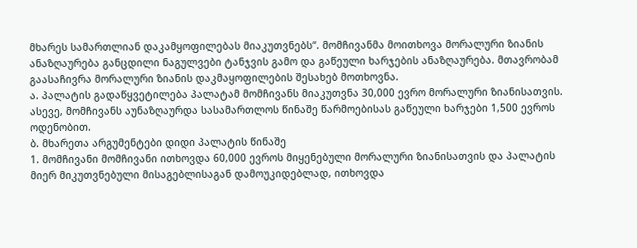მხარეს სამართლიან დაკამყოფილებას მიაკუთვნებს“. მომჩივანმა მოითხოვა მორალური ზიანის ანაზღაურება განცდილი ნაგულვები ტანჯვის გამო და გაწეული ხარჯების ანაზღაურება. მთავრობამ გაასაჩივრა მორალური ზიანის დაკმაყოფილების შესახებ მოთხოვნა.
ა. პალატის გადაწყვეტილება პალატამ მომჩივანს მიაკუთვნა 30,000 ევრო მორალური ზიანისათვის. ასევე, მომჩივანს აუნაზღაურდა სასამართლოს წინაშე წარმოებისას გაწეული ხარჯები 1,500 ევროს ოდენობით.
ბ. მხარეთა არგუმენტები დიდი პალატის წინაშე
1. მომჩივანი მომჩივანი ითხოვდა 60,000 ევროს მიყენებული მორალური ზიანისათვის და პალატის მიერ მიკუთვნებული მისაგებლისაგან დამოუკიდებლად, ითხოვდა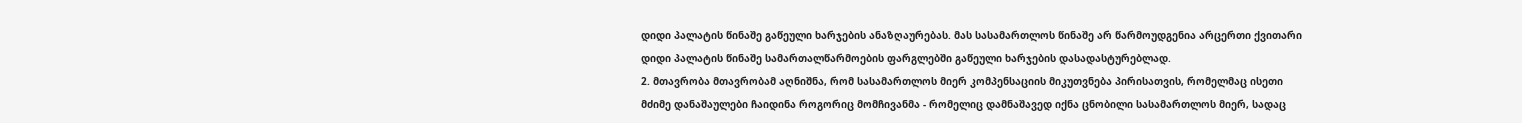დიდი პალატის წინაშე გაწეული ხარჯების ანაზღაურებას. მას სასამართლოს წინაშე არ წარმოუდგენია არცერთი ქვითარი დიდი პალატის წინაშე სამართალწარმოების ფარგლებში გაწეული ხარჯების დასადასტურებლად.
2. მთავრობა მთავრობამ აღნიშნა, რომ სასამართლოს მიერ კომპენსაციის მიკუთვნება პირისათვის, რომელმაც ისეთი მძიმე დანაშაულები ჩაიდინა როგორიც მომჩივანმა - რომელიც დამნაშავედ იქნა ცნობილი სასამართლოს მიერ, სადაც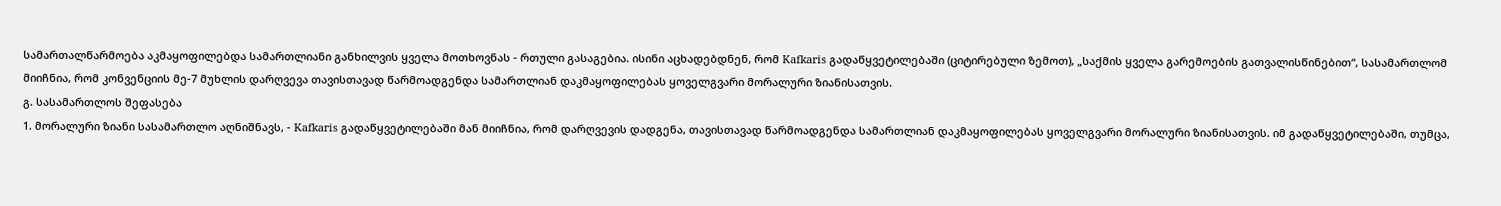სამართალწარმოება აკმაყოფილებდა სამართლიანი განხილვის ყველა მოთხოვნას - რთული გასაგებია. ისინი აცხადებდნენ, რომ Kafkaris გადაწყვეტილებაში (ციტირებული ზემოთ), „საქმის ყველა გარემოების გათვალისწინებით“, სასამართლომ მიიჩნია, რომ კონვენციის მე-7 მუხლის დარღვევა თავისთავად წარმოადგენდა სამართლიან დაკმაყოფილებას ყოველგვარი მორალური ზიანისათვის.
გ. სასამართლოს შეფასება
1. მორალური ზიანი სასამართლო აღნიშნავს, - Kafkaris გადაწყვეტილებაში მან მიიჩნია, რომ დარღვევის დადგენა, თავისთავად წარმოადგენდა სამართლიან დაკმაყოფილებას ყოველგვარი მორალური ზიანისათვის. იმ გადაწყვეტილებაში, თუმცა,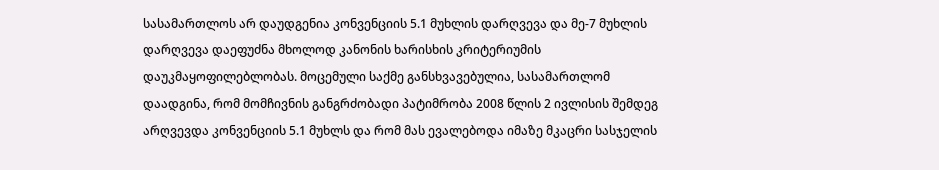სასამართლოს არ დაუდგენია კონვენციის 5.1 მუხლის დარღვევა და მე-7 მუხლის დარღვევა დაეფუძნა მხოლოდ კანონის ხარისხის კრიტერიუმის დაუკმაყოფილებლობას. მოცემული საქმე განსხვავებულია, სასამართლომ დაადგინა, რომ მომჩივნის განგრძობადი პატიმრობა 2008 წლის 2 ივლისის შემდეგ არღვევდა კონვენციის 5.1 მუხლს და რომ მას ევალებოდა იმაზე მკაცრი სასჯელის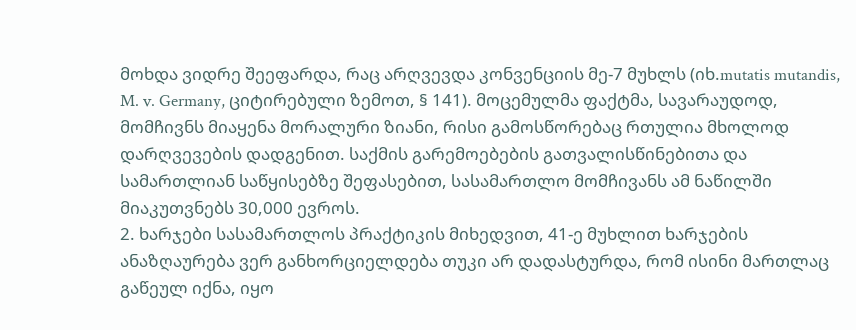მოხდა ვიდრე შეეფარდა, რაც არღვევდა კონვენციის მე-7 მუხლს (იხ.mutatis mutandis, M. v. Germany, ციტირებული ზემოთ, § 141). მოცემულმა ფაქტმა, სავარაუდოდ, მომჩივნს მიაყენა მორალური ზიანი, რისი გამოსწორებაც რთულია მხოლოდ დარღვევების დადგენით. საქმის გარემოებების გათვალისწინებითა და სამართლიან საწყისებზე შეფასებით, სასამართლო მომჩივანს ამ ნაწილში მიაკუთვნებს 30,000 ევროს.
2. ხარჯები სასამართლოს პრაქტიკის მიხედვით, 41-ე მუხლით ხარჯების ანაზღაურება ვერ განხორციელდება თუკი არ დადასტურდა, რომ ისინი მართლაც გაწეულ იქნა, იყო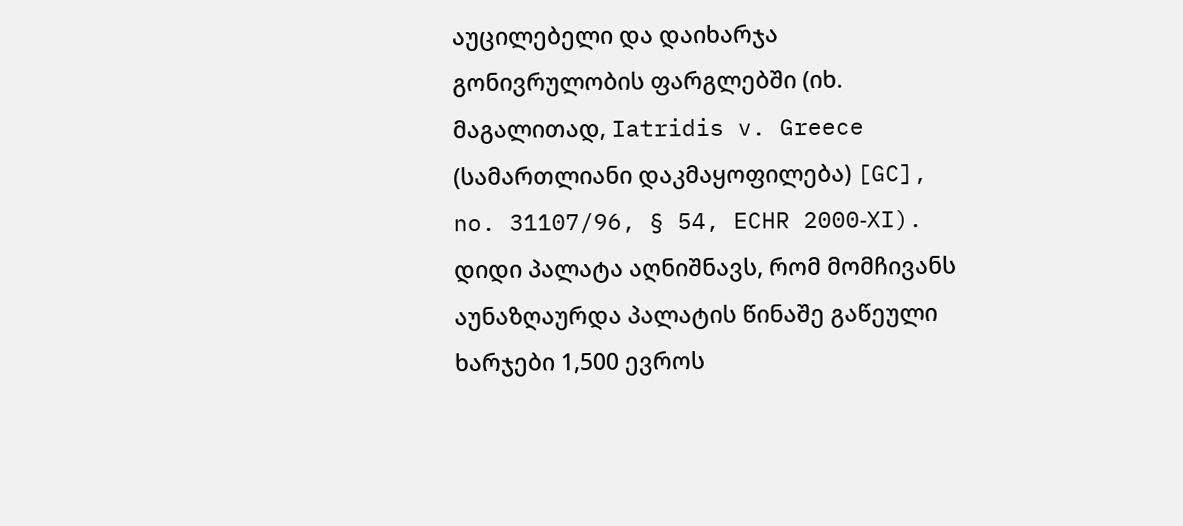აუცილებელი და დაიხარჯა გონივრულობის ფარგლებში (იხ. მაგალითად, Iatridis v. Greece (სამართლიანი დაკმაყოფილება) [GC], no. 31107/96, § 54, ECHR 2000‑XI). დიდი პალატა აღნიშნავს, რომ მომჩივანს აუნაზღაურდა პალატის წინაშე გაწეული ხარჯები 1,500 ევროს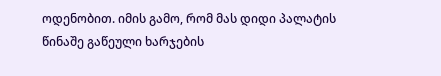ოდენობით. იმის გამო, რომ მას დიდი პალატის წინაშე გაწეული ხარჯების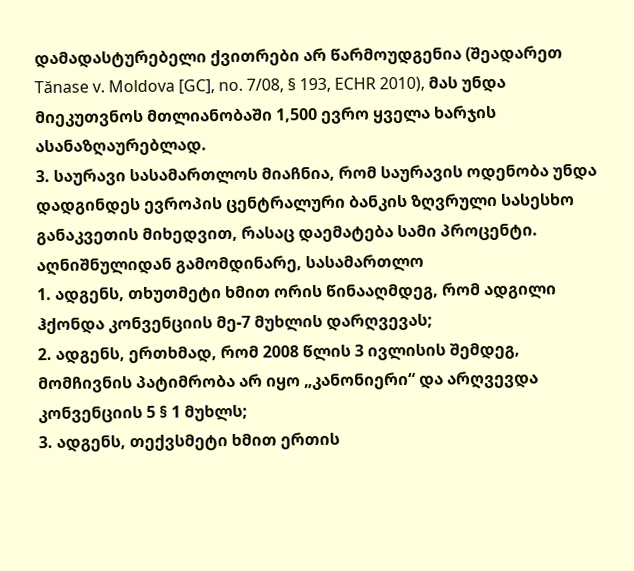დამადასტურებელი ქვითრები არ წარმოუდგენია (შეადარეთ Tănase v. Moldova [GC], no. 7/08, § 193, ECHR 2010), მას უნდა მიეკუთვნოს მთლიანობაში 1,500 ევრო ყველა ხარჯის ასანაზღაურებლად.
3. საურავი სასამართლოს მიაჩნია, რომ საურავის ოდენობა უნდა დადგინდეს ევროპის ცენტრალური ბანკის ზღვრული სასესხო განაკვეთის მიხედვით, რასაც დაემატება სამი პროცენტი.
აღნიშნულიდან გამომდინარე, სასამართლო
1. ადგენს, თხუთმეტი ხმით ორის წინააღმდეგ, რომ ადგილი ჰქონდა კონვენციის მე-7 მუხლის დარღვევას;
2. ადგენს, ერთხმად, რომ 2008 წლის 3 ივლისის შემდეგ, მომჩივნის პატიმრობა არ იყო „კანონიერი“ და არღვევდა კონვენციის 5 § 1 მუხლს;
3. ადგენს, თექვსმეტი ხმით ერთის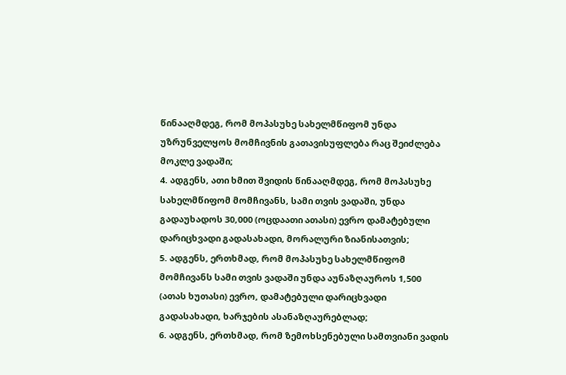წინააღმდეგ, რომ მოპასუხე სახელმწიფომ უნდა უზრუნველყოს მომჩივნის გათავისუფლება რაც შეიძლება მოკლე ვადაში;
4. ადგენს, ათი ხმით შვიდის წინააღმდეგ, რომ მოპასუხე სახელმწიფომ მომჩივანს, სამი თვის ვადაში, უნდა გადაუხადოს 30,000 (ოცდაათი ათასი) ევრო დამატებული დარიცხვადი გადასახადი, მორალური ზიანისათვის;
5. ადგენს, ერთხმად, რომ მოპასუხე სახელმწიფომ მომჩივანს სამი თვის ვადაში უნდა აუნაზღაუროს 1,500 (ათას ხუთასი) ევრო, დამატებული დარიცხვადი გადასახადი, ხარჯების ასანაზღაურებლად;
6. ადგენს, ერთხმად, რომ ზემოხსენებული სამთვიანი ვადის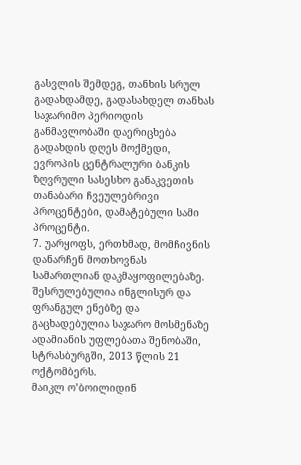გასვლის შემდეგ, თანხის სრულ გადახდამდე, გადასახდელ თანხას საჯარიმო პერიოდის განმავლობაში დაერიცხება გადახდის დღეს მოქმედი, ევროპის ცენტრალური ბანკის ზღვრული სასესხო განაკვეთის თანაბარი ჩვეულებრივი პროცენტები, დამატებული სამი პროცენტი.
7. უარყოფს, ერთხმად, მომჩივნის დანარჩენ მოთხოვნას სამართლიან დაკმაყოფილებაზე.
შესრულებულია ინგლისურ და ფრანგულ ენებზე და გაცხადებულია საჯარო მოსმენაზე ადამიანის უფლებათა შენობაში, სტრასბურგში, 2013 წლის 21 ოქტომბერს.
მაიკლ ო’ბოილიდინ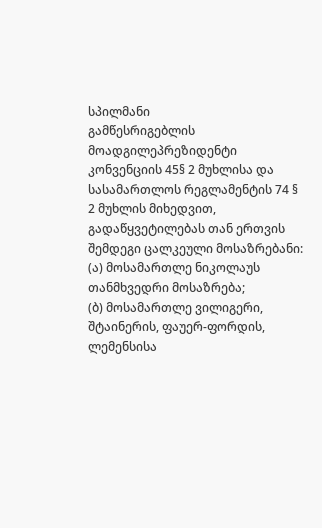სპილმანი
გამწესრიგებლის მოადგილეპრეზიდენტი
კონვენციის 45§ 2 მუხლისა და სასამართლოს რეგლამენტის 74 § 2 მუხლის მიხედვით, გადაწყვეტილებას თან ერთვის შემდეგი ცალკეული მოსაზრებანი:
(ა) მოსამართლე ნიკოლაუს თანმხვედრი მოსაზრება;
(ბ) მოსამართლე ვილიგერი, შტაინერის, ფაუერ-ფორდის, ლემენსისა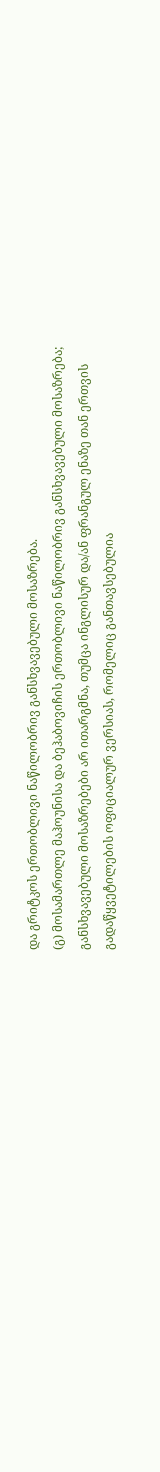და გრიტკოს ერთობლივი ნაწილობრივ განსხვავებული მოსაზრება.
(გ) მოსამართლე მაჰოუნისა და ბეჰაბოვიჩის ერთობლივი ნაწილობრივ განსხვავებული მოსაზრება;
განსხვავებული მოსაზრებები არ ითარგმნა, თუმცა ინგლისურ და/ან ფრანგულ ენაზე თან ერთვის გადაწყვეტილების ოფიციალურ ვერსიას, რომელიც განთავსებულია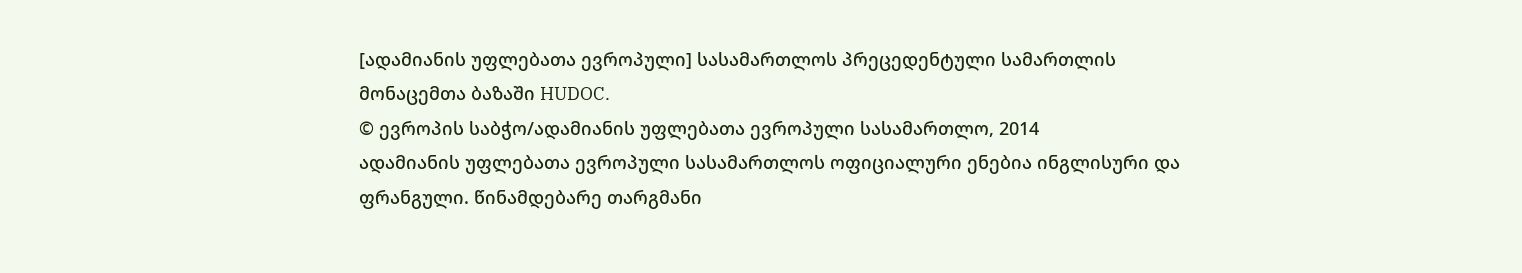[ადამიანის უფლებათა ევროპული] სასამართლოს პრეცედენტული სამართლის მონაცემთა ბაზაში HUDOC.
© ევროპის საბჭო/ადამიანის უფლებათა ევროპული სასამართლო, 2014
ადამიანის უფლებათა ევროპული სასამართლოს ოფიციალური ენებია ინგლისური და ფრანგული. წინამდებარე თარგმანი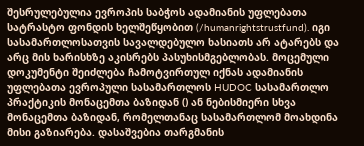შესრულებულია ევროპის საბჭოს ადამიანის უფლებათა სატრასტო ფონდის ხელშეწყობით (/humanrightstrustfund). იგი სასამართლოსათვის სავალდებულო ხასიათს არ ატარებს და არც მის ხარისხზე აკისრებს პასუხისმგებლობას. მოცემული დოკუმენტი შეიძლება ჩამოტვირთულ იქნას ადამიანის უფლებათა ევროპული სასამართლოს HUDOC სასამართლო პრაქტიკის მონაცემთა ბაზიდან () ან ნებისმიერი სხვა მონაცემთა ბაზიდან, რომელთანაც სასამართლომ მოახდინა მისი გაზიარება. დასაშვებია თარგმანის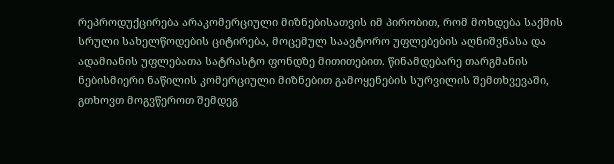რეპროდუქცირება არაკომერციული მიზნებისათვის იმ პირობით, რომ მოხდება საქმის სრული სახელწოდების ციტირება, მოცემულ საავტორო უფლებების აღნიშვნასა და ადამიანის უფლებათა სატრასტო ფონდზე მითითებით. წინამდებარე თარგმანის ნებისმიერი ნაწილის კომერციული მიზნებით გამოყენების სურვილის შემთხვევაში, გთხოვთ მოგვწეროთ შემდეგ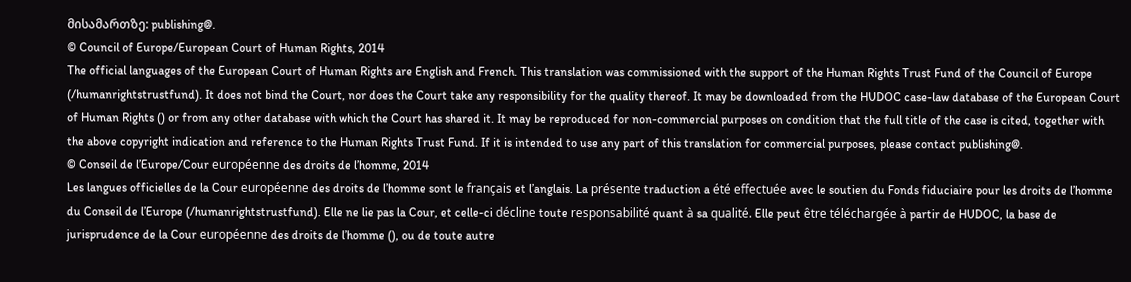მისამართზე: publishing@.
© Council of Europe/European Court of Human Rights, 2014
The official languages of the European Court of Human Rights are English and French. This translation was commissioned with the support of the Human Rights Trust Fund of the Council of Europe (/humanrightstrustfund). It does not bind the Court, nor does the Court take any responsibility for the quality thereof. It may be downloaded from the HUDOC case-law database of the European Court of Human Rights () or from any other database with which the Court has shared it. It may be reproduced for non-commercial purposes on condition that the full title of the case is cited, together with the above copyright indication and reference to the Human Rights Trust Fund. If it is intended to use any part of this translation for commercial purposes, please contact publishing@.
© Conseil de l’Europe/Cour européenne des droits de l’homme, 2014
Les langues officielles de la Cour européenne des droits de l’homme sont le français et l’anglais. La présente traduction a été effectuée avec le soutien du Fonds fiduciaire pour les droits de l’homme du Conseil de l’Europe (/humanrightstrustfund). Elle ne lie pas la Cour, et celle-ci décline toute responsabilité quant à sa qualité. Elle peut être téléchargée à partir de HUDOC, la base de jurisprudence de la Cour européenne des droits de l’homme (), ou de toute autre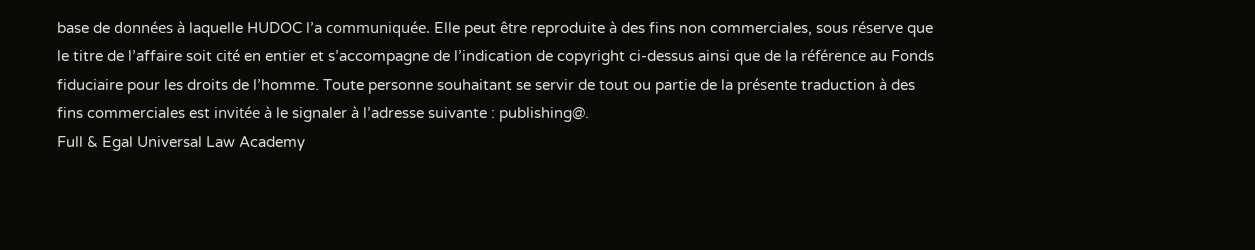base de données à laquelle HUDOC l’a communiquée. Elle peut être reproduite à des fins non commerciales, sous réserve que le titre de l’affaire soit cité en entier et s’accompagne de l’indication de copyright ci-dessus ainsi que de la référence au Fonds fiduciaire pour les droits de l’homme. Toute personne souhaitant se servir de tout ou partie de la présente traduction à des fins commerciales est invitée à le signaler à l’adresse suivante : publishing@.
Full & Egal Universal Law Academy